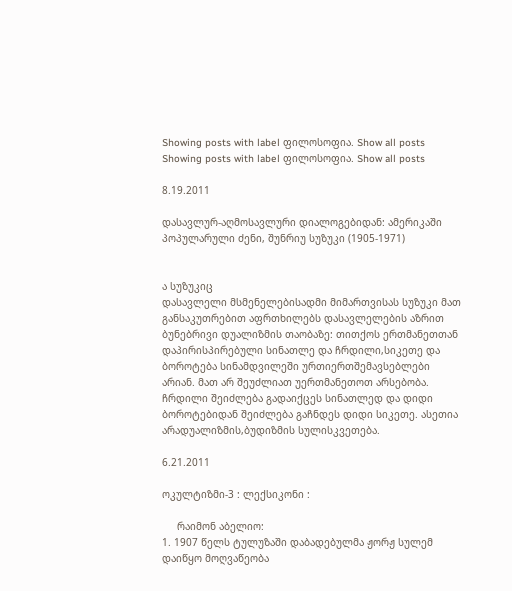Showing posts with label ფილოსოფია. Show all posts
Showing posts with label ფილოსოფია. Show all posts

8.19.2011

დასავლურ-აღმოსავლური დიალოგებიდან: ამერიკაში პოპულარული ძენი, შუნრიუ სუზუკი (1905-1971)


ა სუზუკიც
დასავლელი მსმენელებისადმი მიმართვისას სუზუკი მათ განსაკუთრებით აფრთხილებს დასავლელების აზრით ბუნებრივი დუალიზმის თაობაზე: თითქოს ერთმანეთთან დაპირისპირებული სინათლე და ჩრდილი,სიკეთე და ბოროტება სინამდვილეში ურთიერთშემავსებლები არიან. მათ არ შეუძლიათ უერთმანეთოთ არსებობა. ჩრდილი შეიძლება გადაიქცეს სინათლედ და დიდი ბოროტებიდან შეიძლება გაჩნდეს დიდი სიკეთე. ასეთია არადუალიზმის,ბუდიზმის სულისკვეთება.

6.21.2011

ოკულტიზმი-3 : ლექსიკონი :

     რაიმონ აბელიო:
1. 1907 წელს ტულუზაში დაბადებულმა ჟორჟ სულემ  დაიწყო მოღვაწეობა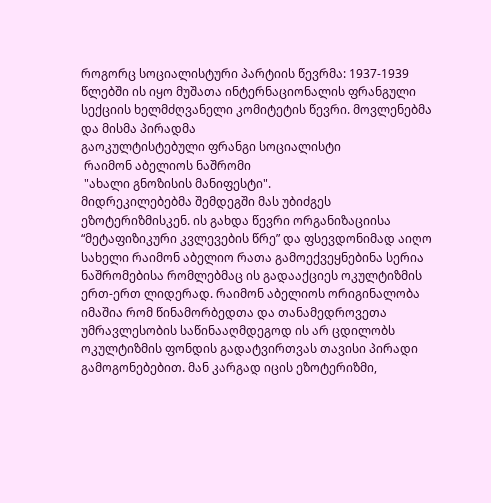როგორც სოციალისტური პარტიის წევრმა: 1937-1939 წლებში ის იყო მუშათა ინტერნაციონალის ფრანგული სექციის ხელმძღვანელი კომიტეტის წევრი. მოვლენებმა და მისმა პირადმა
გაოკულტისტებული ფრანგი სოციალისტი
 რაიმონ აბელიოს ნაშრომი
 "ახალი გნოზისის მანიფესტი".
მიდრეკილებებმა შემდეგში მას უბიძგეს ეზოტერიზმისკენ. ის გახდა წევრი ორგანიზაციისა “მეტაფიზიკური კვლევების წრე” და ფსევდონიმად აიღო სახელი რაიმონ აბელიო რათა გამოექვეყნებინა სერია ნაშრომებისა რომლებმაც ის გადააქციეს ოკულტიზმის ერთ-ერთ ლიდერად. რაიმონ აბელიოს ორიგინალობა იმაშია რომ წინამორბედთა და თანამედროვეთა უმრავლესობის საწინააღმდეგოდ ის არ ცდილობს ოკულტიზმის ფონდის გადატვირთვას თავისი პირადი გამოგონებებით. მან კარგად იცის ეზოტერიზმი,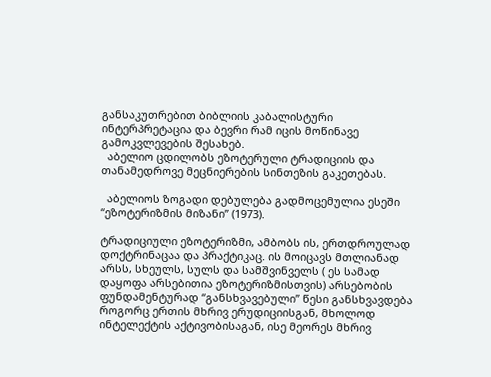განსაკუთრებით ბიბლიის კაბალისტური ინტერპრეტაცია და ბევრი რამ იცის მოწინავე გამოკვლევების შესახებ.
  აბელიო ცდილობს ეზოტერული ტრადიციის და თანამედროვე მეცნიერების სინთეზის გაკეთებას.

  აბელიოს ზოგადი დებულება გადმოცემულია ესეში “ეზოტერიზმის მიზანი” (1973).

ტრადიციული ეზოტერიზმი, ამბობს ის, ერთდროულად დოქტრინაცაა და პრაქტიკაც. ის მოიცავს მთლიანად არსს, სხეულს, სულს და სამშვინველს ( ეს სამად დაყოფა არსებითია ეზოტერიზმისთვის) არსებობის ფუნდამენტურად “განსხვავებული” წესი განსხვავდება როგორც ერთის მხრივ ერუდიციისგან, მხოლოდ ინტელექტის აქტივობისაგან, ისე მეორეს მხრივ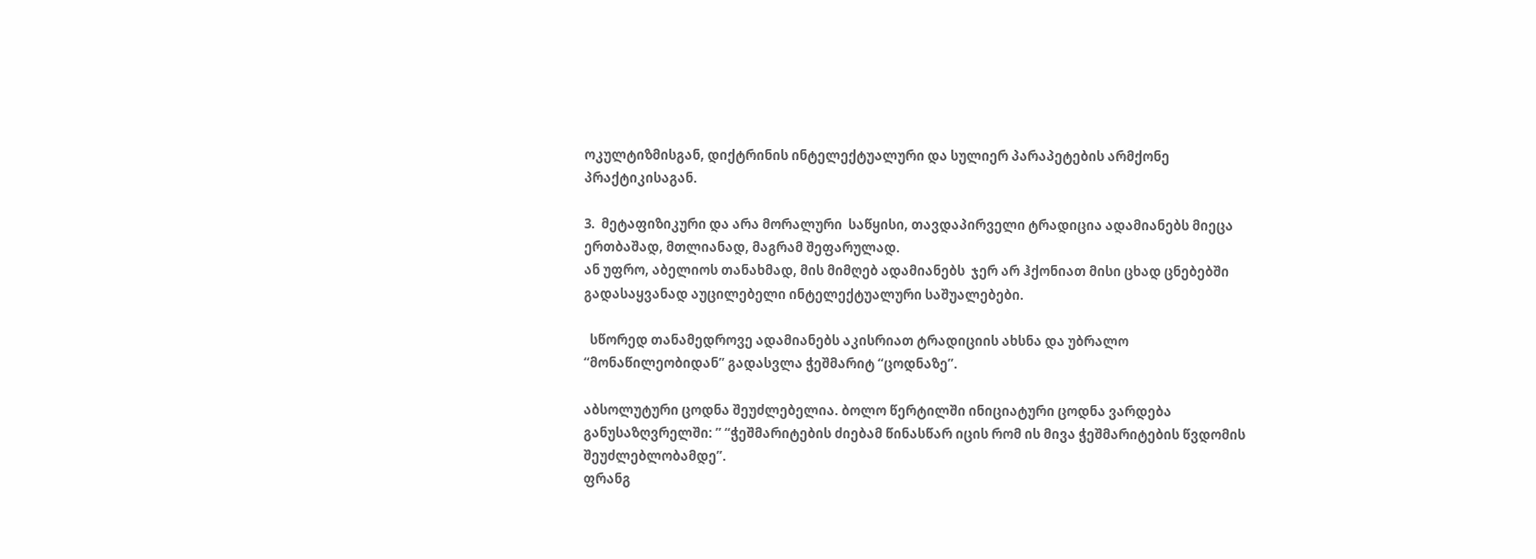ოკულტიზმისგან, დიქტრინის ინტელექტუალური და სულიერ პარაპეტების არმქონე პრაქტიკისაგან.

3.  მეტაფიზიკური და არა მორალური  საწყისი, თავდაპირველი ტრადიცია ადამიანებს მიეცა ერთბაშად, მთლიანად, მაგრამ შეფარულად.
ან უფრო, აბელიოს თანახმად, მის მიმღებ ადამიანებს  ჯერ არ ჰქონიათ მისი ცხად ცნებებში გადასაყვანად აუცილებელი ინტელექტუალური საშუალებები.

  სწორედ თანამედროვე ადამიანებს აკისრიათ ტრადიციის ახსნა და უბრალო “მონაწილეობიდან” გადასვლა ჭეშმარიტ “ცოდნაზე”.

აბსოლუტური ცოდნა შეუძლებელია. ბოლო წერტილში ინიციატური ცოდნა ვარდება განუსაზღვრელში: ” “ჭეშმარიტების ძიებამ წინასწარ იცის რომ ის მივა ჭეშმარიტების წვდომის შეუძლებლობამდე”.
ფრანგ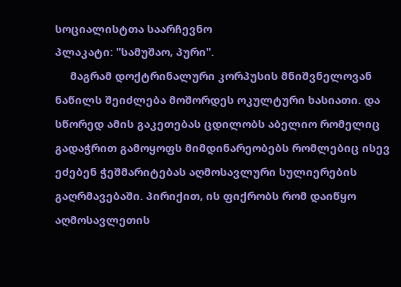სოციალისტთა საარჩევნო
პლაკატი: "სამუშაო, პური".
     მაგრამ დოქტრინალური კორპუსის მნიშვნელოვან ნაწილს შეიძლება მოშორდეს ოკულტური ხასიათი. და სწორედ ამის გაკეთებას ცდილობს აბელიო რომელიც გადაჭრით გამოყოფს მიმდინარეობებს რომლებიც ისევ ეძებენ ჭეშმარიტებას აღმოსავლური სულიერების გაღრმავებაში. პირიქით, ის ფიქრობს რომ დაიწყო აღმოსავლეთის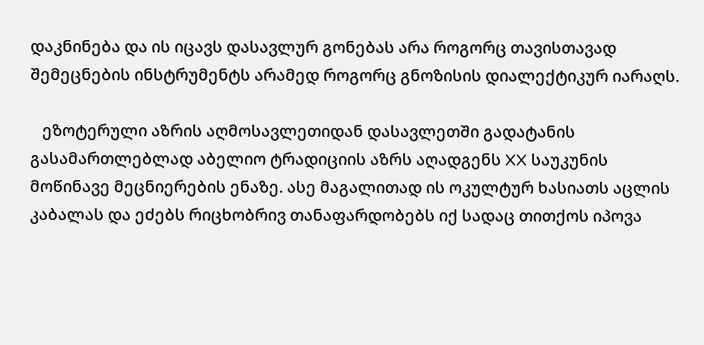დაკნინება და ის იცავს დასავლურ გონებას არა როგორც თავისთავად შემეცნების ინსტრუმენტს არამედ როგორც გნოზისის დიალექტიკურ იარაღს.

   ეზოტერული აზრის აღმოსავლეთიდან დასავლეთში გადატანის გასამართლებლად აბელიო ტრადიციის აზრს აღადგენს XX საუკუნის მოწინავე მეცნიერების ენაზე. ასე მაგალითად ის ოკულტურ ხასიათს აცლის კაბალას და ეძებს რიცხობრივ თანაფარდობებს იქ სადაც თითქოს იპოვა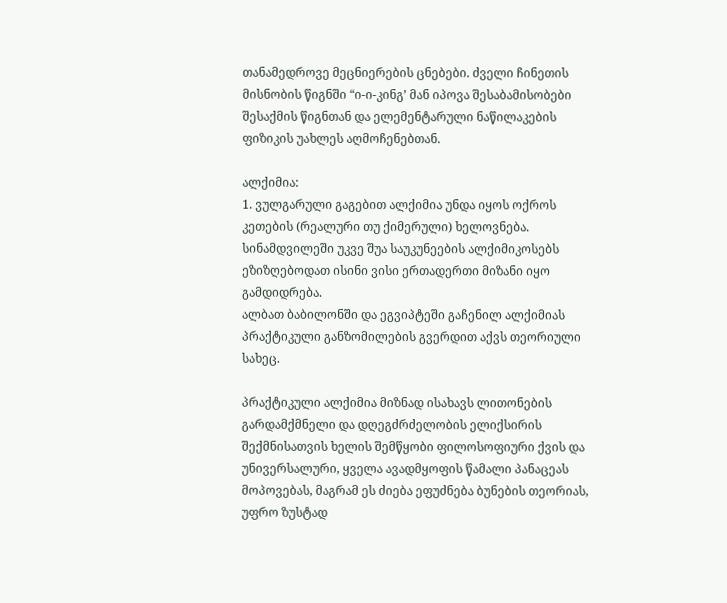თანამედროვე მეცნიერების ცნებები. ძველი ჩინეთის მისნობის წიგნში “ი-ი-კინგ’ მან იპოვა შესაბამისობები შესაქმის წიგნთან და ელემენტარული ნაწილაკების ფიზიკის უახლეს აღმოჩენებთან.

ალქიმია:
1. ვულგარული გაგებით ალქიმია უნდა იყოს ოქროს კეთების (რეალური თუ ქიმერული) ხელოვნება. სინამდვილეში უკვე შუა საუკუნეების ალქიმიკოსებს ეზიზღებოდათ ისინი ვისი ერთადერთი მიზანი იყო გამდიდრება.
ალბათ ბაბილონში და ეგვიპტეში გაჩენილ ალქიმიას პრაქტიკული განზომილების გვერდით აქვს თეორიული სახეც.

პრაქტიკული ალქიმია მიზნად ისახავს ლითონების გარდამქმნელი და დღეგძრძელობის ელიქსირის შექმნისათვის ხელის შემწყობი ფილოსოფიური ქვის და უნივერსალური, ყველა ავადმყოფის წამალი პანაცეას მოპოვებას, მაგრამ ეს ძიება ეფუძნება ბუნების თეორიას, უფრო ზუსტად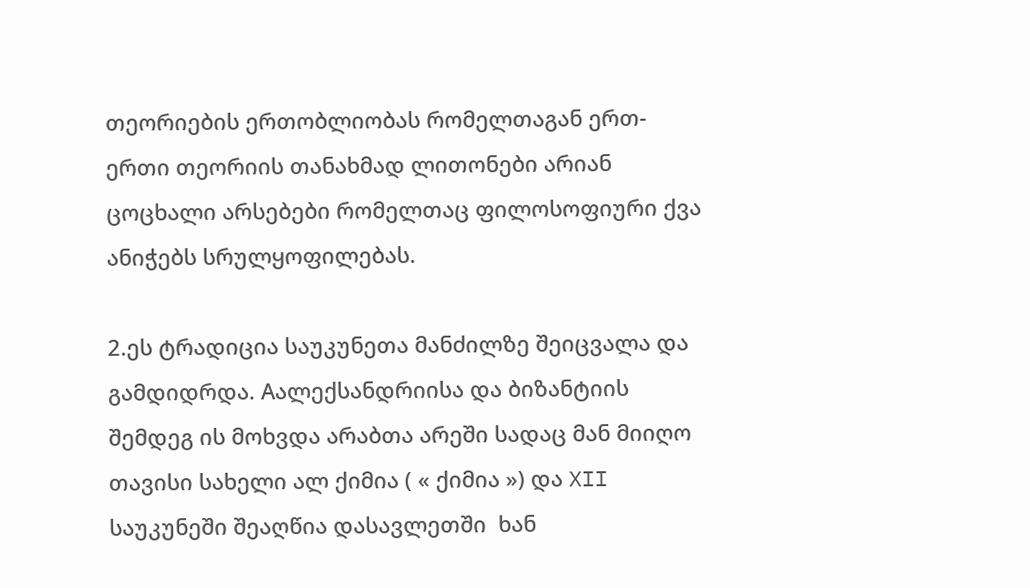თეორიების ერთობლიობას რომელთაგან ერთ-ერთი თეორიის თანახმად ლითონები არიან ცოცხალი არსებები რომელთაც ფილოსოფიური ქვა ანიჭებს სრულყოფილებას.

2.ეს ტრადიცია საუკუნეთა მანძილზე შეიცვალა და გამდიდრდა. Aალექსანდრიისა და ბიზანტიის შემდეგ ის მოხვდა არაბთა არეში სადაც მან მიიღო თავისი სახელი ალ ქიმია ( « ქიმია ») და XII საუკუნეში შეაღწია დასავლეთში  ხან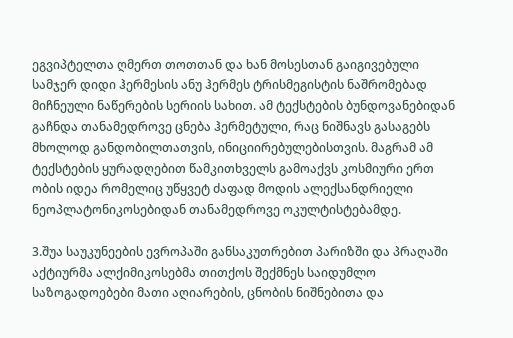ეგვიპტელთა ღმერთ თოთთან და ხან მოსესთან გაიგივებული სამჯერ დიდი ჰერმესის ანუ ჰერმეს ტრისმეგისტის ნაშრომებად მიჩნეული ნაწერების სერიის სახით. ამ ტექსტების ბუნდოვანებიდან გაჩნდა თანამედროვე ცნება ჰერმეტული, რაც ნიშნავს გასაგებს მხოლოდ განდობილთათვის, ინიციირებულებისთვის. მაგრამ ამ ტექსტების ყურადღებით წამკითხველს გამოაქვს კოსმიური ერთ
ობის იდეა რომელიც უწყვეტ ძაფად მოდის ალექსანდრიელი ნეოპლატონიკოსებიდან თანამედროვე ოკულტისტებამდე.

3.შუა საუკუნეების ევროპაში განსაკუთრებით პარიზში და პრაღაში აქტიურმა ალქიმიკოსებმა თითქოს შექმნეს საიდუმლო საზოგადოებები მათი აღიარების, ცნობის ნიშნებითა და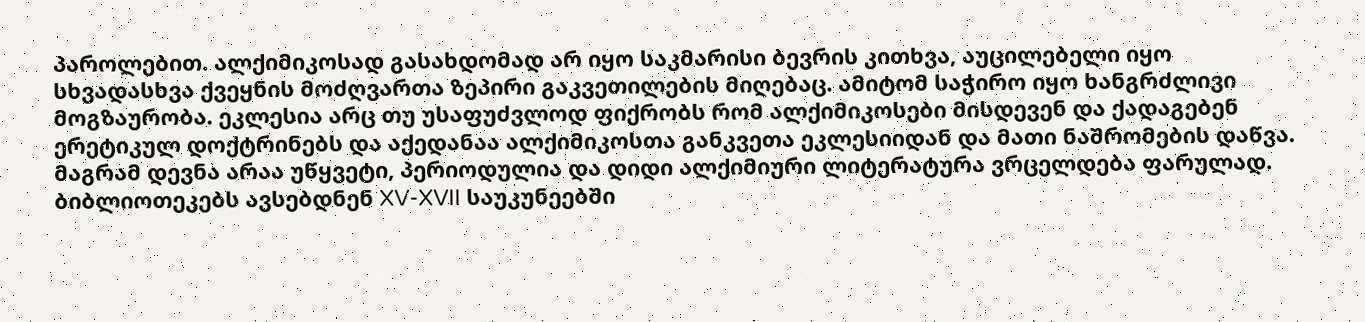პაროლებით. ალქიმიკოსად გასახდომად არ იყო საკმარისი ბევრის კითხვა, აუცილებელი იყო სხვადასხვა ქვეყნის მოძღვართა ზეპირი გაკვეთილების მიღებაც. ამიტომ საჭირო იყო ხანგრძლივი მოგზაურობა. ეკლესია არც თუ უსაფუძვლოდ ფიქრობს რომ ალქიმიკოსები მისდევენ და ქადაგებენ ერეტიკულ დოქტრინებს და აქედანაა ალქიმიკოსთა განკვეთა ეკლესიიდან და მათი ნაშრომების დაწვა. მაგრამ დევნა არაა უწყვეტი, პერიოდულია და დიდი ალქიმიური ლიტერატურა ვრცელდება ფარულად. ბიბლიოთეკებს ავსებდნენ XV-XVII საუკუნეებში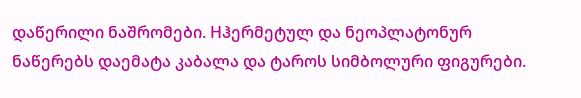დაწერილი ნაშრომები. Hჰერმეტულ და ნეოპლატონურ ნაწერებს დაემატა კაბალა და ტაროს სიმბოლური ფიგურები.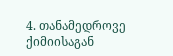4. თანამედროვე ქიმიისაგან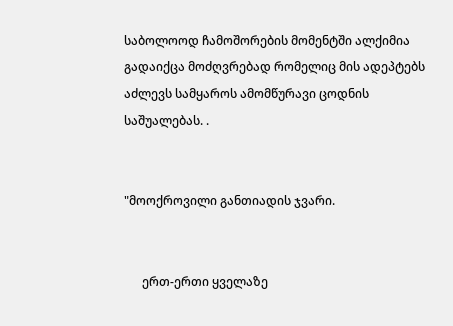საბოლოოდ ჩამოშორების მომენტში ალქიმია გადაიქცა მოძღვრებად რომელიც მის ადეპტებს აძლევს სამყაროს ამომწურავი ცოდნის საშუალებას. .


"მოოქროვილი განთიადის ჯვარი.


      ერთ-ერთი ყველაზე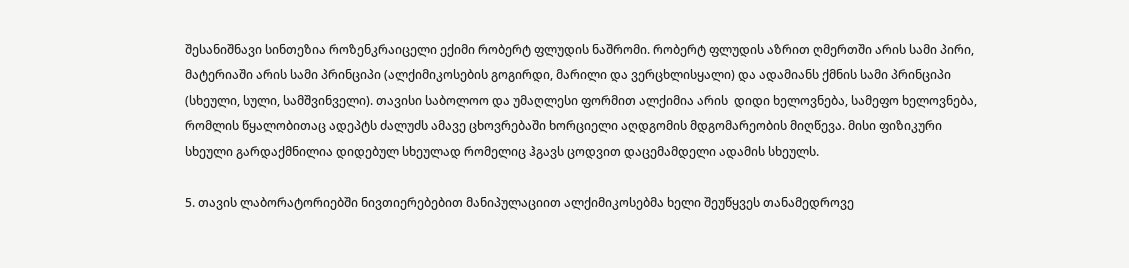შესანიშნავი სინთეზია როზენკრაიცელი ექიმი რობერტ ფლუდის ნაშრომი. რობერტ ფლუდის აზრით ღმერთში არის სამი პირი, მატერიაში არის სამი პრინციპი (ალქიმიკოსების გოგირდი, მარილი და ვერცხლისყალი) და ადამიანს ქმნის სამი პრინციპი (სხეული, სული, სამშვინველი). თავისი საბოლოო და უმაღლესი ფორმით ალქიმია არის  დიდი ხელოვნება, სამეფო ხელოვნება, რომლის წყალობითაც ადეპტს ძალუძს ამავე ცხოვრებაში ხორციელი აღდგომის მდგომარეობის მიღწევა. მისი ფიზიკური სხეული გარდაქმნილია დიდებულ სხეულად რომელიც ჰგავს ცოდვით დაცემამდელი ადამის სხეულს.

5. თავის ლაბორატორიებში ნივთიერებებით მანიპულაციით ალქიმიკოსებმა ხელი შეუწყვეს თანამედროვე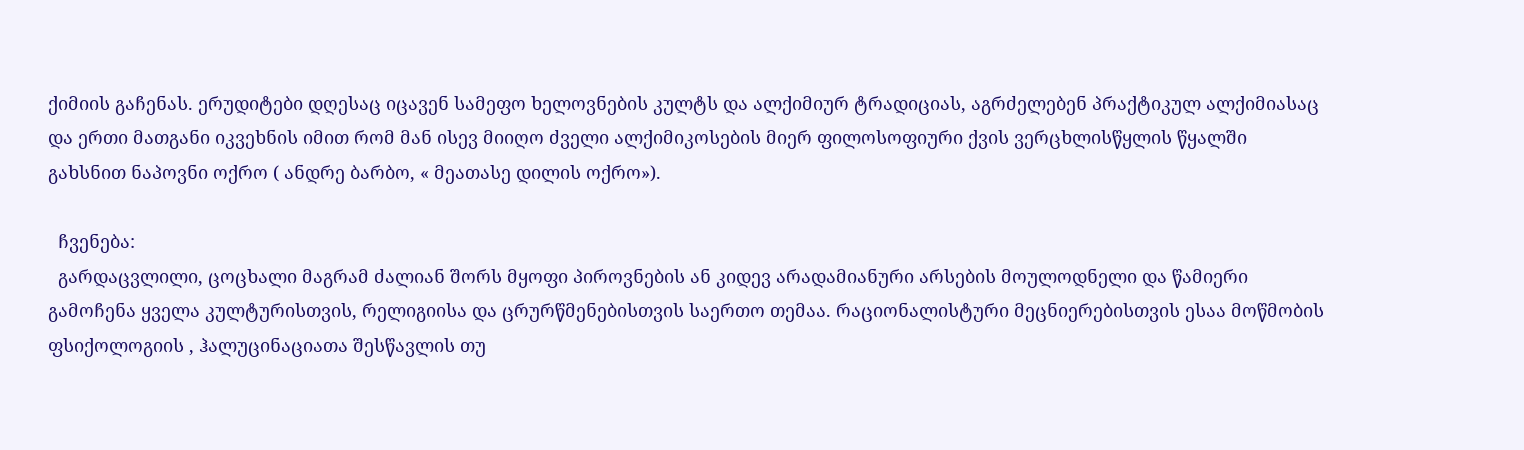ქიმიის გაჩენას. ერუდიტები დღესაც იცავენ სამეფო ხელოვნების კულტს და ალქიმიურ ტრადიციას, აგრძელებენ პრაქტიკულ ალქიმიასაც და ერთი მათგანი იკვეხნის იმით რომ მან ისევ მიიღო ძველი ალქიმიკოსების მიერ ფილოსოფიური ქვის ვერცხლისწყლის წყალში გახსნით ნაპოვნი ოქრო ( ანდრე ბარბო, « მეათასე დილის ოქრო»).

  ჩვენება:
  გარდაცვლილი, ცოცხალი მაგრამ ძალიან შორს მყოფი პიროვნების ან კიდევ არადამიანური არსების მოულოდნელი და წამიერი გამოჩენა ყველა კულტურისთვის, რელიგიისა და ცრურწმენებისთვის საერთო თემაა. რაციონალისტური მეცნიერებისთვის ესაა მოწმობის ფსიქოლოგიის , ჰალუცინაციათა შესწავლის თუ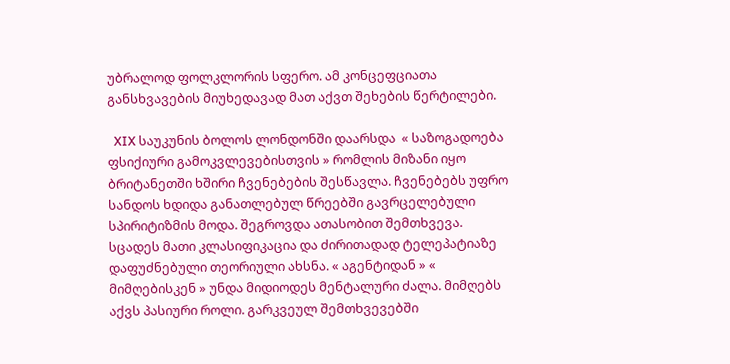უბრალოდ ფოლკლორის სფერო. ამ კონცეფციათა განსხვავების მიუხედავად მათ აქვთ შეხების წერტილები.

  XIX საუკუნის ბოლოს ლონდონში დაარსდა  « საზოგადოება ფსიქიური გამოკვლევებისთვის » რომლის მიზანი იყო ბრიტანეთში ხშირი ჩვენებების შესწავლა. ჩვენებებს უფრო სანდოს ხდიდა განათლებულ წრეებში გავრცელებული სპირიტიზმის მოდა. შეგროვდა ათასობით შემთხვევა. სცადეს მათი კლასიფიკაცია და ძირითადად ტელეპატიაზე დაფუძნებული თეორიული ახსნა. « აგენტიდან » « მიმღებისკენ » უნდა მიდიოდეს მენტალური ძალა. მიმღებს აქვს პასიური როლი. გარკვეულ შემთხვევებში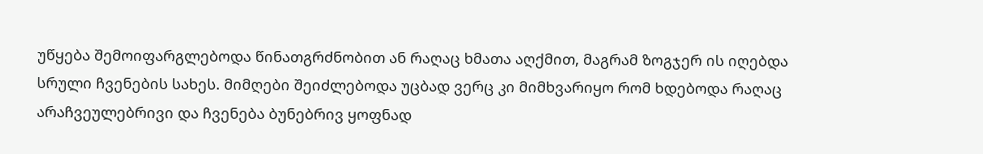უწყება შემოიფარგლებოდა წინათგრძნობით ან რაღაც ხმათა აღქმით, მაგრამ ზოგჯერ ის იღებდა სრული ჩვენების სახეს. მიმღები შეიძლებოდა უცბად ვერც კი მიმხვარიყო რომ ხდებოდა რაღაც არაჩვეულებრივი და ჩვენება ბუნებრივ ყოფნად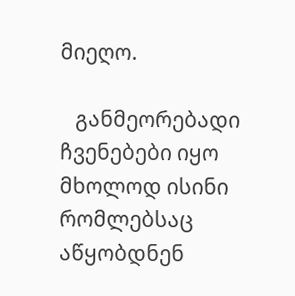მიეღო.

   განმეორებადი ჩვენებები იყო მხოლოდ ისინი რომლებსაც აწყობდნენ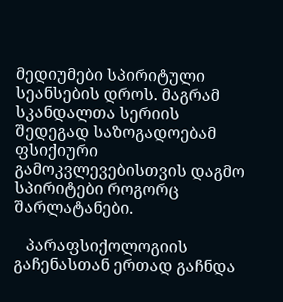მედიუმები სპირიტული სეანსების დროს. მაგრამ სკანდალთა სერიის შედეგად საზოგადოებამ ფსიქიური გამოკვლევებისთვის დაგმო სპირიტები როგორც შარლატანები.

   პარაფსიქოლოგიის გაჩენასთან ერთად გაჩნდა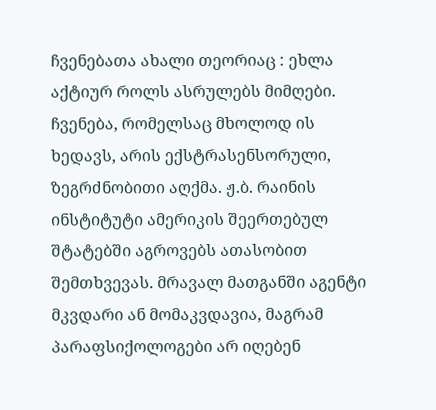ჩვენებათა ახალი თეორიაც : ეხლა აქტიურ როლს ასრულებს მიმღები. ჩვენება, რომელსაც მხოლოდ ის ხედავს, არის ექსტრასენსორული, ზეგრძნობითი აღქმა. ჟ.ბ. რაინის ინსტიტუტი ამერიკის შეერთებულ შტატებში აგროვებს ათასობით შემთხვევას. მრავალ მათგანში აგენტი მკვდარი ან მომაკვდავია, მაგრამ პარაფსიქოლოგები არ იღებენ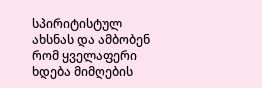სპირიტისტულ ახსნას და ამბობენ რომ ყველაფერი ხდება მიმღების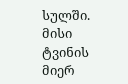სულში. მისი ტვინის მიერ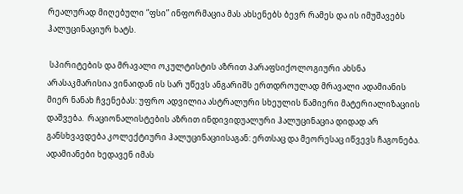რეალურად მიღებული “ფსი” ინფორმაცია მას ახსენებს ბევრ რამეს და ის იმუშავებს ჰალუცინაციურ ხატს.

 სპირიტების და მრავალი ოკულტისტის აზრით პარაფსიქოლოგიური ახსნა არასაკმარისია ვინაიდან ის სარ უწევს ანგარიშს ერთდროულად მრავალი ადამიანის მიერ ნანახ ჩვენებას: უფრო ადვილია ასტრალური სხეულის წამიერი მატერიალიზაციის დაშვება.  რაციონალისტების აზრით ინდივიდუალური ჰალუცინაცია დიდად არ განსხვავდება კოლექტიური ჰალუცინაციისაგან: ერთსაც და მეორესაც იწვევს ჩაგონება. ადამიანები ხედავენ იმას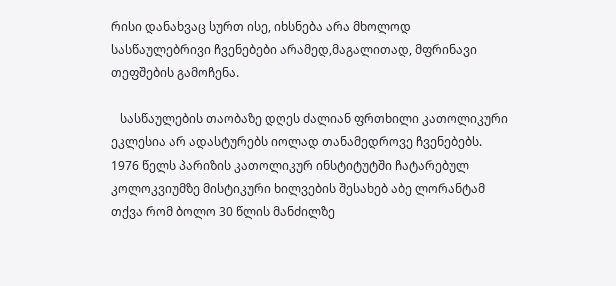რისი დანახვაც სურთ ისე, იხსნება არა მხოლოდ სასწაულებრივი ჩვენებები არამედ,მაგალითად, მფრინავი თეფშების გამოჩენა.

   სასწაულების თაობაზე დღეს ძალიან ფრთხილი კათოლიკური ეკლესია არ ადასტურებს იოლად თანამედროვე ჩვენებებს. 1976 წელს პარიზის კათოლიკურ ინსტიტუტში ჩატარებულ კოლოკვიუმზე მისტიკური ხილვების შესახებ აბე ლორანტამ თქვა რომ ბოლო 30 წლის მანძილზე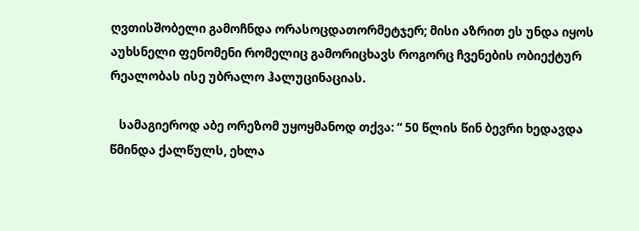ღვთისშობელი გამოჩნდა ორასოცდათორმეტჯერ; მისი აზრით ეს უნდა იყოს აუხსნელი ფენომენი რომელიც გამორიცხავს როგორც ჩვენების ობიექტურ რეალობას ისე უბრალო ჰალუცინაციას.

   სამაგიეროდ აბე ორეზომ უყოყმანოდ თქვა: “ 50 წლის წინ ბევრი ხედავდა წმინდა ქალწულს, ეხლა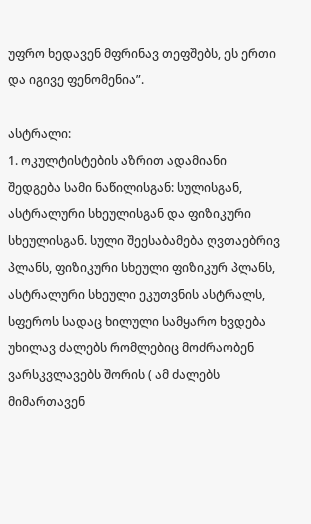უფრო ხედავენ მფრინავ თეფშებს, ეს ერთი და იგივე ფენომენია”.

ასტრალი:
1. ოკულტისტების აზრით ადამიანი შედგება სამი ნაწილისგან: სულისგან, ასტრალური სხეულისგან და ფიზიკური სხეულისგან. სული შეესაბამება ღვთაებრივ პლანს, ფიზიკური სხეული ფიზიკურ პლანს, ასტრალური სხეული ეკუთვნის ასტრალს, სფეროს სადაც ხილული სამყარო ხვდება უხილავ ძალებს რომლებიც მოძრაობენ ვარსკვლავებს შორის ( ამ ძალებს მიმართავენ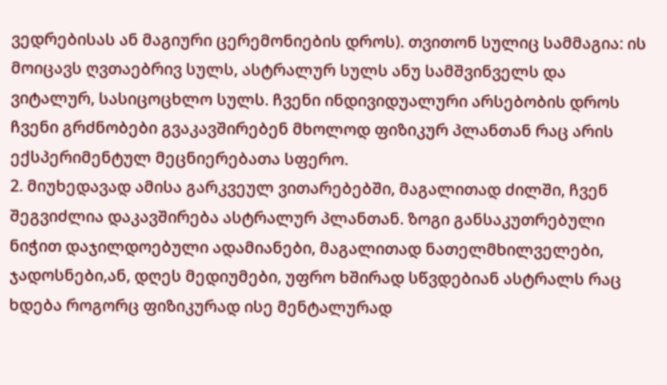ვედრებისას ან მაგიური ცერემონიების დროს). თვითონ სულიც სამმაგია: ის მოიცავს ღვთაებრივ სულს, ასტრალურ სულს ანუ სამშვინველს და ვიტალურ, სასიცოცხლო სულს. ჩვენი ინდივიდუალური არსებობის დროს ჩვენი გრძნობები გვაკავშირებენ მხოლოდ ფიზიკურ პლანთან რაც არის ექსპერიმენტულ მეცნიერებათა სფერო.
2. მიუხედავად ამისა გარკვეულ ვითარებებში, მაგალითად ძილში, ჩვენ შეგვიძლია დაკავშირება ასტრალურ პლანთან. ზოგი განსაკუთრებული ნიჭით დაჯილდოებული ადამიანები, მაგალითად ნათელმხილველები, ჯადოსნები,ან, დღეს მედიუმები, უფრო ხშირად სწვდებიან ასტრალს რაც ხდება როგორც ფიზიკურად ისე მენტალურად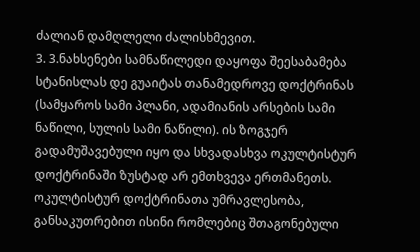ძალიან დამღლელი ძალისხმევით.
3. 3.ნახსენები სამნაწილედი დაყოფა შეესაბამება  სტანისლას დე გუაიტას თანამედროვე დოქტრინას (სამყაროს სამი პლანი, ადამიანის არსების სამი ნაწილი, სულის სამი ნაწილი). ის ზოგჯერ გადამუშავებული იყო და სხვადასხვა ოკულტისტურ დოქტრინაში ზუსტად არ ემთხვევა ერთმანეთს.
ოკულტისტურ დოქტრინათა უმრავლესობა, განსაკუთრებით ისინი რომლებიც შთაგონებული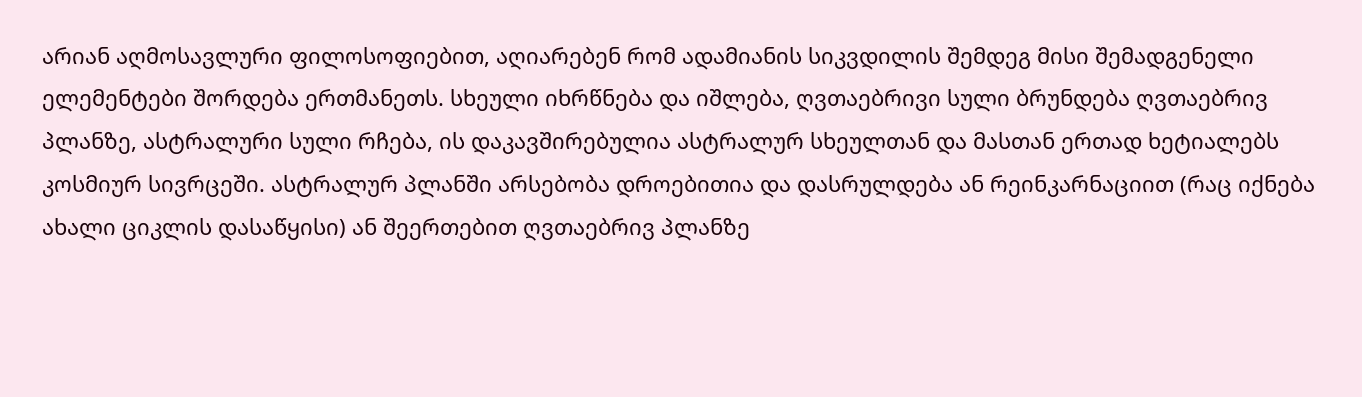არიან აღმოსავლური ფილოსოფიებით, აღიარებენ რომ ადამიანის სიკვდილის შემდეგ მისი შემადგენელი ელემენტები შორდება ერთმანეთს. სხეული იხრწნება და იშლება, ღვთაებრივი სული ბრუნდება ღვთაებრივ პლანზე, ასტრალური სული რჩება, ის დაკავშირებულია ასტრალურ სხეულთან და მასთან ერთად ხეტიალებს კოსმიურ სივრცეში. ასტრალურ პლანში არსებობა დროებითია და დასრულდება ან რეინკარნაციით (რაც იქნება ახალი ციკლის დასაწყისი) ან შეერთებით ღვთაებრივ პლანზე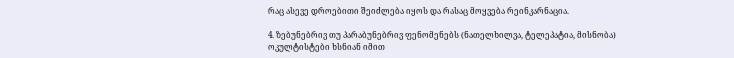რაც ასევე დროებითი შეიძლება იყოს და რასაც მოყვება რეინკარნაცია.

4. ზებუნებრივ თუ პარაბუნებრივ ფენომენებს (ნათელხილვა, ტელეპატია, მისნობა) ოკულტისტები ხსნიან იმით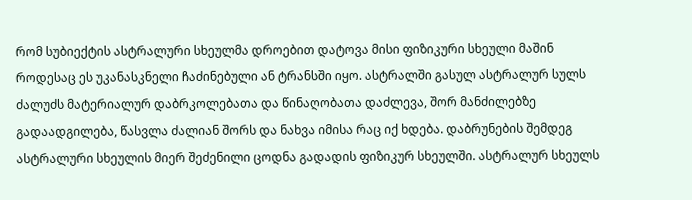რომ სუბიექტის ასტრალური სხეულმა დროებით დატოვა მისი ფიზიკური სხეული მაშინ როდესაც ეს უკანასკნელი ჩაძინებული ან ტრანსში იყო. ასტრალში გასულ ასტრალურ სულს ძალუძს მატერიალურ დაბრკოლებათა და წინაღობათა დაძლევა, შორ მანძილებზე გადაადგილება, წასვლა ძალიან შორს და ნახვა იმისა რაც იქ ხდება. დაბრუნების შემდეგ ასტრალური სხეულის მიერ შეძენილი ცოდნა გადადის ფიზიკურ სხეულში. ასტრალურ სხეულს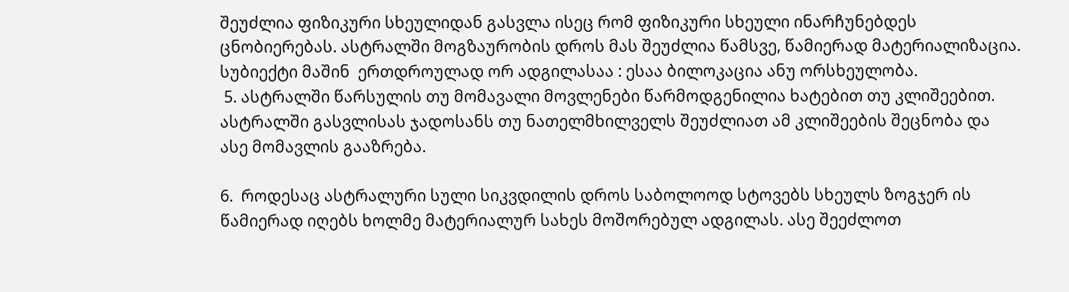შეუძლია ფიზიკური სხეულიდან გასვლა ისეც რომ ფიზიკური სხეული ინარჩუნებდეს ცნობიერებას. ასტრალში მოგზაურობის დროს მას შეუძლია წამსვე, წამიერად მატერიალიზაცია. სუბიექტი მაშინ  ერთდროულად ორ ადგილასაა : ესაა ბილოკაცია ანუ ორსხეულობა.
 5. ასტრალში წარსულის თუ მომავალი მოვლენები წარმოდგენილია ხატებით თუ კლიშეებით. ასტრალში გასვლისას ჯადოსანს თუ ნათელმხილველს შეუძლიათ ამ კლიშეების შეცნობა და ასე მომავლის გააზრება.

6.  როდესაც ასტრალური სული სიკვდილის დროს საბოლოოდ სტოვებს სხეულს ზოგჯერ ის წამიერად იღებს ხოლმე მატერიალურ სახეს მოშორებულ ადგილას. ასე შეეძლოთ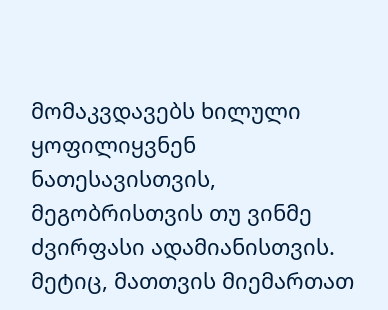მომაკვდავებს ხილული  ყოფილიყვნენ ნათესავისთვის, მეგობრისთვის თუ ვინმე ძვირფასი ადამიანისთვის. მეტიც, მათთვის მიემართათ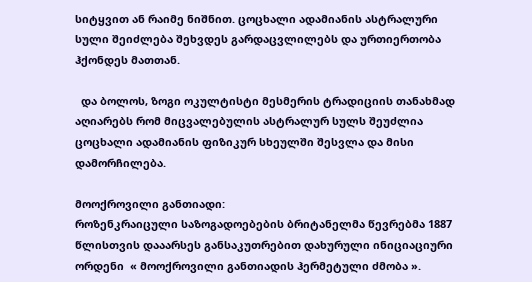სიტყვით ან რაიმე ნიშნით. ცოცხალი ადამიანის ასტრალური სული შეიძლება შეხვდეს გარდაცვლილებს და ურთიერთობა ჰქონდეს მათთან.

  და ბოლოს, ზოგი ოკულტისტი მესმერის ტრადიციის თანახმად აღიარებს რომ მიცვალებულის ასტრალურ სულს შეუძლია ცოცხალი ადამიანის ფიზიკურ სხეულში შესვლა და მისი დამორჩილება.

მოოქროვილი განთიადი:
როზენკრაიცული საზოგადოებების ბრიტანელმა წევრებმა 1887 წლისთვის დააარსეს განსაკუთრებით დახურული ინიციაციური ორდენი  « მოოქროვილი განთიადის ჰერმეტული ძმობა ».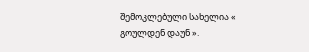შემოკლებული სახელია « გოულდენ დაუნ ».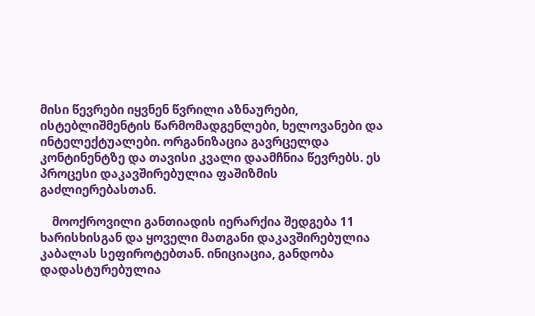მისი წევრები იყვნენ წვრილი აზნაურები, ისტებლიშმენტის წარმომადგენლები, ხელოვანები და ინტელექტუალები. ორგანიზაცია გავრცელდა კონტინენტზე და თავისი კვალი დაამჩნია წევრებს. ეს პროცესი დაკავშირებულია ფაშიზმის გაძლიერებასთან.

    მოოქროვილი განთიადის იერარქია შედგება 11 ხარისხისგან და ყოველი მათგანი დაკავშირებულია კაბალას სეფიროტებთან. ინიციაცია, განდობა დადასტურებულია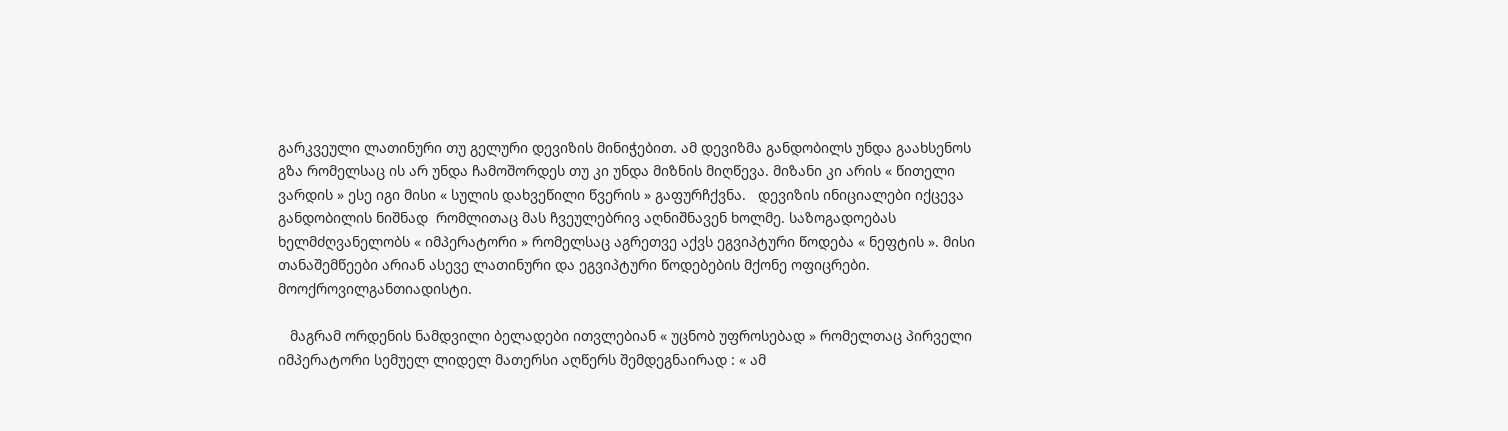გარკვეული ლათინური თუ გელური დევიზის მინიჭებით. ამ დევიზმა განდობილს უნდა გაახსენოს  გზა რომელსაც ის არ უნდა ჩამოშორდეს თუ კი უნდა მიზნის მიღწევა. მიზანი კი არის « წითელი ვარდის » ესე იგი მისი « სულის დახვეწილი წვერის » გაფურჩქვნა.   დევიზის ინიციალები იქცევა განდობილის ნიშნად  რომლითაც მას ჩვეულებრივ აღნიშნავენ ხოლმე. საზოგადოებას ხელმძღვანელობს « იმპერატორი » რომელსაც აგრეთვე აქვს ეგვიპტური წოდება « ნეფტის ». მისი თანაშემწეები არიან ასევე ლათინური და ეგვიპტური წოდებების მქონე ოფიცრები.
მოოქროვილგანთიადისტი.

   მაგრამ ორდენის ნამდვილი ბელადები ითვლებიან « უცნობ უფროსებად » რომელთაც პირველი იმპერატორი სემუელ ლიდელ მათერსი აღწერს შემდეგნაირად : « ამ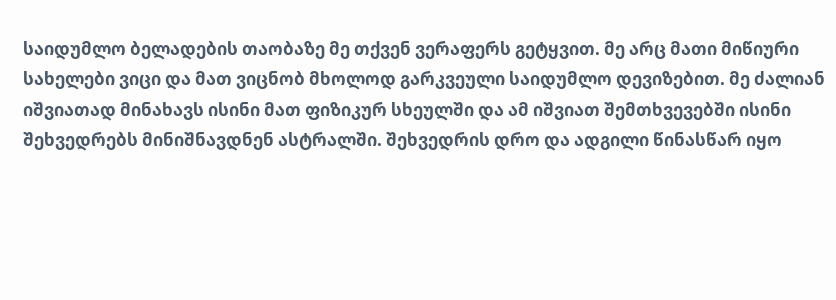საიდუმლო ბელადების თაობაზე მე თქვენ ვერაფერს გეტყვით. მე არც მათი მიწიური სახელები ვიცი და მათ ვიცნობ მხოლოდ გარკვეული საიდუმლო დევიზებით. მე ძალიან იშვიათად მინახავს ისინი მათ ფიზიკურ სხეულში და ამ იშვიათ შემთხვევებში ისინი შეხვედრებს მინიშნავდნენ ასტრალში. შეხვედრის დრო და ადგილი წინასწარ იყო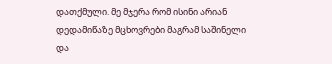დათქმული. მე მჯერა რომ ისინი არიან დედამიწაზე მცხოვრები მაგრამ საშინელი და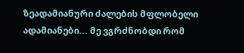ზეადამიანური ძალების მფლობელი ადამიანები... მე ვგრძნობდი რომ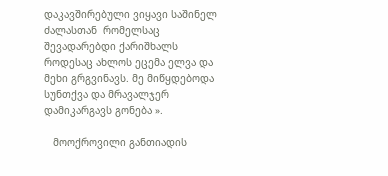დაკავშირებული ვიყავი საშინელ ძალასთან  რომელსაც შევადარებდი ქარიშხალს როდესაც ახლოს ეცემა ელვა და მეხი გრგვინავს. მე მიწყდებოდა სუნთქვა და მრავალჯერ დამიკარგავს გონება ».

   მოოქროვილი განთიადის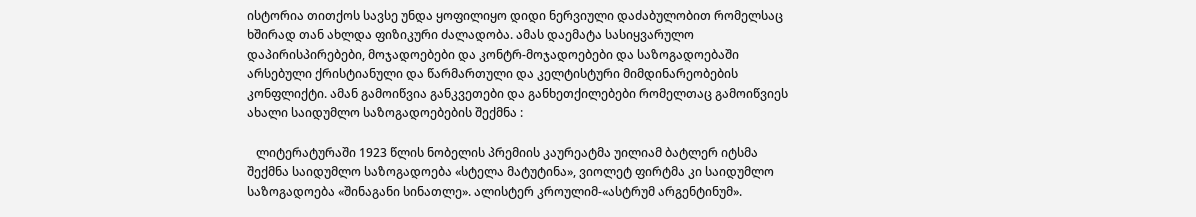ისტორია თითქოს სავსე უნდა ყოფილიყო დიდი ნერვიული დაძაბულობით რომელსაც ხშირად თან ახლდა ფიზიკური ძალადობა. ამას დაემატა სასიყვარულო დაპირისპირებები, მოჯადოებები და კონტრ-მოჯადოებები და საზოგადოებაში არსებული ქრისტიანული და წარმართული და კელტისტური მიმდინარეობების კონფლიქტი. ამან გამოიწვია განკვეთები და განხეთქილებები რომელთაც გამოიწვიეს ახალი საიდუმლო საზოგადოებების შექმნა :

   ლიტერატურაში 1923 წლის ნობელის პრემიის კაურეატმა უილიამ ბატლერ იტსმა შექმნა საიდუმლო საზოგადოება «სტელა მატუტინა», ვიოლეტ ფირტმა კი საიდუმლო საზოგადოება «შინაგანი სინათლე». ალისტერ კროულიმ-«ასტრუმ არგენტინუმ».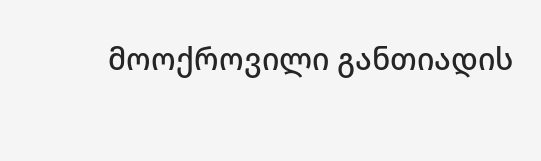მოოქროვილი განთიადის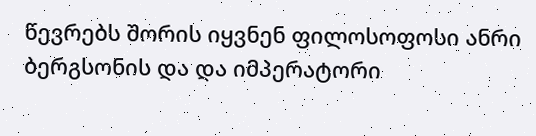წევრებს შორის იყვნენ ფილოსოფოსი ანრი ბერგსონის და და იმპერატორი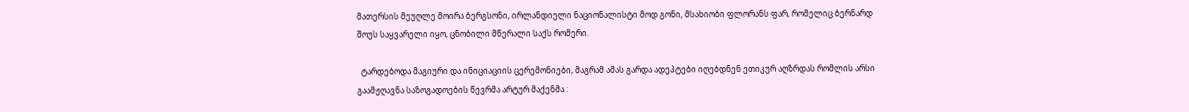მათერსის მეუღლე მოირა ბერგსონი, ირლანდიელი ნაციონალისტი მოდ გონი, მსახიობი ფლორანს ფარ, რომელიც ბერნარდ შოუს საყვარელი იყო, ცნობილი მწერალი საქს რომერი.

  ტარდებოდა მაგიური და ინიციაციის ცერემონიები, მაგრამ ამას გარდა ადეპტები იღებდნენ ეთიკურ აღზრდას რომლის არსი გაამჟღავნა საზოგადოების წევრმა არტურ მაქენმა :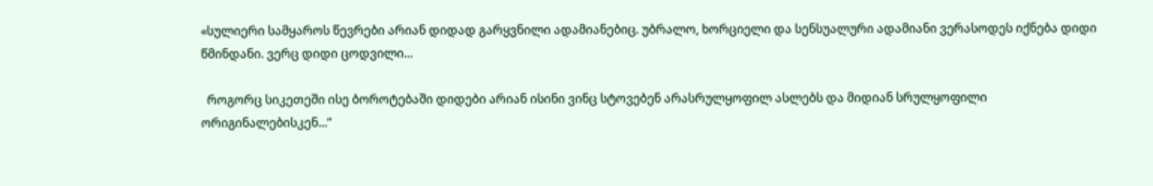«სულიერი სამყაროს წევრები არიან დიდად გარყვნილი ადამიანებიც. უბრალო, ხორციელი და სენსუალური ადამიანი ვერასოდეს იქნება დიდი წმინდანი. ვერც დიდი ცოდვილი...

  როგორც სიკეთეში ისე ბოროტებაში დიდები არიან ისინი ვინც სტოვებენ არასრულყოფილ ასლებს და მიდიან სრულყოფილი ორიგინალებისკენ...”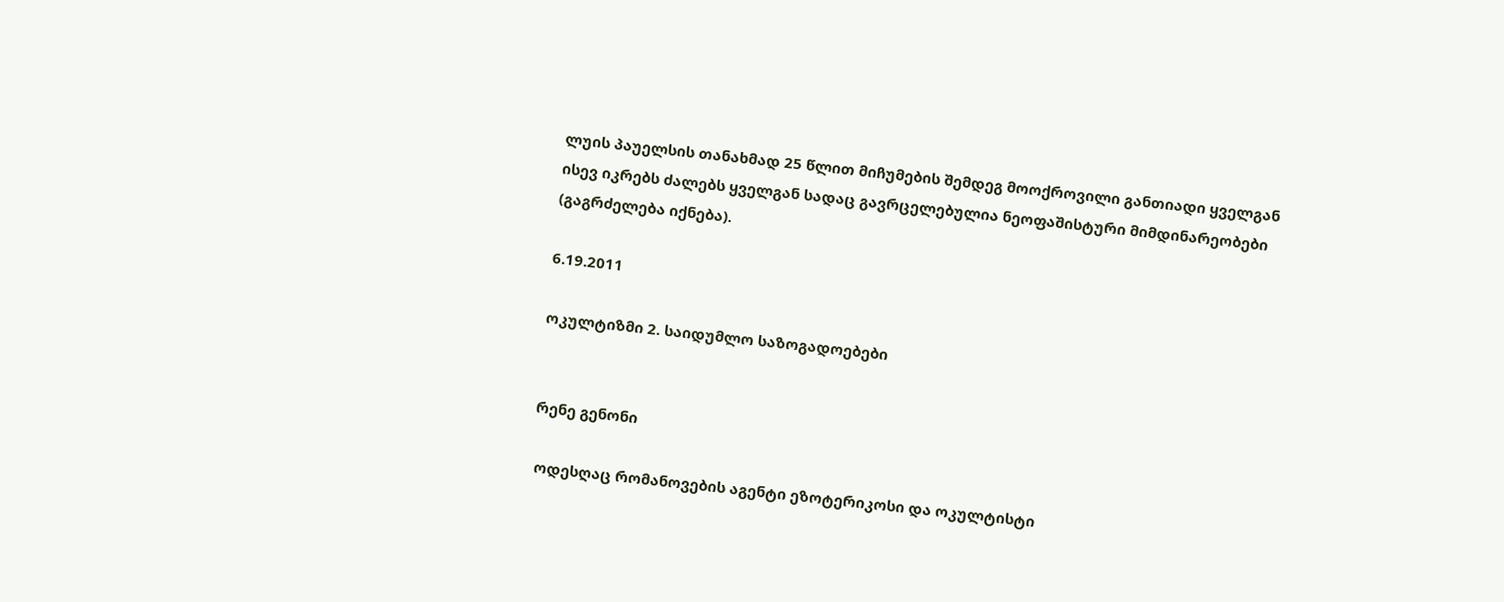ლუის პაუელსის თანახმად 25 წლით მიჩუმების შემდეგ მოოქროვილი განთიადი ყველგან ისევ იკრებს ძალებს ყველგან სადაც გავრცელებულია ნეოფაშისტური მიმდინარეობები (გაგრძელება იქნება).

6.19.2011

ოკულტიზმი 2. საიდუმლო საზოგადოებები


რენე გენონი

 ოდესღაც რომანოვების აგენტი ეზოტერიკოსი და ოკულტისტი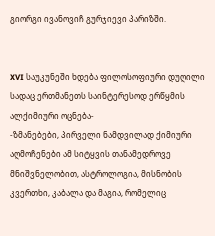გიორგი ივანოვიჩ გურჯიევი პარიზში.


XVI საუკუნეში ხდება ფილოსოფიური დუღილი სადაც ერთმანეთს საინტერესოდ ერწყმის ალქიმიური ოცნება-
-ზმანებები, პირველი ნამდვილად ქიმიური აღმოჩენები ამ სიტყვის თანამედროვე მნიშვნელობით, ასტროლოგია, მისნობის კვერთხი, კაბალა და მაგია, რომელიც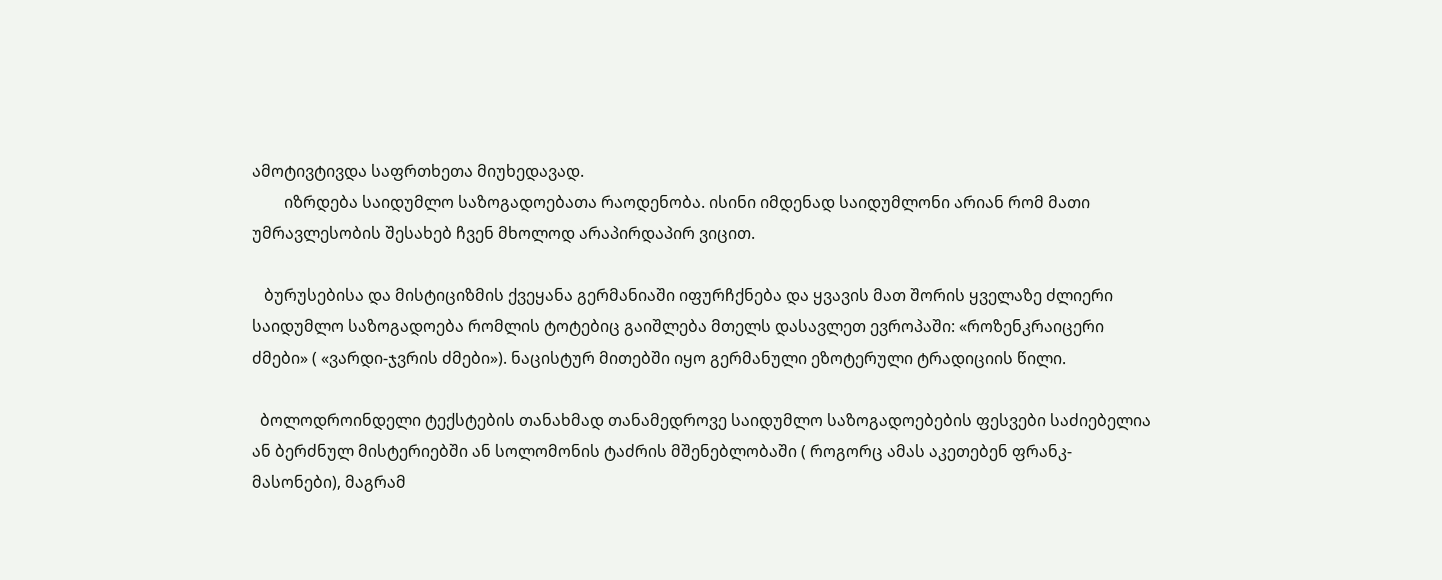ამოტივტივდა საფრთხეთა მიუხედავად.
        იზრდება საიდუმლო საზოგადოებათა რაოდენობა. ისინი იმდენად საიდუმლონი არიან რომ მათი უმრავლესობის შესახებ ჩვენ მხოლოდ არაპირდაპირ ვიცით.

   ბურუსებისა და მისტიციზმის ქვეყანა გერმანიაში იფურჩქნება და ყვავის მათ შორის ყველაზე ძლიერი საიდუმლო საზოგადოება რომლის ტოტებიც გაიშლება მთელს დასავლეთ ევროპაში: «როზენკრაიცერი ძმები» ( «ვარდი-ჯვრის ძმები»). ნაცისტურ მითებში იყო გერმანული ეზოტერული ტრადიციის წილი.

  ბოლოდროინდელი ტექსტების თანახმად თანამედროვე საიდუმლო საზოგადოებების ფესვები საძიებელია ან ბერძნულ მისტერიებში ან სოლომონის ტაძრის მშენებლობაში ( როგორც ამას აკეთებენ ფრანკ-მასონები), მაგრამ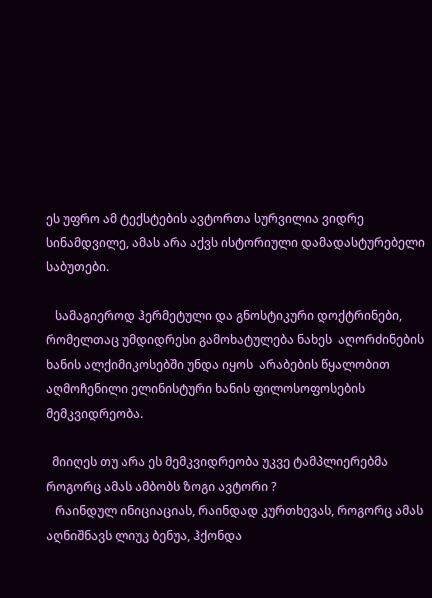ეს უფრო ამ ტექსტების ავტორთა სურვილია ვიდრე სინამდვილე, ამას არა აქვს ისტორიული დამადასტურებელი საბუთები.

   სამაგიეროდ ჰერმეტული და გნოსტიკური დოქტრინები, რომელთაც უმდიდრესი გამოხატულება ნახეს  აღორძინების ხანის ალქიმიკოსებში უნდა იყოს  არაბების წყალობით აღმოჩენილი ელინისტური ხანის ფილოსოფოსების მემკვიდრეობა.

  მიიღეს თუ არა ეს მემკვიდრეობა უკვე ტამპლიერებმა როგორც ამას ამბობს ზოგი ავტორი ?
   რაინდულ ინიციაციას, რაინდად კურთხევას, როგორც ამას აღნიშნავს ლიუკ ბენუა, ჰქონდა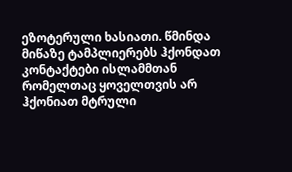ეზოტერული ხასიათი. წმინდა მიწაზე ტამპლიერებს ჰქონდათ კონტაქტები ისლამმთან რომელთაც ყოველთვის არ ჰქონიათ მტრული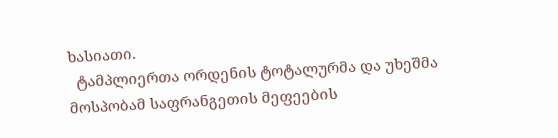ხასიათი.
  ტამპლიერთა ორდენის ტოტალურმა და უხეშმა მოსპობამ საფრანგეთის მეფეების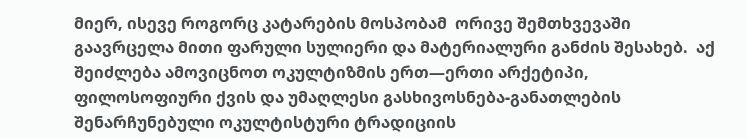მიერ, ისევე როგორც კატარების მოსპობამ  ორივე შემთხვევაში გაავრცელა მითი ფარული სულიერი და მატერიალური განძის შესახებ.  აქ შეიძლება ამოვიცნოთ ოკულტიზმის ერთ—ერთი არქეტიპი, ფილოსოფიური ქვის და უმაღლესი გასხივოსნება-განათლების  შენარჩუნებული ოკულტისტური ტრადიციის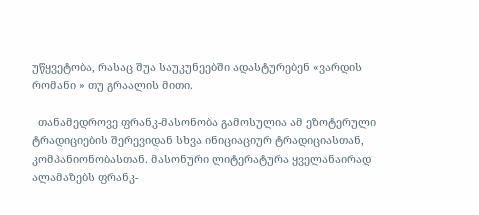უწყვეტობა, რასაც შუა საუკუნეებში ადასტურებენ «ვარდის რომანი » თუ გრაალის მითი.

  თანამედროვე ფრანკ-მასონობა გამოსულია ამ ეზოტერული ტრადიციების შერევიდან სხვა ინიციაციურ ტრადიციასთან, კომპანიონობასთან. მასონური ლიტერატურა ყველანაირად ალამაზებს ფრანკ-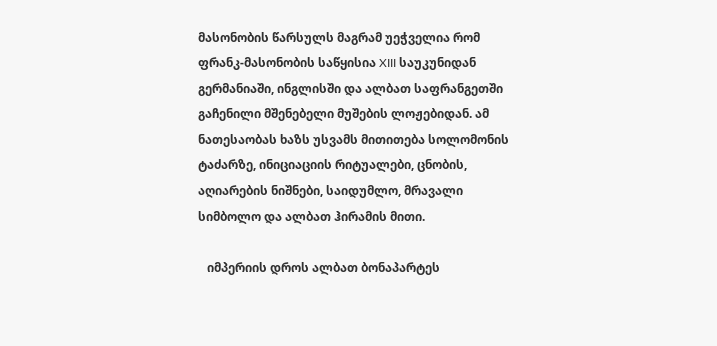მასონობის წარსულს მაგრამ უეჭველია რომ ფრანკ-მასონობის საწყისია XIII საუკუნიდან გერმანიაში, ინგლისში და ალბათ საფრანგეთში გაჩენილი მშენებელი მუშების ლოჟებიდან. ამ ნათესაობას ხაზს უსვამს მითითება სოლომონის ტაძარზე, ინიციაციის რიტუალები, ცნობის, აღიარების ნიშნები, საიდუმლო, მრავალი სიმბოლო და ალბათ ჰირამის მითი.

   იმპერიის დროს ალბათ ბონაპარტეს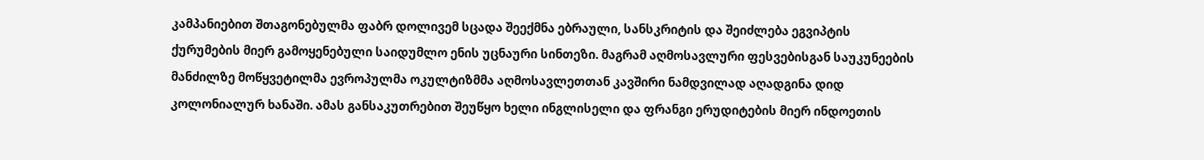კამპანიებით შთაგონებულმა ფაბრ დოლივემ სცადა შეექმნა ებრაული, სანსკრიტის და შეიძლება ეგვიპტის ქურუმების მიერ გამოყენებული საიდუმლო ენის უცნაური სინთეზი. მაგრამ აღმოსავლური ფესვებისგან საუკუნეების მანძილზე მოწყვეტილმა ევროპულმა ოკულტიზმმა აღმოსავლეთთან კავშირი ნამდვილად აღადგინა დიდ კოლონიალურ ხანაში. ამას განსაკუთრებით შეუწყო ხელი ინგლისელი და ფრანგი ერუდიტების მიერ ინდოეთის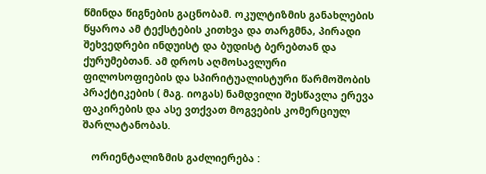წმინდა წიგნების გაცნობამ. ოკულტიზმის განახლების წყაროა ამ ტექსტების კითხვა და თარგმნა, პირადი შეხვედრები ინდუისტ და ბუდისტ ბერებთან და ქურუმებთან. ამ დროს აღმოსავლური ფილოსოფიების და სპირიტუალისტური წარმოშობის პრაქტიკების ( მაგ. იოგას) ნამდვილი შესწავლა ერევა ფაკირების და ასე ვთქვათ მოგვების კომერციულ შარლატანობას.

   ორიენტალიზმის გაძლიერება :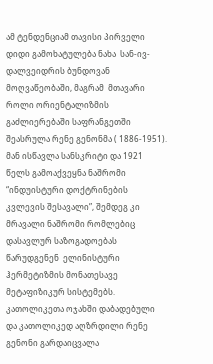ამ ტენდენციამ თავისი პირველი დიდი გამოხატულება ნახა  სან-ივ-დალვეიდრის ბუნდოვან მოღვაწეობაში, მაგრამ  მთავარი როლი ორიენტალიზმის გაძლიერებაში საფრანგეთში შეასრულა რენე გენონმა ( 1886-1951). მან ისწავლა სანსკრიტი და 1921 წელს გამოაქვეყნა ნაშრომი “ინდუისტური დოქტრინების კვლევის შესავალი”, შემდეგ კი მრავალი ნაშრომი რომლებიც დასავლურ საზოგადოებას წარუდგენენ  ელინისტური ჰერმეტიზმის მონათესავე მეტაფიზიკურ სისტემებს. კათოლიკეთა ოჯახში დაბადებული და კათოლიკედ აღზრდილი რენე გენონი გარდაიცვალა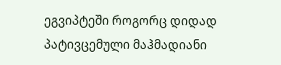ეგვიპტეში როგორც დიდად პატივცემული მაჰმადიანი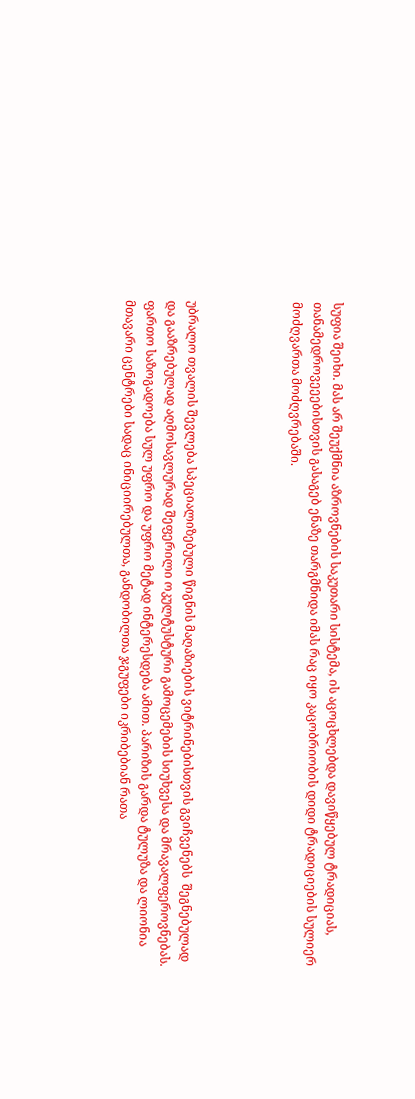სუფია შეიხი. მას არ შეუქმნია აზროვნების საკუთარი სისტემა, ის აცოცხლებდა დავიწყებულ ტრადიციას, თანამედროვეეებისთვის გასაგებ ენაზე თარგმნიდა იმას რაც იყო კაცობრიობის დიდი ტრადიციების სულიერ მოძღვართა მოძღვრებაში.




უბრალო თვალის შევლება სპეციალიზებული წიგნის მაღაზიების ვიტრინებისთვის გვიჩვენებს  შეგნებულად და გააზრებულად აღმოსავლურად შეფერილი ოკულტუსტური გამოცემების სიუხვესა და მრავალფეროვნებას. ფართო საზოგადოება სულ უფრო და უფრო მეტად ინტერესდება ამით. პარიზის გარდა ტულუზა და ლიონია მთავარი ცენტრები სადაც ინიციირებულთა, განდობილთა ჯგუფები იკრიბებიან რათა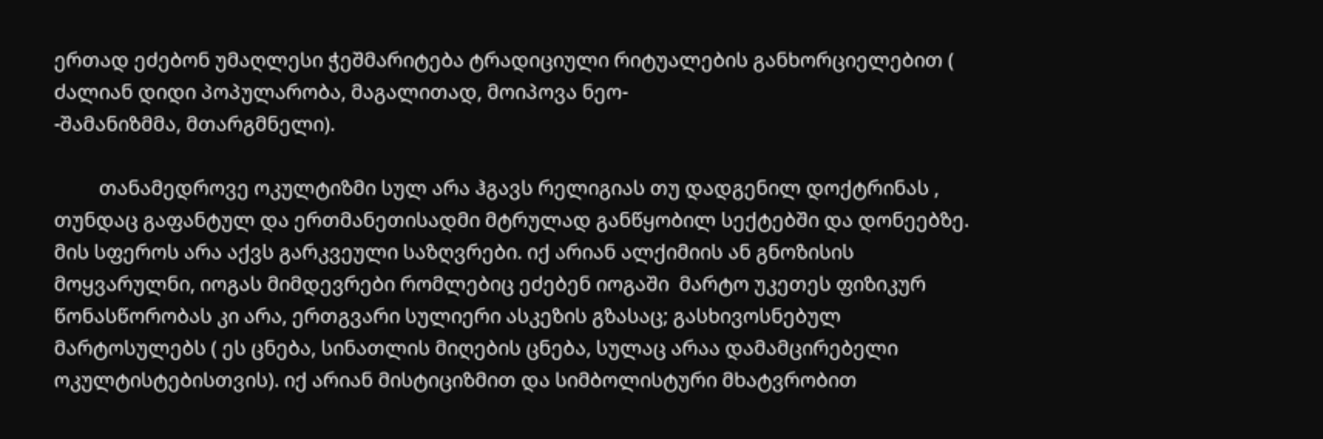ერთად ეძებონ უმაღლესი ჭეშმარიტება ტრადიციული რიტუალების განხორციელებით ( ძალიან დიდი პოპულარობა, მაგალითად, მოიპოვა ნეო-
-შამანიზმმა, მთარგმნელი).

         თანამედროვე ოკულტიზმი სულ არა ჰგავს რელიგიას თუ დადგენილ დოქტრინას , თუნდაც გაფანტულ და ერთმანეთისადმი მტრულად განწყობილ სექტებში და დონეებზე. მის სფეროს არა აქვს გარკვეული საზღვრები. იქ არიან ალქიმიის ან გნოზისის მოყვარულნი, იოგას მიმდევრები რომლებიც ეძებენ იოგაში  მარტო უკეთეს ფიზიკურ წონასწორობას კი არა, ერთგვარი სულიერი ასკეზის გზასაც; გასხივოსნებულ მარტოსულებს ( ეს ცნება, სინათლის მიღების ცნება, სულაც არაა დამამცირებელი ოკულტისტებისთვის). იქ არიან მისტიციზმით და სიმბოლისტური მხატვრობით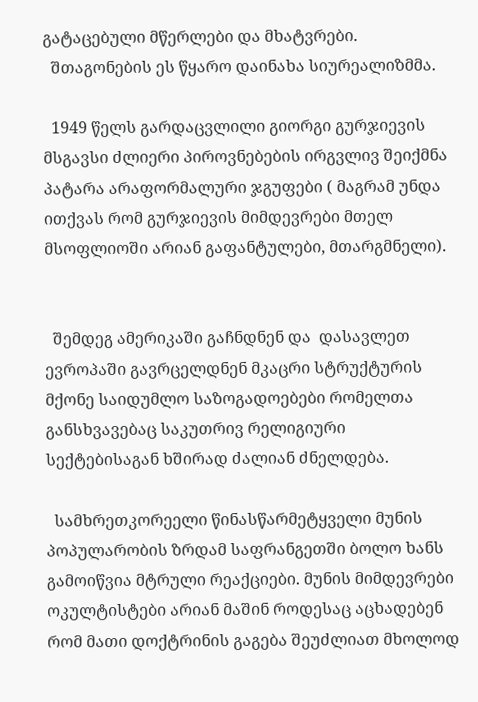გატაცებული მწერლები და მხატვრები.
  შთაგონების ეს წყარო დაინახა სიურეალიზმმა.

  1949 წელს გარდაცვლილი გიორგი გურჯიევის მსგავსი ძლიერი პიროვნებების ირგვლივ შეიქმნა პატარა არაფორმალური ჯგუფები ( მაგრამ უნდა ითქვას რომ გურჯიევის მიმდევრები მთელ მსოფლიოში არიან გაფანტულები, მთარგმნელი).


  შემდეგ ამერიკაში გაჩნდნენ და  დასავლეთ ევროპაში გავრცელდნენ მკაცრი სტრუქტურის მქონე საიდუმლო საზოგადოებები რომელთა განსხვავებაც საკუთრივ რელიგიური სექტებისაგან ხშირად ძალიან ძნელდება.

  სამხრეთკორეელი წინასწარმეტყველი მუნის პოპულარობის ზრდამ საფრანგეთში ბოლო ხანს გამოიწვია მტრული რეაქციები. მუნის მიმდევრები ოკულტისტები არიან მაშინ როდესაც აცხადებენ რომ მათი დოქტრინის გაგება შეუძლიათ მხოლოდ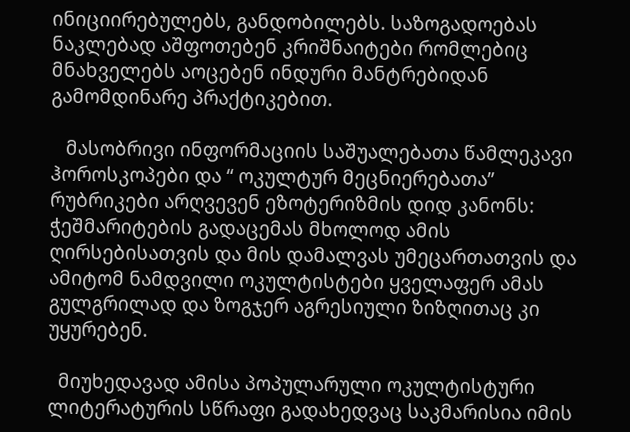ინიციირებულებს, განდობილებს. საზოგადოებას ნაკლებად აშფოთებენ კრიშნაიტები რომლებიც მნახველებს აოცებენ ინდური მანტრებიდან გამომდინარე პრაქტიკებით.

   მასობრივი ინფორმაციის საშუალებათა წამლეკავი ჰოროსკოპები და “ ოკულტურ მეცნიერებათა” რუბრიკები არღვევენ ეზოტერიზმის დიდ კანონს: ჭეშმარიტების გადაცემას მხოლოდ ამის ღირსებისათვის და მის დამალვას უმეცართათვის და ამიტომ ნამდვილი ოკულტისტები ყველაფერ ამას გულგრილად და ზოგჯერ აგრესიული ზიზღითაც კი უყურებენ.

  მიუხედავად ამისა პოპულარული ოკულტისტური ლიტერატურის სწრაფი გადახედვაც საკმარისია იმის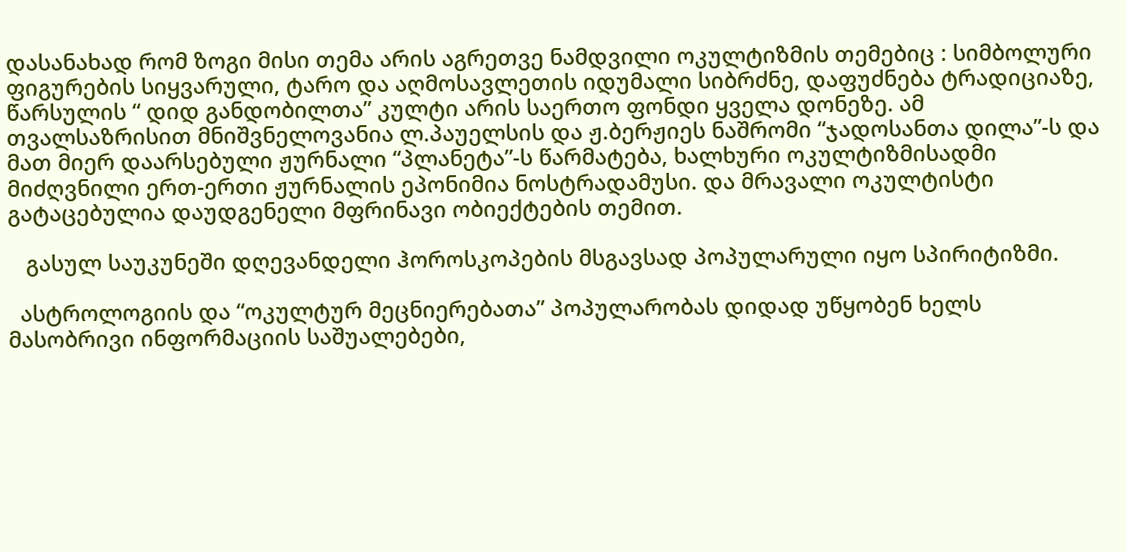დასანახად რომ ზოგი მისი თემა არის აგრეთვე ნამდვილი ოკულტიზმის თემებიც : სიმბოლური ფიგურების სიყვარული, ტარო და აღმოსავლეთის იდუმალი სიბრძნე, დაფუძნება ტრადიციაზე,  წარსულის “ დიდ განდობილთა” კულტი არის საერთო ფონდი ყველა დონეზე. ამ თვალსაზრისით მნიშვნელოვანია ლ.პაუელსის და ჟ.ბერჟიეს ნაშრომი “ჯადოსანთა დილა”-ს და მათ მიერ დაარსებული ჟურნალი “პლანეტა”-ს წარმატება, ხალხური ოკულტიზმისადმი მიძღვნილი ერთ-ერთი ჟურნალის ეპონიმია ნოსტრადამუსი. და მრავალი ოკულტისტი გატაცებულია დაუდგენელი მფრინავი ობიექტების თემით.

   გასულ საუკუნეში დღევანდელი ჰოროსკოპების მსგავსად პოპულარული იყო სპირიტიზმი.

  ასტროლოგიის და “ოკულტურ მეცნიერებათა” პოპულარობას დიდად უწყობენ ხელს მასობრივი ინფორმაციის საშუალებები,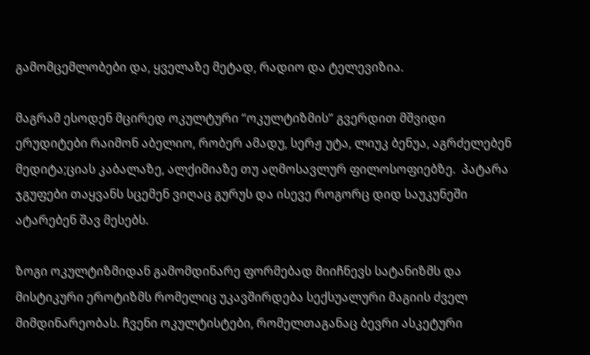გამომცემლობები და, ყველაზე მეტად, რადიო და ტელევიზია.

მაგრამ ესოდენ მცირედ ოკულტური “ოკულტიზმის” გვერდით მშვიდი ერუდიტები რაიმონ აბელიო, რობერ ამადუ, სერჟ უტა, ლიუკ ბენუა, აგრძელებენ მედიტა;ციას კაბალაზე, ალქიმიაზე თუ აღმოსავლურ ფილოსოფიებზე.  პატარა ჯგუფები თაყვანს სცემენ ვიღაც გურუს და ისევე როგორც დიდ საუკუნეში ატარებენ შავ მესებს.

ზოგი ოკულტიზმიდან გამომდინარე ფორმებად მიიჩნევს სატანიზმს და მისტიკური ეროტიზმს რომელიც უკავშირდება სექსუალური მაგიის ძველ მიმდინარეობას. ჩვენი ოკულტისტები, რომელთაგანაც ბევრი ასკეტური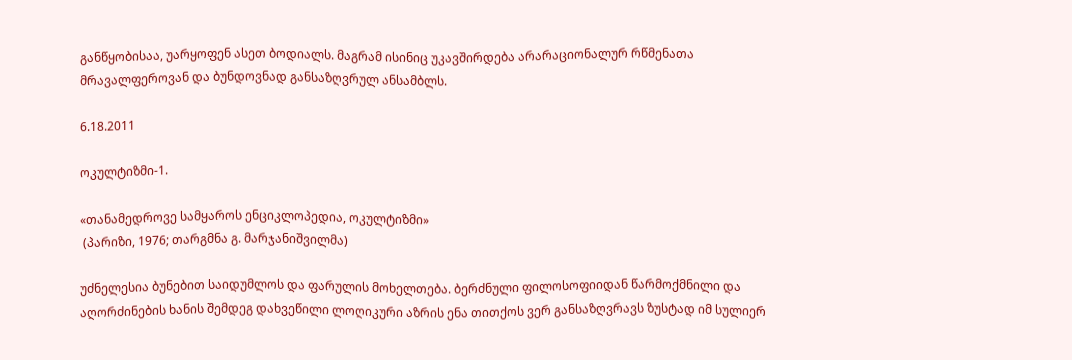განწყობისაა, უარყოფენ ასეთ ბოდიალს. მაგრამ ისინიც უკავშირდება არარაციონალურ რწმენათა მრავალფეროვან და ბუნდოვნად განსაზღვრულ ანსამბლს.

6.18.2011

ოკულტიზმი-1.

«თანამედროვე სამყაროს ენციკლოპედია, ოკულტიზმი»
 (პარიზი, 1976; თარგმნა გ. მარჯანიშვილმა)

უძნელესია ბუნებით საიდუმლოს და ფარულის მოხელთება. ბერძნული ფილოსოფიიდან წარმოქმნილი და აღორძინების ხანის შემდეგ დახვეწილი ლოღიკური აზრის ენა თითქოს ვერ განსაზღვრავს ზუსტად იმ სულიერ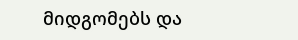მიდგომებს და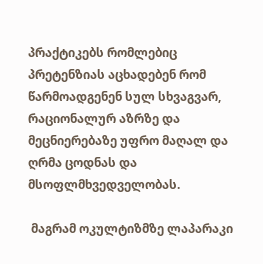პრაქტიკებს რომლებიც პრეტენზიას აცხადებენ რომ წარმოადგენენ სულ სხვაგვარ, რაციონალურ აზრზე და მეცნიერებაზე უფრო მაღალ და ღრმა ცოდნას და მსოფლმხვედველობას.

 მაგრამ ოკულტიზმზე ლაპარაკი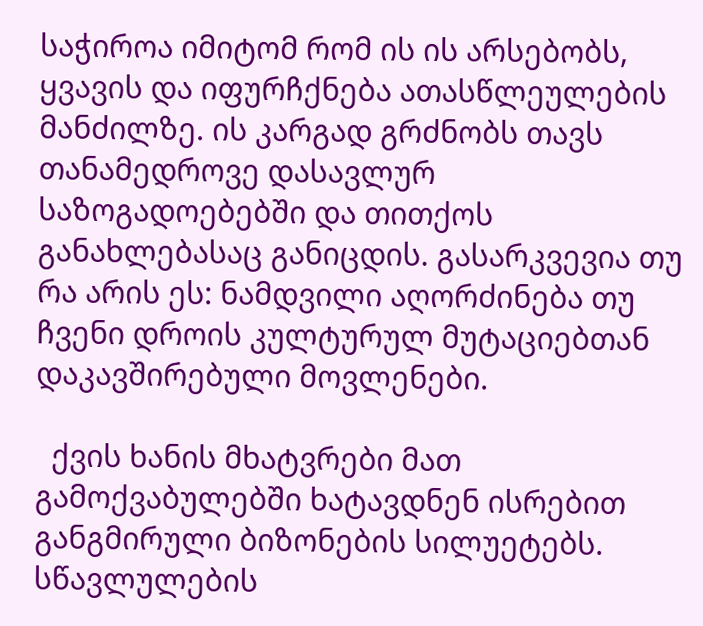საჭიროა იმიტომ რომ ის ის არსებობს, ყვავის და იფურჩქნება ათასწლეულების მანძილზე. ის კარგად გრძნობს თავს თანამედროვე დასავლურ საზოგადოებებში და თითქოს განახლებასაც განიცდის. გასარკვევია თუ რა არის ეს: ნამდვილი აღორძინება თუ ჩვენი დროის კულტურულ მუტაციებთან დაკავშირებული მოვლენები.

  ქვის ხანის მხატვრები მათ გამოქვაბულებში ხატავდნენ ისრებით განგმირული ბიზონების სილუეტებს. სწავლულების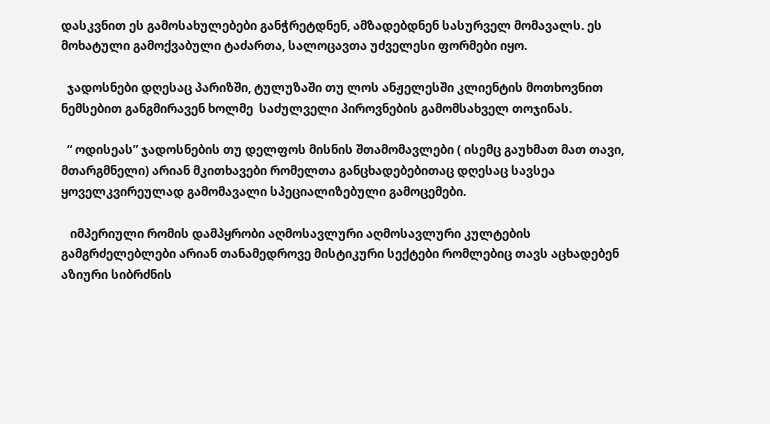დასკვნით ეს გამოსახულებები განჭრეტდნენ, ამზადებდნენ სასურველ მომავალს. ეს მოხატული გამოქვაბული ტაძართა, სალოცავთა უძველესი ფორმები იყო.

  ჯადოსნები დღესაც პარიზში, ტულუზაში თუ ლოს ანჟელესში კლიენტის მოთხოვნით ნემსებით განგმირავენ ხოლმე  საძულველი პიროვნების გამომსახველ თოჯინას.

  “ ოდისეას” ჯადოსნების თუ დელფოს მისნის შთამომავლები ( ისემც გაუხმათ მათ თავი, მთარგმნელი) არიან მკითხავები რომელთა განცხადებებითაც დღესაც სავსეა ყოველკვირეულად გამომავალი სპეციალიზებული გამოცემები.

   იმპერიული რომის დამპყრობი აღმოსავლური აღმოსავლური კულტების გამგრძელებლები არიან თანამედროვე მისტიკური სექტები რომლებიც თავს აცხადებენ აზიური სიბრძნის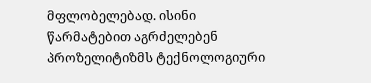მფლობელებად. ისინი წარმატებით აგრძელებენ პროზელიტიზმს ტექნოლოგიური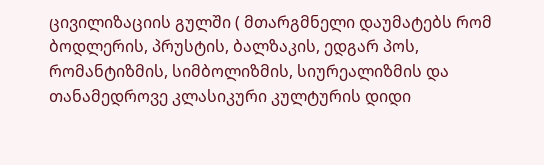ცივილიზაციის გულში ( მთარგმნელი დაუმატებს რომ ბოდლერის, პრუსტის, ბალზაკის, ედგარ პოს, რომანტიზმის, სიმბოლიზმის, სიურეალიზმის და თანამედროვე კლასიკური კულტურის დიდი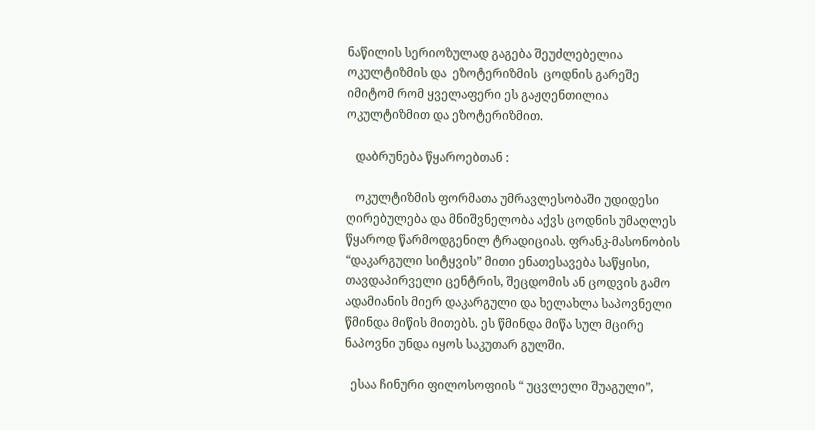ნაწილის სერიოზულად გაგება შეუძლებელია ოკულტიზმის და  ეზოტერიზმის  ცოდნის გარეშე იმიტომ რომ ყველაფერი ეს გაჟღენთილია ოკულტიზმით და ეზოტერიზმით.

   დაბრუნება წყაროებთან :

   ოკულტიზმის ფორმათა უმრავლესობაში უდიდესი ღირებულება და მნიშვნელობა აქვს ცოდნის უმაღლეს წყაროდ წარმოდგენილ ტრადიციას. ფრანკ-მასონობის “დაკარგული სიტყვის” მითი ენათესავება საწყისი, თავდაპირველი ცენტრის, შეცდომის ან ცოდვის გამო ადამიანის მიერ დაკარგული და ხელახლა საპოვნელი წმინდა მიწის მითებს. ეს წმინდა მიწა სულ მცირე ნაპოვნი უნდა იყოს საკუთარ გულში.

  ესაა ჩინური ფილოსოფიის “ უცვლელი შუაგული”,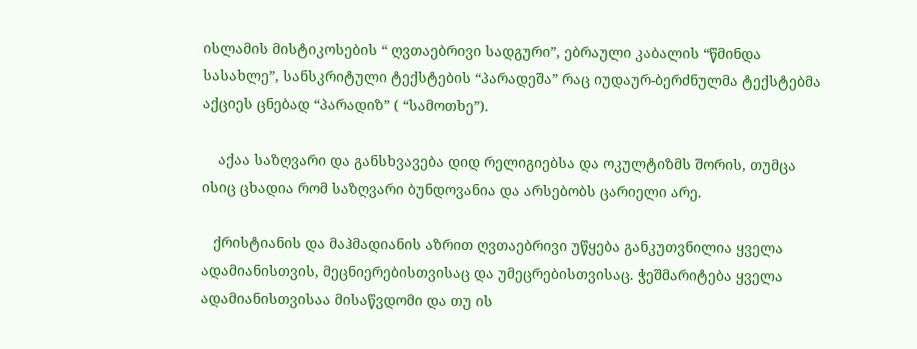ისლამის მისტიკოსების “ ღვთაებრივი სადგური”, ებრაული კაბალის “წმინდა სასახლე”, სანსკრიტული ტექსტების “პარადეშა” რაც იუდაურ-ბერძნულმა ტექსტებმა აქციეს ცნებად “პარადიზ” ( “სამოთხე”).

    აქაა საზღვარი და განსხვავება დიდ რელიგიებსა და ოკულტიზმს შორის, თუმცა ისიც ცხადია რომ საზღვარი ბუნდოვანია და არსებობს ცარიელი არე.

   ქრისტიანის და მაჰმადიანის აზრით ღვთაებრივი უწყება განკუთვნილია ყველა ადამიანისთვის, მეცნიერებისთვისაც და უმეცრებისთვისაც. ჭეშმარიტება ყველა ადამიანისთვისაა მისაწვდომი და თუ ის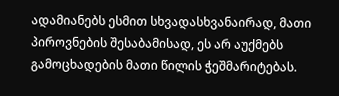ადამიანებს ესმით სხვადასხვანაირად, მათი პიროვნების შესაბამისად, ეს არ აუქმებს გამოცხადების მათი წილის ჭეშმარიტებას.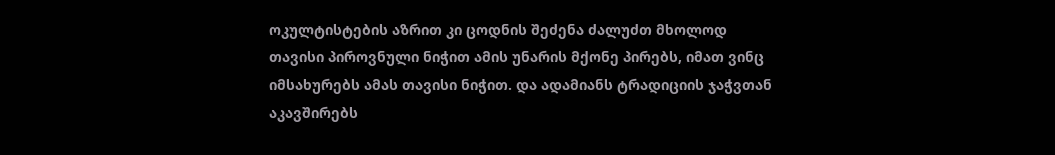ოკულტისტების აზრით კი ცოდნის შეძენა ძალუძთ მხოლოდ თავისი პიროვნული ნიჭით ამის უნარის მქონე პირებს, იმათ ვინც იმსახურებს ამას თავისი ნიჭით. და ადამიანს ტრადიციის ჯაჭვთან აკავშირებს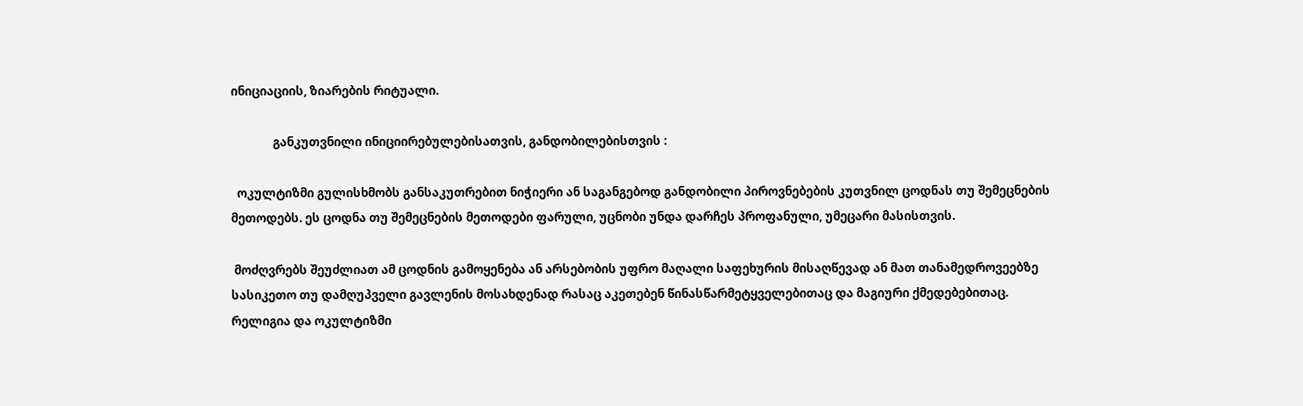ინიციაციის, ზიარების რიტუალი.

              განკუთვნილი ინიციირებულებისათვის, განდობილებისთვის :

  ოკულტიზმი გულისხმობს განსაკუთრებით ნიჭიერი ან საგანგებოდ განდობილი პიროვნებების კუთვნილ ცოდნას თუ შემეცნების მეთოდებს. ეს ცოდნა თუ შემეცნების მეთოდები ფარული, უცნობი უნდა დარჩეს პროფანული, უმეცარი მასისთვის.

 მოძღვრებს შეუძლიათ ამ ცოდნის გამოყენება ან არსებობის უფრო მაღალი საფეხურის მისაღწევად ან მათ თანამედროვეებზე სასიკეთო თუ დამღუპველი გავლენის მოსახდენად რასაც აკეთებენ წინასწარმეტყველებითაც და მაგიური ქმედებებითაც. რელიგია და ოკულტიზმი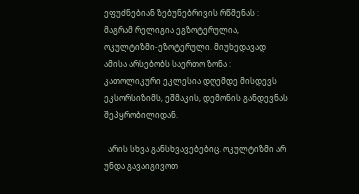ეფუძნებიან ზებუნებრივის რწმენას : მაგრამ რელიგია ეგზოტერულია, ოკულტიზმი-ეზოტერული. მიუხედავად ამისა არსებობს საერთო ზონა : კათოლიკური ეკლესია დღემდე მისდევს ეკსორსიზიმს, ეშმაკის, დემონის განდევნას შეპყრობილიდან.

  არის სხვა განსხვავებებიც. ოკულტიზმი არ უნდა გავაიგივოთ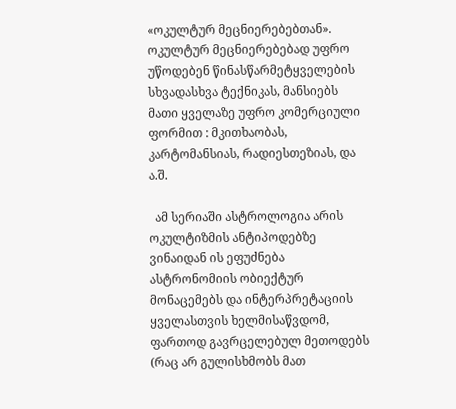«ოკულტურ მეცნიერებებთან». ოკულტურ მეცნიერებებად უფრო უწოდებენ წინასწარმეტყველების სხვადასხვა ტექნიკას, მანსიებს მათი ყველაზე უფრო კომერციული ფორმით : მკითხაობას, კარტომანსიას, რადიესთეზიას, და ა.შ.

  ამ სერიაში ასტროლოგია არის ოკულტიზმის ანტიპოდებზე  ვინაიდან ის ეფუძნება ასტრონომიის ობიექტურ მონაცემებს და ინტერპრეტაციის ყველასთვის ხელმისაწვდომ, ფართოდ გავრცელებულ მეთოდებს (რაც არ გულისხმობს მათ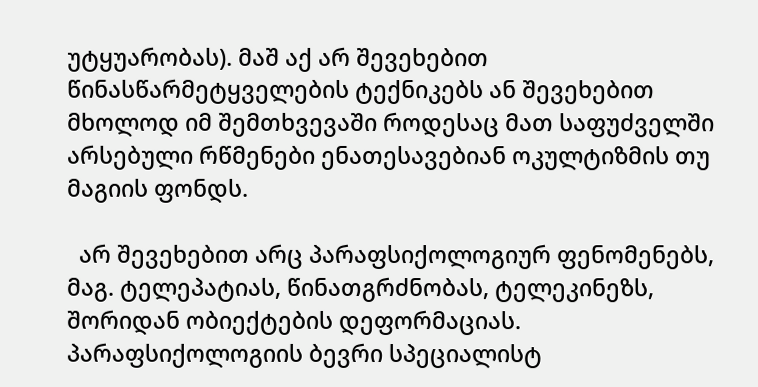უტყუარობას). მაშ აქ არ შევეხებით წინასწარმეტყველების ტექნიკებს ან შევეხებით მხოლოდ იმ შემთხვევაში როდესაც მათ საფუძველში არსებული რწმენები ენათესავებიან ოკულტიზმის თუ მაგიის ფონდს.

  არ შევეხებით არც პარაფსიქოლოგიურ ფენომენებს, მაგ. ტელეპატიას, წინათგრძნობას, ტელეკინეზს, შორიდან ობიექტების დეფორმაციას. პარაფსიქოლოგიის ბევრი სპეციალისტ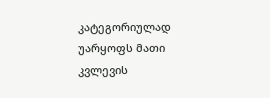კატეგორიულად უარყოფს მათი კვლევის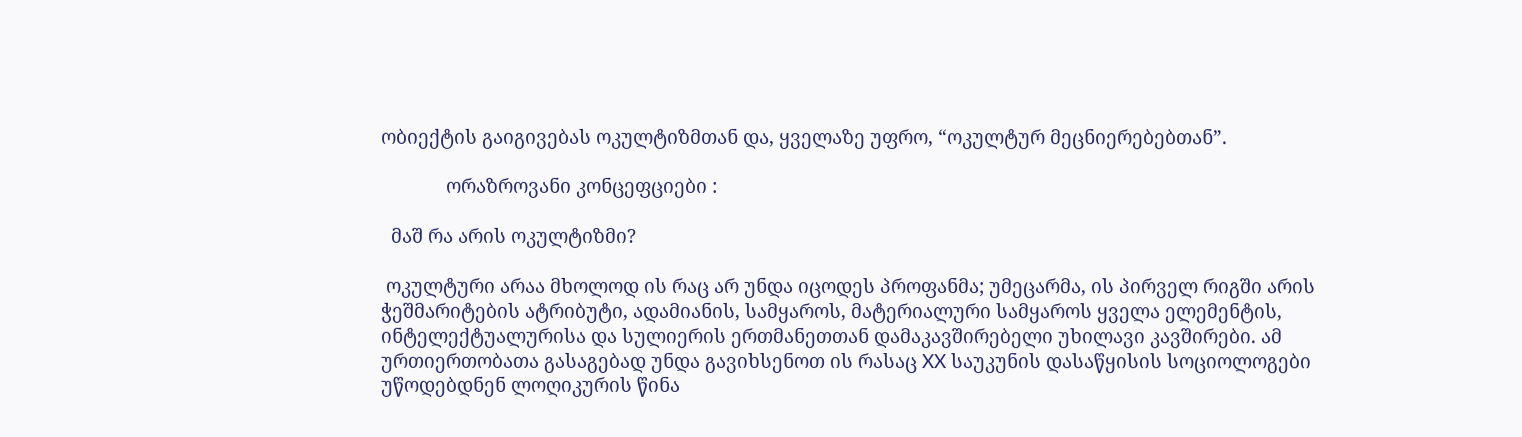ობიექტის გაიგივებას ოკულტიზმთან და, ყველაზე უფრო, “ოკულტურ მეცნიერებებთან”.

             ორაზროვანი კონცეფციები :

  მაშ რა არის ოკულტიზმი?

 ოკულტური არაა მხოლოდ ის რაც არ უნდა იცოდეს პროფანმა; უმეცარმა, ის პირველ რიგში არის ჭეშმარიტების ატრიბუტი, ადამიანის, სამყაროს, მატერიალური სამყაროს ყველა ელემენტის, ინტელექტუალურისა და სულიერის ერთმანეთთან დამაკავშირებელი უხილავი კავშირები. ამ ურთიერთობათა გასაგებად უნდა გავიხსენოთ ის რასაც XX საუკუნის დასაწყისის სოციოლოგები უწოდებდნენ ლოღიკურის წინა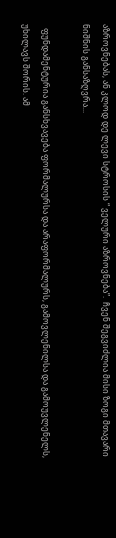აზროვნებას, ან კლოდ დე ლევი სტროსის “ ველური აზროვნება”.  ჩვენ შეგვიძლია მისი ზოგი მთავარი ნიშნის განსაზღვრა...

  ფუნდამენტურია განსხვავება ფორმალურსა და არაფორმალურს, გამოვლენილსა და გამოუვლენელს, უხილავს შორის. ამ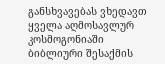განსხვავებას ვხედავთ ყველა აღმოსავლურ კოსმოგონიაში ბიბლიური შესაქმის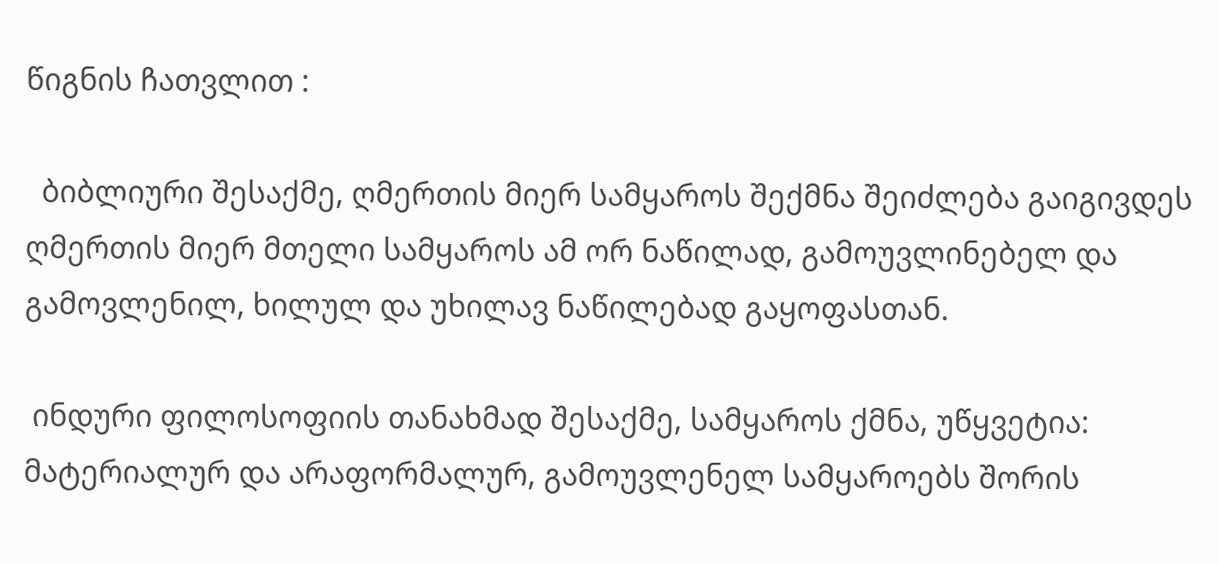წიგნის ჩათვლით :

  ბიბლიური შესაქმე, ღმერთის მიერ სამყაროს შექმნა შეიძლება გაიგივდეს ღმერთის მიერ მთელი სამყაროს ამ ორ ნაწილად, გამოუვლინებელ და გამოვლენილ, ხილულ და უხილავ ნაწილებად გაყოფასთან.

 ინდური ფილოსოფიის თანახმად შესაქმე, სამყაროს ქმნა, უწყვეტია: მატერიალურ და არაფორმალურ, გამოუვლენელ სამყაროებს შორის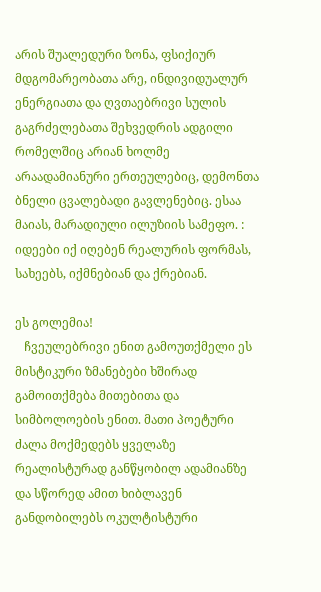არის შუალედური ზონა, ფსიქიურ მდგომარეობათა არე, ინდივიდუალურ ენერგიათა და ღვთაებრივი სულის გაგრძელებათა შეხვედრის ადგილი რომელშიც არიან ხოლმე არაადამიანური ერთეულებიც, დემონთა ბნელი ცვალებადი გავლენებიც. ესაა მაიას, მარადიული ილუზიის სამეფო. : იდეები იქ იღებენ რეალურის ფორმას, სახეებს, იქმნებიან და ქრებიან.

ეს გოლემია!
   ჩვეულებრივი ენით გამოუთქმელი ეს მისტიკური ზმანებები ხშირად გამოითქმება მითებითა და სიმბოლოების ენით. მათი პოეტური ძალა მოქმედებს ყველაზე რეალისტურად განწყობილ ადამიანზე და სწორედ ამით ხიბლავენ განდობილებს ოკულტისტური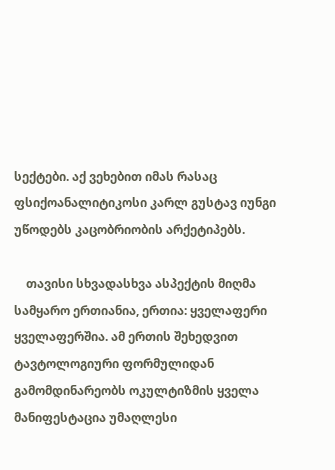სექტები. აქ ვეხებით იმას რასაც ფსიქოანალიტიკოსი კარლ გუსტავ იუნგი უწოდებს კაცობრიობის არქეტიპებს.

    თავისი სხვადასხვა ასპექტის მიღმა სამყარო ერთიანია, ერთია: ყველაფერი ყველაფერშია. ამ ერთის შეხედვით ტავტოლოგიური ფორმულიდან გამომდინარეობს ოკულტიზმის ყველა მანიფესტაცია უმაღლესი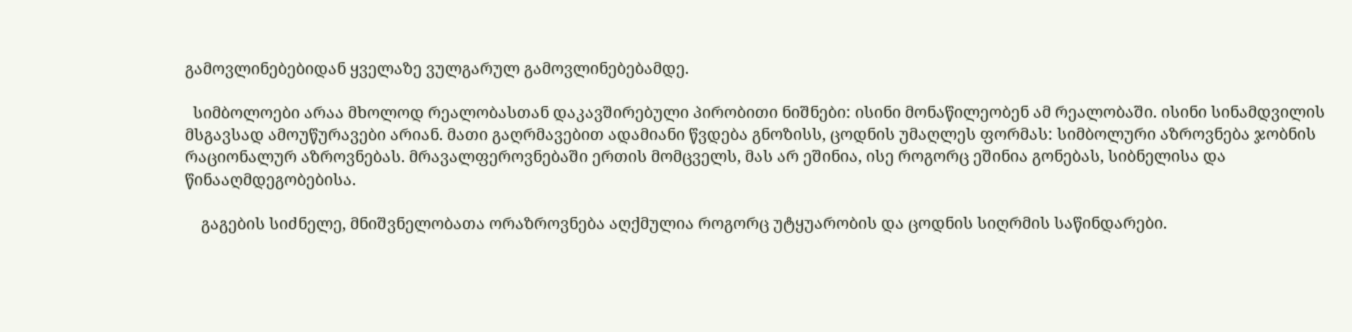გამოვლინებებიდან ყველაზე ვულგარულ გამოვლინებებამდე.

  სიმბოლოები არაა მხოლოდ რეალობასთან დაკავშირებული პირობითი ნიშნები: ისინი მონაწილეობენ ამ რეალობაში. ისინი სინამდვილის მსგავსად ამოუწურავები არიან. მათი გაღრმავებით ადამიანი წვდება გნოზისს, ცოდნის უმაღლეს ფორმას: სიმბოლური აზროვნება ჯობნის რაციონალურ აზროვნებას. მრავალფეროვნებაში ერთის მომცველს, მას არ ეშინია, ისე როგორც ეშინია გონებას, სიბნელისა და წინააღმდეგობებისა.

    გაგების სიძნელე, მნიშვნელობათა ორაზროვნება აღქმულია როგორც უტყუარობის და ცოდნის სიღრმის საწინდარები.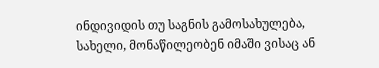ინდივიდის თუ საგნის გამოსახულება, სახელი, მონაწილეობენ იმაში ვისაც ან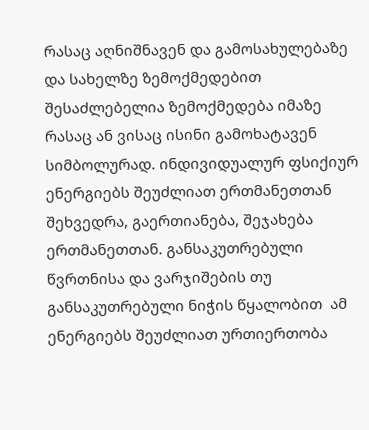რასაც აღნიშნავენ და გამოსახულებაზე  და სახელზე ზემოქმედებით შესაძლებელია ზემოქმედება იმაზე რასაც ან ვისაც ისინი გამოხატავენ სიმბოლურად. ინდივიდუალურ ფსიქიურ ენერგიებს შეუძლიათ ერთმანეთთან შეხვედრა, გაერთიანება, შეჯახება ერთმანეთთან. განსაკუთრებული წვრთნისა და ვარჯიშების თუ განსაკუთრებული ნიჭის წყალობით  ამ ენერგიებს შეუძლიათ ურთიერთობა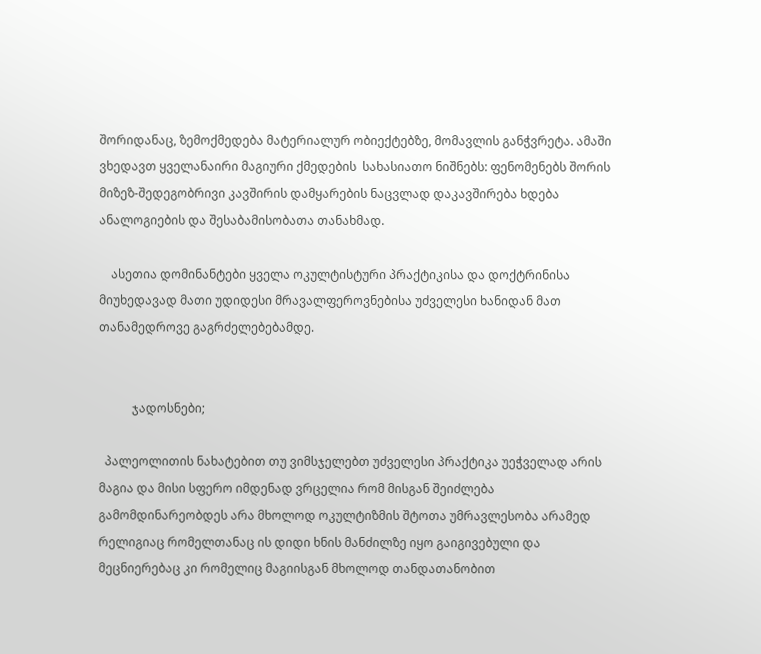შორიდანაც, ზემოქმედება მატერიალურ ობიექტებზე, მომავლის განჭვრეტა. ამაში ვხედავთ ყველანაირი მაგიური ქმედების  სახასიათო ნიშნებს: ფენომენებს შორის მიზეზ-შედეგობრივი კავშირის დამყარების ნაცვლად დაკავშირება ხდება ანალოგიების და შესაბამისობათა თანახმად.

    ასეთია დომინანტები ყველა ოკულტისტური პრაქტიკისა და დოქტრინისა მიუხედავად მათი უდიდესი მრავალფეროვნებისა უძველესი ხანიდან მათ თანამედროვე გაგრძელებებამდე.


           ჯადოსნები;

  პალეოლითის ნახატებით თუ ვიმსჯელებთ უძველესი პრაქტიკა უეჭველად არის მაგია და მისი სფერო იმდენად ვრცელია რომ მისგან შეიძლება გამომდინარეობდეს არა მხოლოდ ოკულტიზმის შტოთა უმრავლესობა არამედ რელიგიაც რომელთანაც ის დიდი ხნის მანძილზე იყო გაიგივებული და მეცნიერებაც კი რომელიც მაგიისგან მხოლოდ თანდათანობით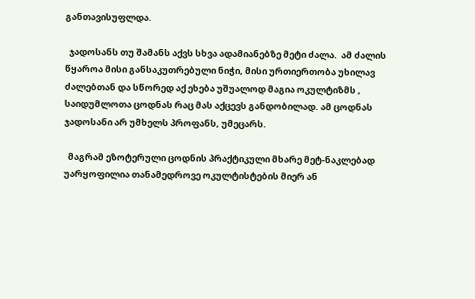განთავისუფლდა.

  ჯადოსანს თუ შამანს აქვს სხვა ადამიანებზე მეტი ძალა.  ამ ძალის წყაროა მისი განსაკუთრებული ნიჭი, მისი ურთიერთობა უხილავ ძალებთან და სწორედ აქ ეხება უშუალოდ მაგია ოკულტიზმს , საიდუმლოთა ცოდნას რაც მას აქცევს განდობილად. ამ ცოდნას ჯადოსანი არ უმხელს პროფანს, უმეცარს.

  მაგრამ ეზოტერული ცოდნის პრაქტიკული მხარე მეტ-ნაკლებად უარყოფილია თანამედროვე ოკულტისტების მიერ ან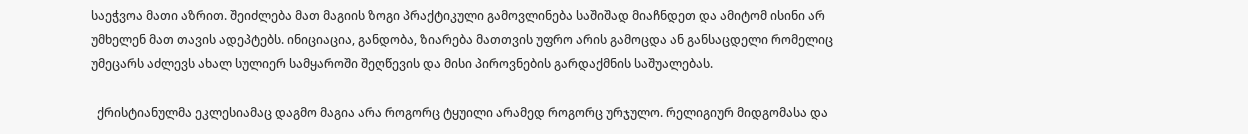საეჭვოა მათი აზრით. შეიძლება მათ მაგიის ზოგი პრაქტიკული გამოვლინება საშიშად მიაჩნდეთ და ამიტომ ისინი არ უმხელენ მათ თავის ადეპტებს. ინიციაცია, განდობა, ზიარება მათთვის უფრო არის გამოცდა ან განსაცდელი რომელიც უმეცარს აძლევს ახალ სულიერ სამყაროში შეღწევის და მისი პიროვნების გარდაქმნის საშუალებას.

  ქრისტიანულმა ეკლესიამაც დაგმო მაგია არა როგორც ტყუილი არამედ როგორც ურჯულო. რელიგიურ მიდგომასა და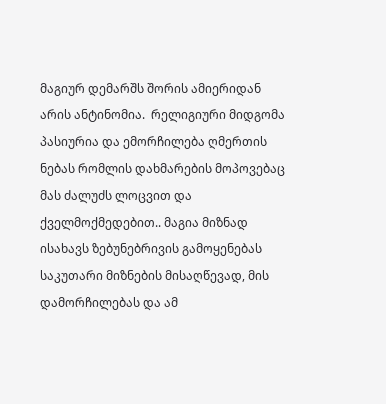მაგიურ დემარშს შორის ამიერიდან არის ანტინომია.  რელიგიური მიდგომა პასიურია და ემორჩილება ღმერთის ნებას რომლის დახმარების მოპოვებაც მას ძალუძს ლოცვით და ქველმოქმედებით.. მაგია მიზნად ისახავს ზებუნებრივის გამოყენებას საკუთარი მიზნების მისაღწევად, მის დამორჩილებას და ამ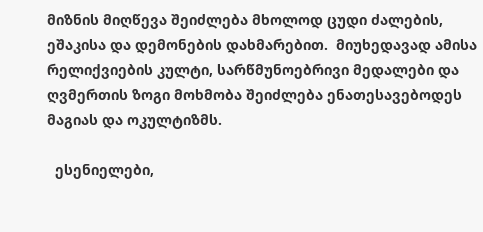მიზნის მიღწევა შეიძლება მხოლოდ ცუდი ძალების, ეშაკისა და დემონების დახმარებით.  მიუხედავად ამისა რელიქვიების კულტი, სარწმუნოებრივი მედალები და ღვმერთის ზოგი მოხმობა შეიძლება ენათესავებოდეს მაგიას და ოკულტიზმს.

  ესენიელები,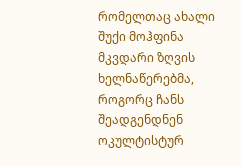რომელთაც ახალი შუქი მოჰფინა მკვდარი ზღვის ხელნაწერებმა, როგორც ჩანს შეადგენდნენ ოკულტისტურ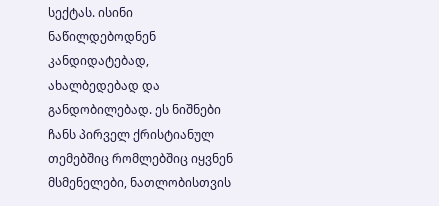სექტას. ისინი ნაწილდებოდნენ კანდიდატებად, ახალბედებად და განდობილებად. ეს ნიშნები ჩანს პირველ ქრისტიანულ თემებშიც რომლებშიც იყვნენ მსმენელები, ნათლობისთვის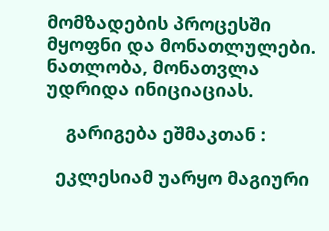მომზადების პროცესში მყოფნი და მონათლულები. ნათლობა, მონათვლა უდრიდა ინიციაციას.

    გარიგება ეშმაკთან :

  ეკლესიამ უარყო მაგიური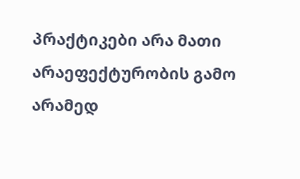პრაქტიკები არა მათი არაეფექტურობის გამო არამედ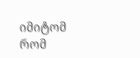იმიტომ რომ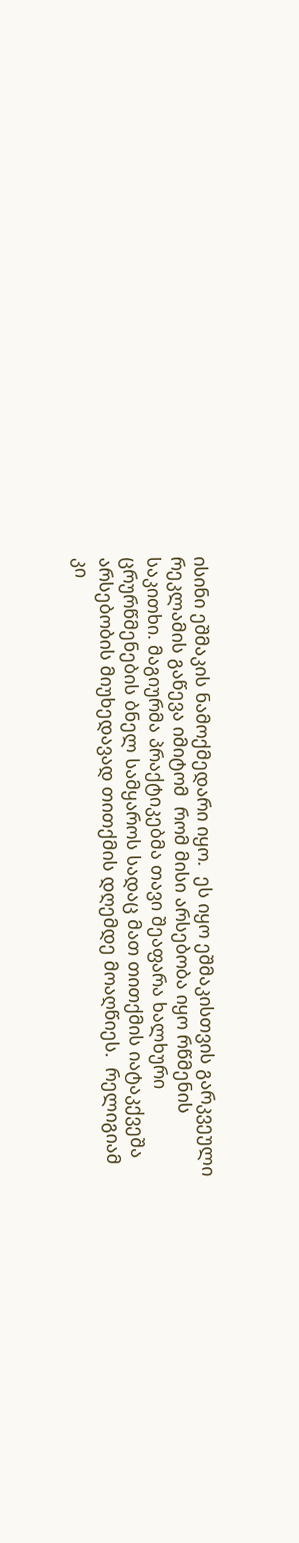ისინი ეშმაკის ნამოქმედარი იყო.  ეს იყო ეშმაკისთვის გარკვეული რეკლამის გაწევა იმიტომ  რომ მისი არსებობა იყო რწმენის საკითხი. მაგიურმა პრაქტიკებმა თავი შეაფარა ხალხური ცრურწმენების ბნელ სამყაროს სადაც მათ თითქმის იატაკქვეშა არსებობის მიუხედავად თითქმის დღემდე მოაღწიეს.  რელიგიამ კი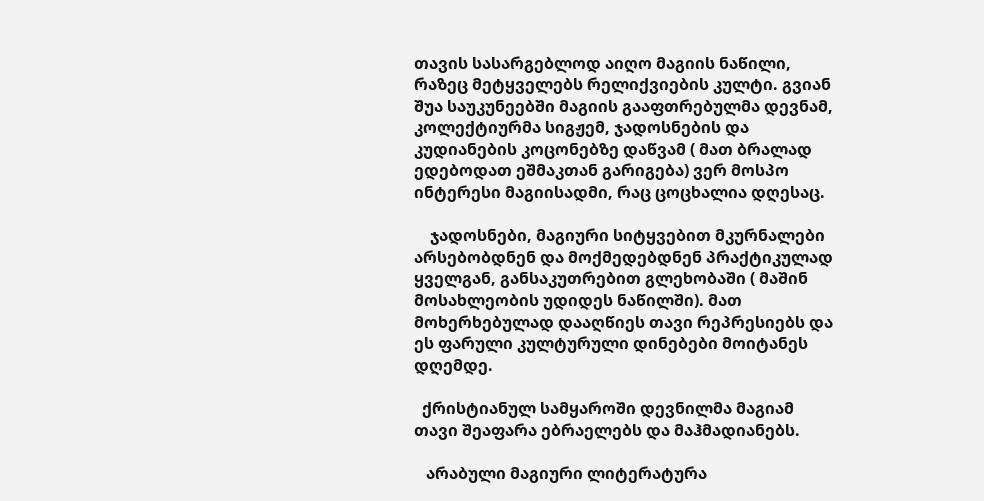თავის სასარგებლოდ აიღო მაგიის ნაწილი, რაზეც მეტყველებს რელიქვიების კულტი. გვიან შუა საუკუნეებში მაგიის გააფთრებულმა დევნამ, კოლექტიურმა სიგჟემ, ჯადოსნების და კუდიანების კოცონებზე დაწვამ ( მათ ბრალად ედებოდათ ეშმაკთან გარიგება) ვერ მოსპო ინტერესი მაგიისადმი, რაც ცოცხალია დღესაც.

    ჯადოსნები, მაგიური სიტყვებით მკურნალები არსებობდნენ და მოქმედებდნენ პრაქტიკულად ყველგან, განსაკუთრებით გლეხობაში ( მაშინ მოსახლეობის უდიდეს ნაწილში). მათ მოხერხებულად დააღწიეს თავი რეპრესიებს და ეს ფარული კულტურული დინებები მოიტანეს დღემდე.

  ქრისტიანულ სამყაროში დევნილმა მაგიამ თავი შეაფარა ებრაელებს და მაჰმადიანებს.

   არაბული მაგიური ლიტერატურა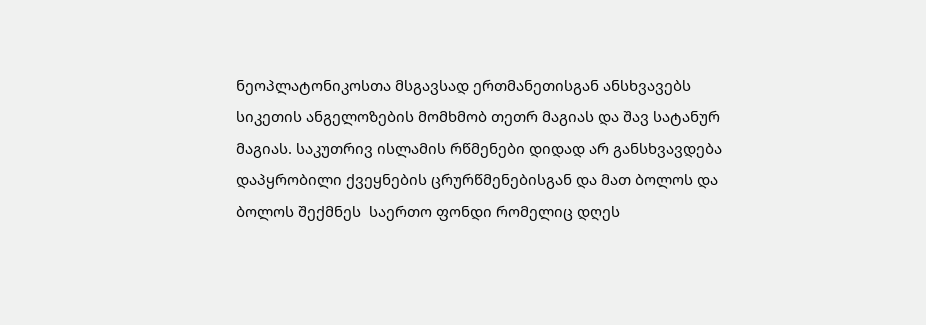ნეოპლატონიკოსთა მსგავსად ერთმანეთისგან ანსხვავებს სიკეთის ანგელოზების მომხმობ თეთრ მაგიას და შავ სატანურ მაგიას. საკუთრივ ისლამის რწმენები დიდად არ განსხვავდება დაპყრობილი ქვეყნების ცრურწმენებისგან და მათ ბოლოს და ბოლოს შექმნეს  საერთო ფონდი რომელიც დღეს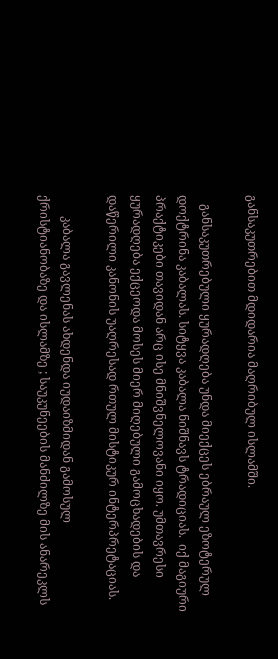განსაკუთრებით მდიდარია მაღრიბულ ისლამში.

   განსაკუთრებული ყურადღება უნდა მიექცეს ებრაულ ეზოტერულ დოქტრინა კაბალას. სიტყვა კაბალა ნიშნავს ტრადიციას.  იქ მაგიური პრაქტიკები თავიდან არც ისე მნიშვნელოვანი იყო. უმთავრესი ყურადღება ექცეოდა მოსეს მიერ მიღებული გამოცხადების და დაწერილი კანონის უაღრესად რთულ მისტიკურ ინტერპრეტაციას.

       კაბალა გავლენას ახდენდა იუდაიზმიდან გამოსულ ქრისტიანობაზე და ისლამზე ; საუკუნეების მანძილზე მის ანარეკლს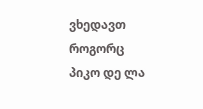ვხედავთ როგორც პიკო დე ლა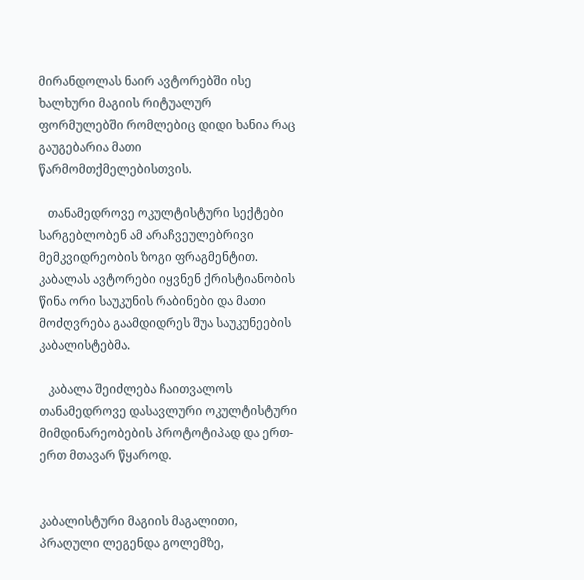მირანდოლას ნაირ ავტორებში ისე ხალხური მაგიის რიტუალურ ფორმულებში რომლებიც დიდი ხანია რაც გაუგებარია მათი წარმომთქმელებისთვის.

   თანამედროვე ოკულტისტური სექტები სარგებლობენ ამ არაჩვეულებრივი მემკვიდრეობის ზოგი ფრაგმენტით. კაბალას ავტორები იყვნენ ქრისტიანობის წინა ორი საუკუნის რაბინები და მათი მოძღვრება გაამდიდრეს შუა საუკუნეების კაბალისტებმა.

   კაბალა შეიძლება ჩაითვალოს თანამედროვე დასავლური ოკულტისტური მიმდინარეობების პროტოტიპად და ერთ-ერთ მთავარ წყაროდ.


კაბალისტური მაგიის მაგალითი, პრაღული ლეგენდა გოლემზე,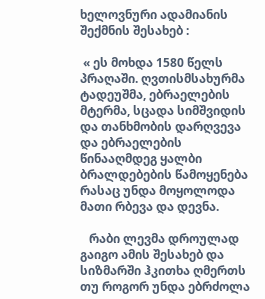ხელოვნური ადამიანის შექმნის შესახებ :

 « ეს მოხდა 1580 წელს პრაღაში. ღვთისმსახურმა ტადეუშმა, ებრაელების მტერმა, სცადა სიმშვიდის და თანხმობის დარღვევა და ებრაელების წინააღმდეგ ყალბი ბრალდებების წამოყენება რასაც უნდა მოყოლოდა მათი რბევა და დევნა.

   რაბი ლევმა დროულად გაიგო ამის შესახებ და სიზმარში ჰკითხა ღმერთს თუ როგორ უნდა ებრძოლა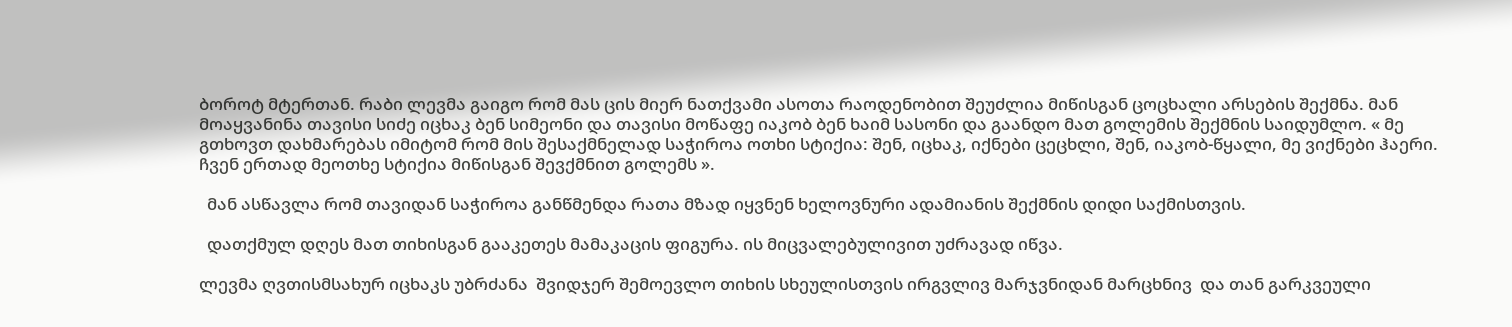ბოროტ მტერთან. რაბი ლევმა გაიგო რომ მას ცის მიერ ნათქვამი ასოთა რაოდენობით შეუძლია მიწისგან ცოცხალი არსების შექმნა. მან მოაყვანინა თავისი სიძე იცხაკ ბენ სიმეონი და თავისი მოწაფე იაკობ ბენ ხაიმ სასონი და გაანდო მათ გოლემის შექმნის საიდუმლო. « მე გთხოვთ დახმარებას იმიტომ რომ მის შესაქმნელად საჭიროა ოთხი სტიქია: შენ, იცხაკ, იქნები ცეცხლი, შენ, იაკობ-წყალი, მე ვიქნები ჰაერი. ჩვენ ერთად მეოთხე სტიქია მიწისგან შევქმნით გოლემს ».

  მან ასწავლა რომ თავიდან საჭიროა განწმენდა რათა მზად იყვნენ ხელოვნური ადამიანის შექმნის დიდი საქმისთვის.

  დათქმულ დღეს მათ თიხისგან გააკეთეს მამაკაცის ფიგურა. ის მიცვალებულივით უძრავად იწვა.

ლევმა ღვთისმსახურ იცხაკს უბრძანა  შვიდჯერ შემოევლო თიხის სხეულისთვის ირგვლივ მარჯვნიდან მარცხნივ  და თან გარკვეული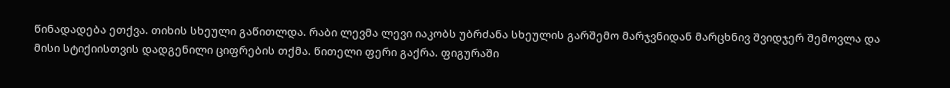წინადადება ეთქვა. თიხის სხეული გაწითლდა. რაბი ლევმა ლევი იაკობს უბრძანა სხეულის გარშემო მარჯვნიდან მარცხნივ შვიდჯერ შემოვლა და მისი სტიქიისთვის დადგენილი ციფრების თქმა. წითელი ფერი გაქრა. ფიგურაში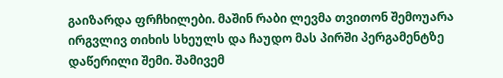გაიზარდა ფრჩხილები. მაშინ რაბი ლევმა თვითონ შემოუარა ირგვლივ თიხის სხეულს და ჩაუდო მას პირში პერგამენტზე დაწერილი შემი. შამივემ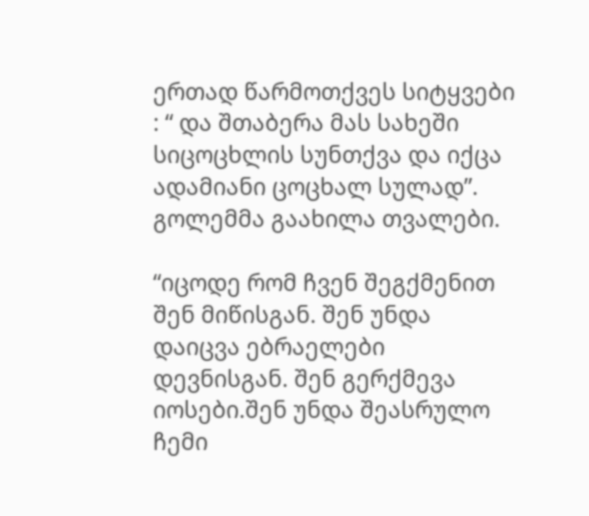ერთად წარმოთქვეს სიტყვები : “ და შთაბერა მას სახეში სიცოცხლის სუნთქვა და იქცა ადამიანი ცოცხალ სულად”. გოლემმა გაახილა თვალები.

“იცოდე რომ ჩვენ შეგქმენით შენ მიწისგან. შენ უნდა დაიცვა ებრაელები დევნისგან. შენ გერქმევა იოსები.შენ უნდა შეასრულო ჩემი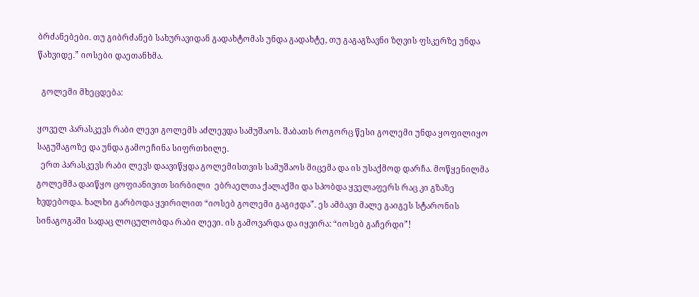ბრძანებები. თუ გიბრძანებ სახურავიდან გადახტომას უნდა გადახტე, თუ გაგაგზავნი ზღვის ფსკერზე უნდა წახვიდე.” იოსები დაეთანხმა.

  გოლემი მხეცდება:

ყოველ პარასკევს რაბი ლევი გოლემს აძლევდა სამუშაოს. შაბათს როგორც წესი გოლემი უნდა ყოფილიყო საგუშაგოზე და უნდა გამოეჩინა სიფრთხილე.
  ერთ პარასკევს რაბი ლევს დაავიწყდა გოლემისთვის სამუშაოს მიცემა და ის უსაქმოდ დარჩა. მოწყენილმა გოლემმა დაიწყო ცოფიანივით სირბილი  ებრაელთა ქალაქში და სპობდა ყველაფერს რაც კი გზაზე ხვდებოდა. ხალხი გარბოდა ყვირილით “იოსებ გოლემი გაგიჟდა”. ეს ამბავი მალე გაიგეს სტარონის სინაგოგაში სადაც ლოცულობდა რაბი ლევი. ის გამოვარდა და იყვირა: “იოსებ გაჩერდი”!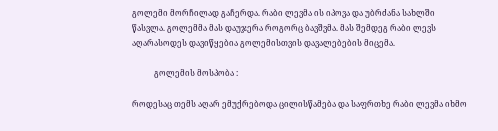გოლემი მორჩილად გაჩერდა. რაბი ლევმა ის იპოვა და უბრძანა სახლში წასვლა. გოლემმა მას დაუჯერა როგორც ბავშვმა. მას შემდეგ რაბი ლევს აღარასოდეს დავიწყებია გოლემისთვის დავალებების მიცემა.

           გოლემის მოსპობა :

როდესაც თემს აღარ ემუქრებოდა ცილისწამება და საფრთხე რაბი ლევმა იხმო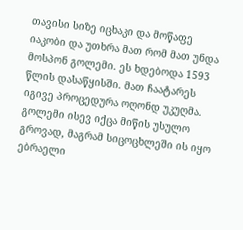თავისი სიზე იცხაკი და მოწაფე იაკობი და უთხრა მათ რომ მათ უნდა მოსპონ გოლემი. ეს ხდებოდა 1593 წლის დასაწყისში. მათ ჩაატარეს იგივე პროცედურა ოღონდ უკუღმა. გოლემი ისევ იქცა მიწის უსულო გროვად, მაგრამ სიცოცხლეში ის იყო ებრაელი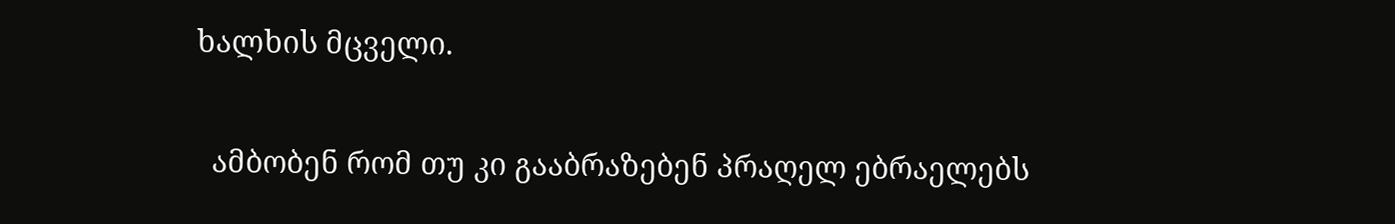ხალხის მცველი.

  ამბობენ რომ თუ კი გააბრაზებენ პრაღელ ებრაელებს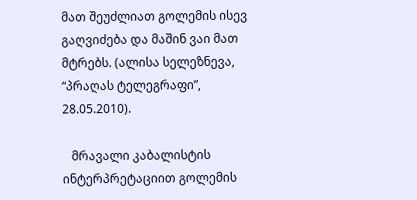მათ შეუძლიათ გოლემის ისევ გაღვიძება და მაშინ ვაი მათ მტრებს. (ალისა სელეზნევა, “პრაღას ტელეგრაფი”, 28.05.2010).

   მრავალი კაბალისტის ინტერპრეტაციით გოლემის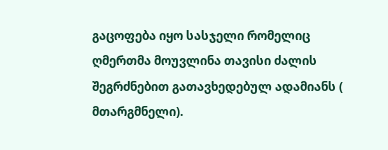გაცოფება იყო სასჯელი რომელიც ღმერთმა მოუვლინა თავისი ძალის შეგრძნებით გათავხედებულ ადამიანს ( მთარგმნელი).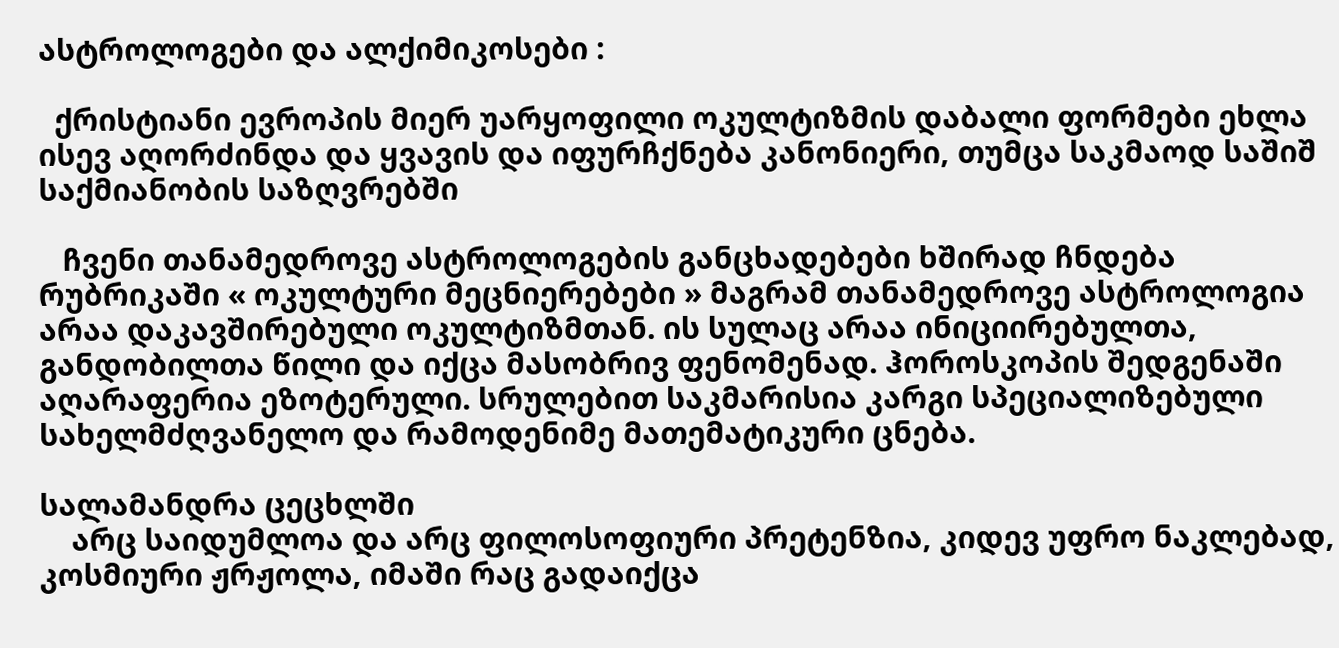ასტროლოგები და ალქიმიკოსები :

  ქრისტიანი ევროპის მიერ უარყოფილი ოკულტიზმის დაბალი ფორმები ეხლა ისევ აღორძინდა და ყვავის და იფურჩქნება კანონიერი, თუმცა საკმაოდ საშიშ საქმიანობის საზღვრებში

   ჩვენი თანამედროვე ასტროლოგების განცხადებები ხშირად ჩნდება რუბრიკაში « ოკულტური მეცნიერებები » მაგრამ თანამედროვე ასტროლოგია არაა დაკავშირებული ოკულტიზმთან. ის სულაც არაა ინიციირებულთა, განდობილთა წილი და იქცა მასობრივ ფენომენად. ჰოროსკოპის შედგენაში აღარაფერია ეზოტერული. სრულებით საკმარისია კარგი სპეციალიზებული სახელმძღვანელო და რამოდენიმე მათემატიკური ცნება.

სალამანდრა ცეცხლში
    არც საიდუმლოა და არც ფილოსოფიური პრეტენზია, კიდევ უფრო ნაკლებად, კოსმიური ჟრჟოლა, იმაში რაც გადაიქცა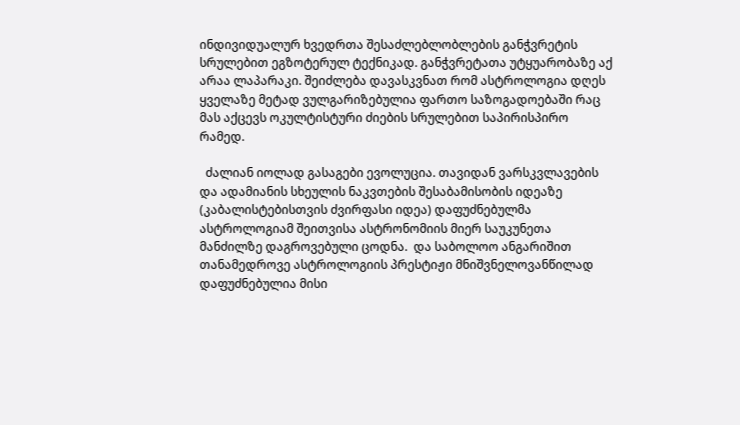ინდივიდუალურ ხვედრთა შესაძლებლობლების განჭვრეტის სრულებით ეგზოტერულ ტექნიკად. განჭვრეტათა უტყუარობაზე აქ არაა ლაპარაკი. შეიძლება დავასკვნათ რომ ასტროლოგია დღეს ყველაზე მეტად ვულგარიზებულია ფართო საზოგადოებაში რაც მას აქცევს ოკულტისტური ძიების სრულებით საპირისპირო რამედ.

  ძალიან იოლად გასაგები ევოლუცია. თავიდან ვარსკვლავების და ადამიანის სხეულის ნაკვთების შესაბამისობის იდეაზე (კაბალისტებისთვის ძვირფასი იდეა) დაფუძნებულმა ასტროლოგიამ შეითვისა ასტრონომიის მიერ საუკუნეთა მანძილზე დაგროვებული ცოდნა.  და საბოლოო ანგარიშით  თანამედროვე ასტროლოგიის პრესტიჟი მნიშვნელოვანწილად დაფუძნებულია მისი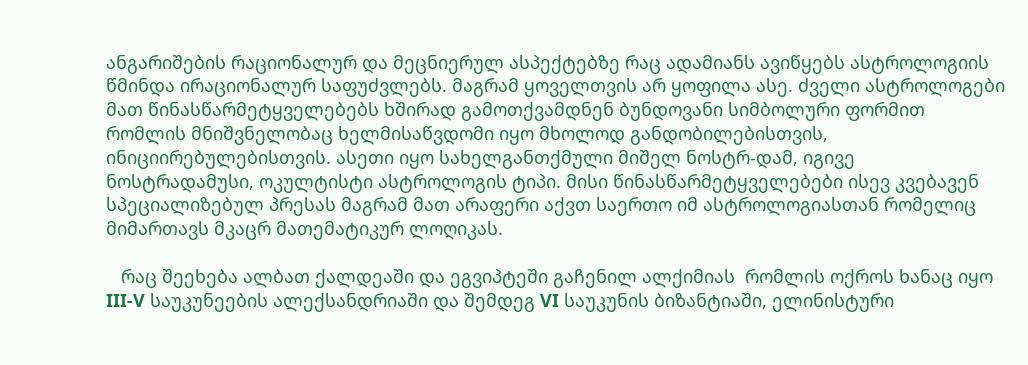ანგარიშების რაციონალურ და მეცნიერულ ასპექტებზე რაც ადამიანს ავიწყებს ასტროლოგიის წმინდა ირაციონალურ საფუძვლებს. მაგრამ ყოველთვის არ ყოფილა ასე. ძველი ასტროლოგები მათ წინასწარმეტყველებებს ხშირად გამოთქვამდნენ ბუნდოვანი სიმბოლური ფორმით რომლის მნიშვნელობაც ხელმისაწვდომი იყო მხოლოდ განდობილებისთვის, ინიციირებულებისთვის. ასეთი იყო სახელგანთქმული მიშელ ნოსტრ-დამ, იგივე ნოსტრადამუსი, ოკულტისტი ასტროლოგის ტიპი. მისი წინასწარმეტყველებები ისევ კვებავენ სპეციალიზებულ პრესას მაგრამ მათ არაფერი აქვთ საერთო იმ ასტროლოგიასთან რომელიც მიმართავს მკაცრ მათემატიკურ ლოღიკას.

   რაც შეეხება ალბათ ქალდეაში და ეგვიპტეში გაჩენილ ალქიმიას  რომლის ოქროს ხანაც იყო III-V საუკუნეების ალექსანდრიაში და შემდეგ VI საუკუნის ბიზანტიაში, ელინისტური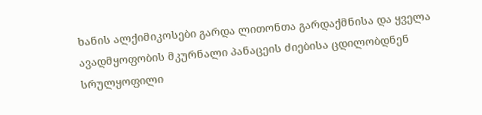ხანის ალქიმიკოსები გარდა ლითონთა გარდაქმნისა და ყველა ავადმყოფობის მკურნალი პანაცეის ძიებისა ცდილობდნენ სრულყოფილი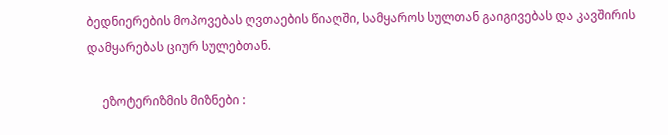ბედნიერების მოპოვებას ღვთაების წიაღში, სამყაროს სულთან გაიგივებას და კავშირის დამყარებას ციურ სულებთან.

     ეზოტერიზმის მიზნები :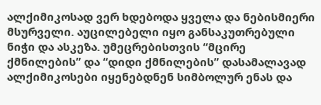ალქიმიკოსად ვერ ხდებოდა ყველა და ნებისმიერი მსურველი. აუცილებელი იყო განსაკუთრებული ნიჭი და ასკეზა. უმეცრებისთვის “მცირე ქმნილების” და “დიდი ქმნილების” დასამალავად ალქიმიკოსები იყენებდნენ სიმბოლურ ენას და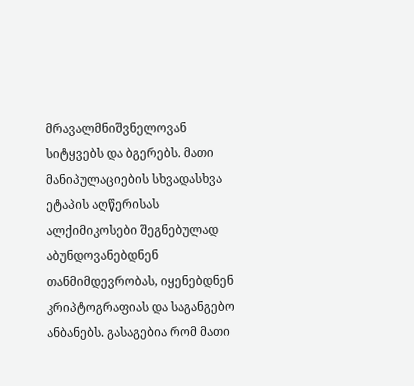მრავალმნიშვნელოვან სიტყვებს და ბგერებს. მათი მანიპულაციების სხვადასხვა ეტაპის აღწერისას ალქიმიკოსები შეგნებულად აბუნდოვანებდნენ თანმიმდევრობას, იყენებდნენ კრიპტოგრაფიას და საგანგებო ანბანებს. გასაგებია რომ მათი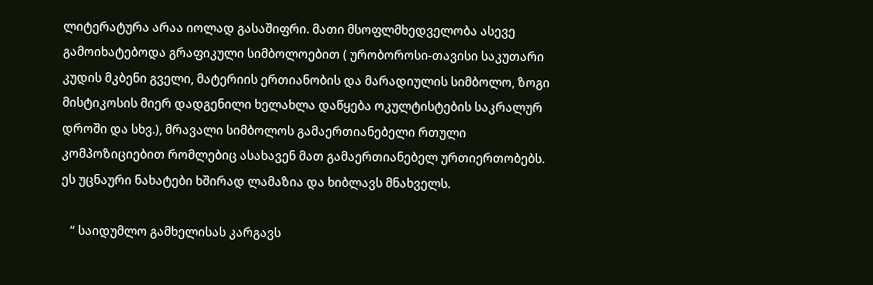ლიტერატურა არაა იოლად გასაშიფრი. მათი მსოფლმხედველობა ასევე გამოიხატებოდა გრაფიკული სიმბოლოებით ( ურობოროსი-თავისი საკუთარი კუდის მკბენი გველი, მატერიის ერთიანობის და მარადიულის სიმბოლო, ზოგი მისტიკოსის მიერ დადგენილი ხელახლა დაწყება ოკულტისტების საკრალურ დროში და სხვ.), მრავალი სიმბოლოს გამაერთიანებელი რთული კომპოზიციებით რომლებიც ასახავენ მათ გამაერთიანებელ ურთიერთობებს. ეს უცნაური ნახატები ხშირად ლამაზია და ხიბლავს მნახველს.

   “ საიდუმლო გამხელისას კარგავს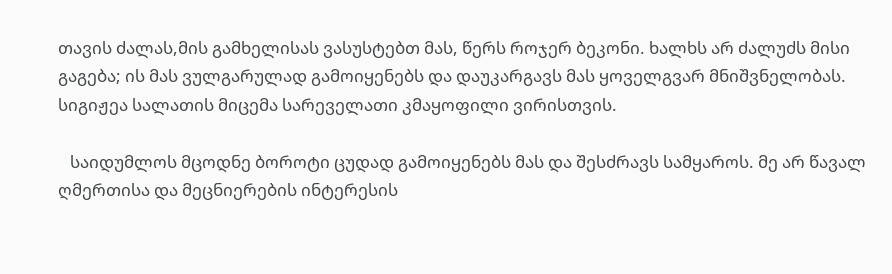თავის ძალას,მის გამხელისას ვასუსტებთ მას, წერს როჯერ ბეკონი. ხალხს არ ძალუძს მისი გაგება; ის მას ვულგარულად გამოიყენებს და დაუკარგავს მას ყოველგვარ მნიშვნელობას. სიგიჟეა სალათის მიცემა სარეველათი კმაყოფილი ვირისთვის.

   საიდუმლოს მცოდნე ბოროტი ცუდად გამოიყენებს მას და შესძრავს სამყაროს. მე არ წავალ ღმერთისა და მეცნიერების ინტერესის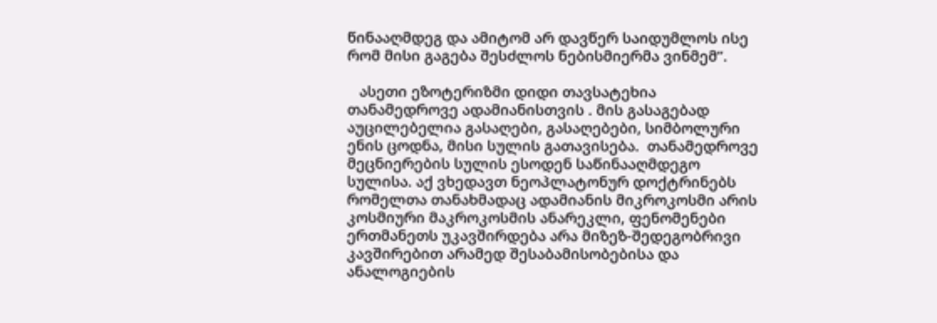წინააღმდეგ და ამიტომ არ დავწერ საიდუმლოს ისე რომ მისი გაგება შესძლოს ნებისმიერმა ვინმემ”.

   ასეთი ეზოტერიზმი დიდი თავსატეხია თანამედროვე ადამიანისთვის . მის გასაგებად აუცილებელია გასაღები, გასაღებები, სიმბოლური ენის ცოდნა, მისი სულის გათავისება.  თანამედროვე მეცნიერების სულის ესოდენ საწინააღმდეგო სულისა. აქ ვხედავთ ნეოპლატონურ დოქტრინებს  რომელთა თანახმადაც ადამიანის მიკროკოსმი არის კოსმიური მაკროკოსმის ანარეკლი, ფენომენები ერთმანეთს უკავშირდება არა მიზეზ-შედეგობრივი კავშირებით არამედ შესაბამისობებისა და ანალოგიების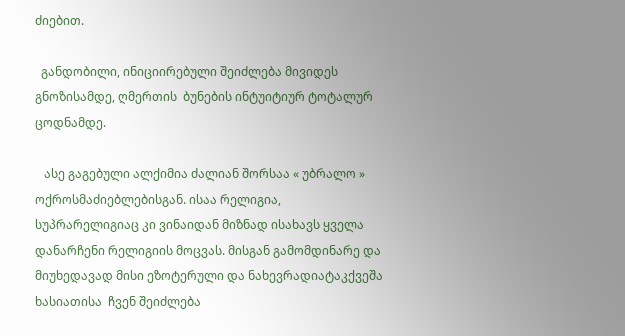ძიებით.

  განდობილი, ინიციირებული შეიძლება მივიდეს გნოზისამდე, ღმერთის  ბუნების ინტუიტიურ ტოტალურ ცოდნამდე.

   ასე გაგებული ალქიმია ძალიან შორსაა « უბრალო » ოქროსმაძიებლებისგან. ისაა რელიგია, სუპრარელიგიაც კი ვინაიდან მიზნად ისახავს ყველა დანარჩენი რელიგიის მოცვას. მისგან გამომდინარე და მიუხედავად მისი ეზოტერული და ნახევრადიატაკქვეშა ხასიათისა  ჩვენ შეიძლება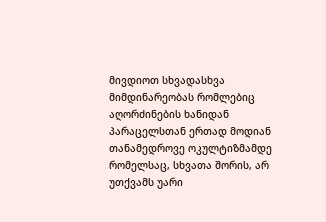მივდიოთ სხვადასხვა მიმდინარეობას რომლებიც აღორძინების ხანიდან პარაცელსთან ერთად მოდიან თანამედროვე ოკულტიზმამდე რომელსაც, სხვათა შორის, არ უთქვამს უარი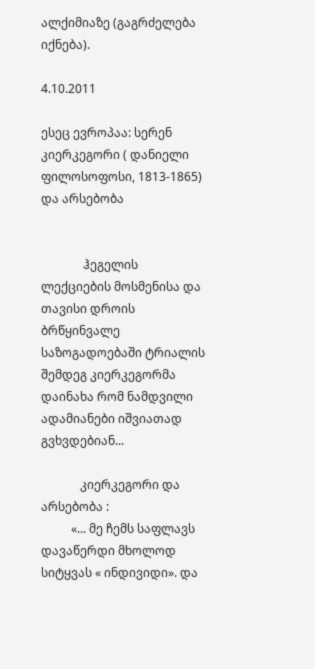ალქიმიაზე (გაგრძელება იქნება).

4.10.2011

ესეც ევროპაა: სერენ კიერკეგორი ( დანიელი ფილოსოფოსი, 1813-1865) და არსებობა


              ჰეგელის ლექციების მოსმენისა და თავისი დროის ბრწყინვალე საზოგადოებაში ტრიალის შემდეგ კიერკეგორმა დაინახა რომ ნამდვილი ადამიანები იშვიათად გვხვდებიან...

             კიერკეგორი და არსებობა :
          «... მე ჩემს საფლავს დავაწერდი მხოლოდ სიტყვას « ინდივიდი». და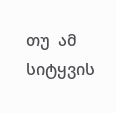თუ  ამ სიტყვის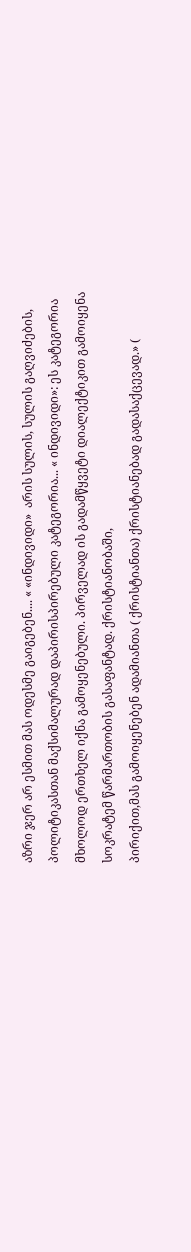აზრი ჯერ არ ესმით მას ოდესმე გაიგებენ.... « «ინდივიდი»  არის სულის, სულის გაღვიძების, პოლიტიკასთან მაქსიმალურად დაპირისპირებული კატეგორია... « ინდივიდი»: ეს კატეგორია მხოლოდ ერთხელ იქნა გამოყენებული. პირველად ის გადამწყვეტი დიალექტიკით გამოიყენა სოკრატემ წარმართობის გასაფანტად. ქრისტიანობაში,
პირიქით,მას გამოიყენებენ ადამიანთა ( ქრისტიანთა) ქრისტიანებად გადასაქცევად.» (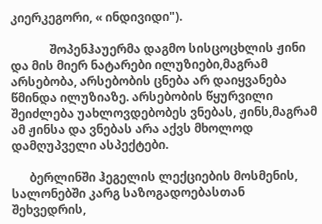კიერკეგორი, « ინდივიდი").

             შოპენჰაუერმა დაგმო სისცოცხლის ჟინი და მის მიერ ნატარები ილუზიები,მაგრამ  არსებობა, არსებობის ცნება არ დაიყვანება წმინდა ილუზიაზე. არსებობის წყურვილი შეიძლება უახლოვდებობეს ვნებას, ჟინს,მაგრამ ამ ჟინსა და ვნებას არა აქვს მხოლოდ დამღუპველი ასპექტები.

      ბერლინში ჰეგელის ლექციების მოსმენის, სალონებში კარგ საზოგადოებასთან შეხვედრის,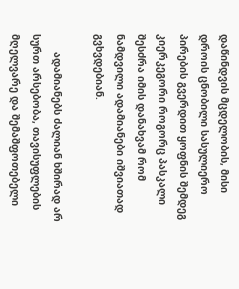დაწინდვის მცდელობის, მისი დროის ცნობილი სასულიერო პირების გვერდით ყოფნის შემდეგ კიერკეგორი როგორც პასკალი შესძრა იმის დანახვამ რომ ნამდვილი ადამიანები იშვიათად გვხვდებიან.

      ადამიანებს ძალიან ხშირად არ სურთ არსებობა, თავისუფლების მღელვარე და შემაშფოთებელი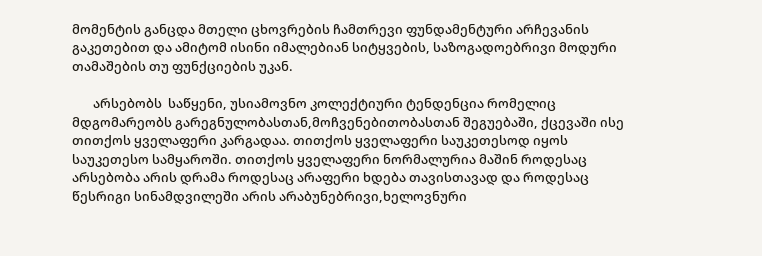მომენტის განცდა მთელი ცხოვრების ჩამთრევი ფუნდამენტური არჩევანის გაკეთებით და ამიტომ ისინი იმალებიან სიტყვების, საზოგადოებრივი მოდური თამაშების თუ ფუნქციების უკან.

       არსებობს  საწყენი, უსიამოვნო კოლექტიური ტენდენცია რომელიც მდგომარეობს გარეგნულობასთან,მოჩვენებითობასთან შეგუებაში, ქცევაში ისე თითქოს ყველაფერი კარგადაა. თითქოს ყველაფერი საუკეთესოდ იყოს საუკეთესო სამყაროში. თითქოს ყველაფერი ნორმალურია მაშინ როდესაც არსებობა არის დრამა როდესაც არაფერი ხდება თავისთავად და როდესაც წესრიგი სინამდვილეში არის არაბუნებრივი,ხელოვნური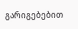გარიგებებით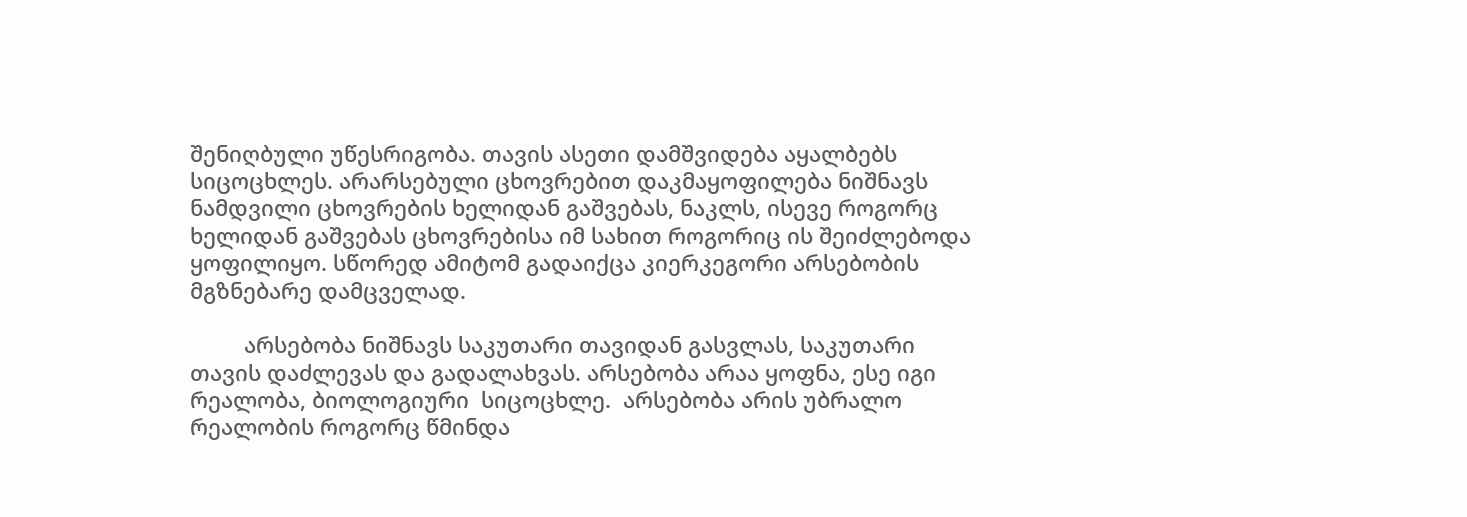შენიღბული უწესრიგობა. თავის ასეთი დამშვიდება აყალბებს სიცოცხლეს. არარსებული ცხოვრებით დაკმაყოფილება ნიშნავს ნამდვილი ცხოვრების ხელიდან გაშვებას, ნაკლს, ისევე როგორც ხელიდან გაშვებას ცხოვრებისა იმ სახით როგორიც ის შეიძლებოდა ყოფილიყო. სწორედ ამიტომ გადაიქცა კიერკეგორი არსებობის მგზნებარე დამცველად.

         არსებობა ნიშნავს საკუთარი თავიდან გასვლას, საკუთარი თავის დაძლევას და გადალახვას. არსებობა არაა ყოფნა, ესე იგი რეალობა, ბიოლოგიური  სიცოცხლე.  არსებობა არის უბრალო რეალობის როგორც წმინდა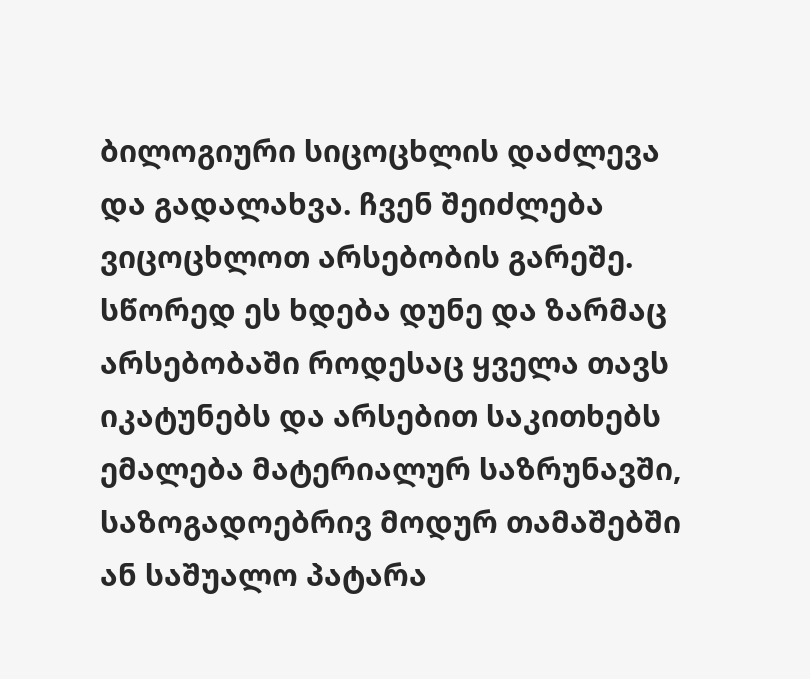ბილოგიური სიცოცხლის დაძლევა და გადალახვა. ჩვენ შეიძლება ვიცოცხლოთ არსებობის გარეშე. სწორედ ეს ხდება დუნე და ზარმაც არსებობაში როდესაც ყველა თავს იკატუნებს და არსებით საკითხებს ემალება მატერიალურ საზრუნავში, საზოგადოებრივ მოდურ თამაშებში ან საშუალო პატარა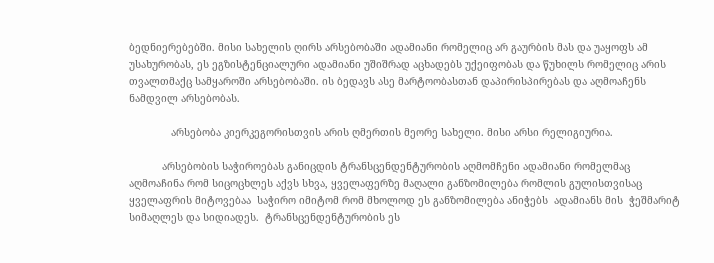ბედნიერებებში. მისი სახელის ღირს არსებობაში ადამიანი რომელიც არ გაურბის მას და უაყოფს ამ უსახურობას, ეს ეგზისტენციალური ადამიანი უშიშრად აცხადებს უქეიფობას და წუხილს რომელიც არის თვალთმაქც სამყაროში არსებობაში. ის ბედავს ასე მარტოობასთან დაპირისპირებას და აღმოაჩენს ნამდვილ არსებობას.

              არსებობა კიერკეგორისთვის არის ღმერთის მეორე სახელი. მისი არსი რელიგიურია.

           არსებობის საჭიროებას განიცდის ტრანსცენდენტურობის აღმომჩენი ადამიანი რომელმაც აღმოაჩინა რომ სიცოცხლეს აქვს სხვა, ყველაფერზე მაღალი განზომილება რომლის გულისთვისაც ყველაფრის მიტოვებაა  საჭირო იმიტომ რომ მხოლოდ ეს განზომილება ანიჭებს  ადამიანს მის  ჭეშმარიტ სიმაღლეს და სიდიადეს.  ტრანსცენდენტურობის ეს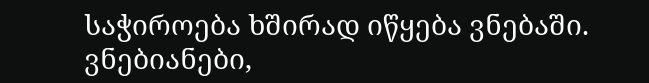საჭიროება ხშირად იწყება ვნებაში. ვნებიანები,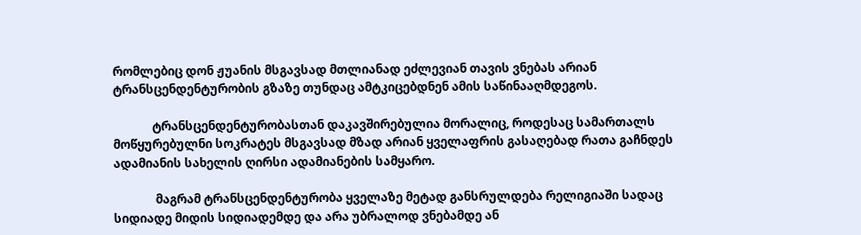რომლებიც დონ ჟუანის მსგავსად მთლიანად ეძლევიან თავის ვნებას არიან ტრანსცენდენტურობის გზაზე თუნდაც ამტკიცებდნენ ამის საწინააღმდეგოს.

             ტრანსცენდენტურობასთან დაკავშირებულია მორალიც, როდესაც სამართალს მოწყურებულნი სოკრატეს მსგავსად მზად არიან ყველაფრის გასაღებად რათა გაჩნდეს ადამიანის სახელის ღირსი ადამიანების სამყარო.

              მაგრამ ტრანსცენდენტურობა ყველაზე მეტად განსრულდება რელიგიაში სადაც სიდიადე მიდის სიდიადემდე და არა უბრალოდ ვნებამდე ან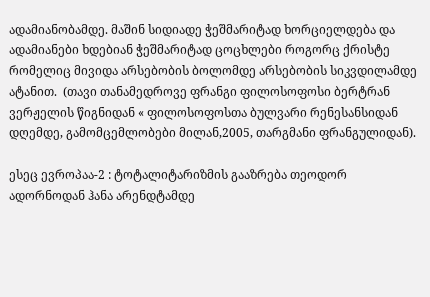ადამიანობამდე. მაშინ სიდიადე ჭეშმარიტად ხორციელდება და ადამიანები ხდებიან ჭეშმარიტად ცოცხლები როგორც ქრისტე რომელიც მივიდა არსებობის ბოლომდე არსებობის სიკვდილამდე ატანით.  (თავი თანამედროვე ფრანგი ფილოსოფოსი ბერტრან ვერჟელის წიგნიდან « ფილოსოფოსთა ბულვარი რენესანსიდან დღემდე, გამომცემლობები მილან,2005, თარგმანი ფრანგულიდან).

ესეც ევროპაა-2 : ტოტალიტარიზმის გააზრება თეოდორ ადორნოდან ჰანა არენდტამდე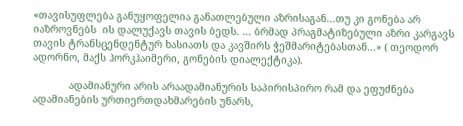«თავისუფლება განუყოფელია განათლებული აზრისაგან...თუ კი გონება არ იაზროვნებს  ის დალუქავს თავის ბედს. … ბრმად პრაგმატიზებული აზრი კარგავს თავის ტრანსცენდენტურ ხასიათს და კავშირს ჭეშმარიტებასთან...» ( თეოდორ ადორნო, მაქს ჰორკჰაიმერი, გონების დიალექტიკა).

            ადამიანური არის არაადამიანურის საპირისპირო რამ და ეფუძნება ადამიანების ურთიერთდახმარების უნარს,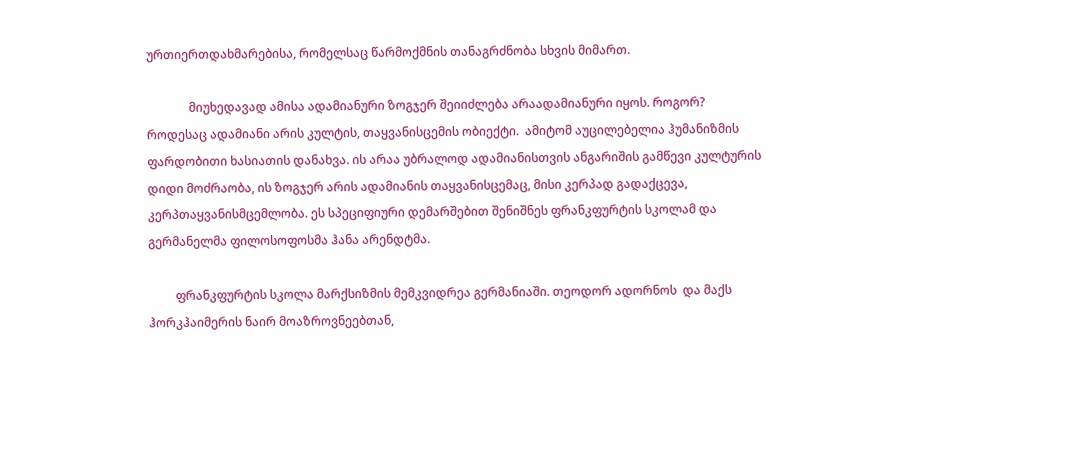ურთიერთდახმარებისა, რომელსაც წარმოქმნის თანაგრძნობა სხვის მიმართ.

              მიუხედავად ამისა ადამიანური ზოგჯერ შეიიძლება არაადამიანური იყოს. როგორ? როდესაც ადამიანი არის კულტის, თაყვანისცემის ობიექტი.  ამიტომ აუცილებელია ჰუმანიზმის ფარდობითი ხასიათის დანახვა. ის არაა უბრალოდ ადამიანისთვის ანგარიშის გამწევი კულტურის  დიდი მოძრაობა, ის ზოგჯერ არის ადამიანის თაყვანისცემაც, მისი კერპად გადაქცევა, კერპთაყვანისმცემლობა. ეს სპეციფიური დემარშებით შენიშნეს ფრანკფურტის სკოლამ და გერმანელმა ფილოსოფოსმა ჰანა არენდტმა.

         ფრანკფურტის სკოლა მარქსიზმის მემკვიდრეა გერმანიაში. თეოდორ ადორნოს  და მაქს ჰორკჰაიმერის ნაირ მოაზროვნეებთან,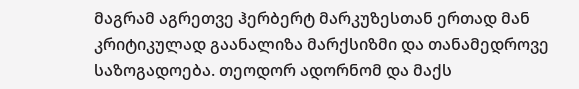მაგრამ აგრეთვე ჰერბერტ მარკუზესთან ერთად მან კრიტიკულად გაანალიზა მარქსიზმი და თანამედროვე საზოგადოება. თეოდორ ადორნომ და მაქს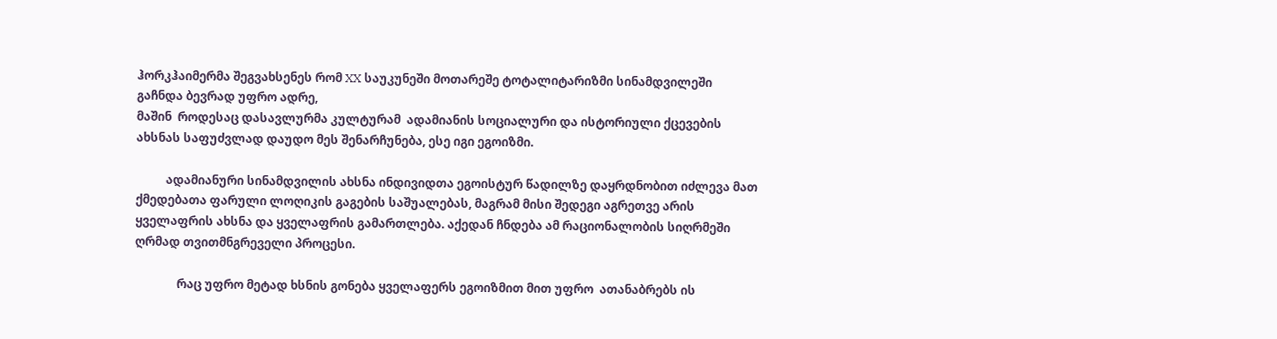ჰორკჰაიმერმა შეგვახსენეს რომ XX საუკუნეში მოთარეშე ტოტალიტარიზმი სინამდვილეში გაჩნდა ბევრად უფრო ადრე,
მაშინ  როდესაც დასავლურმა კულტურამ  ადამიანის სოციალური და ისტორიული ქცევების ახსნას საფუძვლად დაუდო მეს შენარჩუნება, ესე იგი ეგოიზმი.

          ადამიანური სინამდვილის ახსნა ინდივიდთა ეგოისტურ წადილზე დაყრდნობით იძლევა მათ ქმედებათა ფარული ლოღიკის გაგების საშუალებას, მაგრამ მისი შედეგი აგრეთვე არის ყველაფრის ახსნა და ყველაფრის გამართლება. აქედან ჩნდება ამ რაციონალობის სიღრმეში ღრმად თვითმნგრეველი პროცესი.

              რაც უფრო მეტად ხსნის გონება ყველაფერს ეგოიზმით მით უფრო  ათანაბრებს ის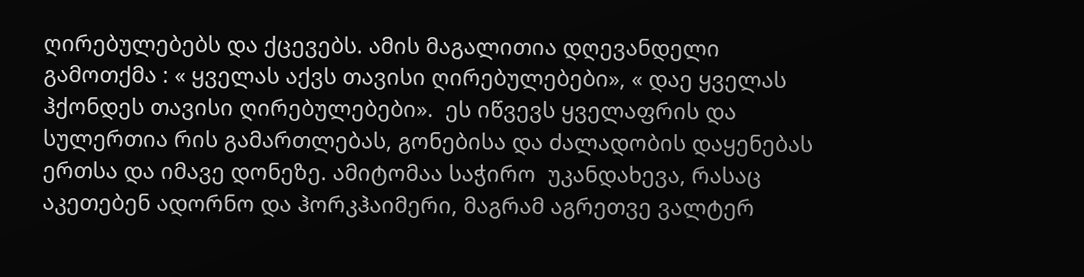ღირებულებებს და ქცევებს. ამის მაგალითია დღევანდელი გამოთქმა : « ყველას აქვს თავისი ღირებულებები», « დაე ყველას ჰქონდეს თავისი ღირებულებები».  ეს იწვევს ყველაფრის და  სულერთია რის გამართლებას, გონებისა და ძალადობის დაყენებას ერთსა და იმავე დონეზე. ამიტომაა საჭირო  უკანდახევა, რასაც აკეთებენ ადორნო და ჰორკჰაიმერი, მაგრამ აგრეთვე ვალტერ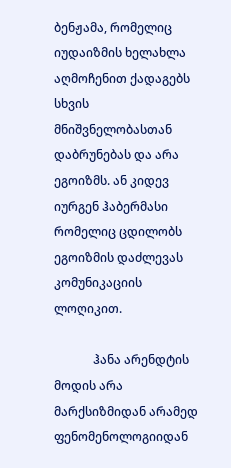ბენჟამა, რომელიც იუდაიზმის ხელახლა აღმოჩენით ქადაგებს სხვის მნიშვნელობასთან დაბრუნებას და არა ეგოიზმს. ან კიდევ იურგენ ჰაბერმასი რომელიც ცდილობს ეგოიზმის დაძლევას კომუნიკაციის ლოღიკით.

             ჰანა არენდტის მოდის არა მარქსიზმიდან არამედ ფენომენოლოგიიდან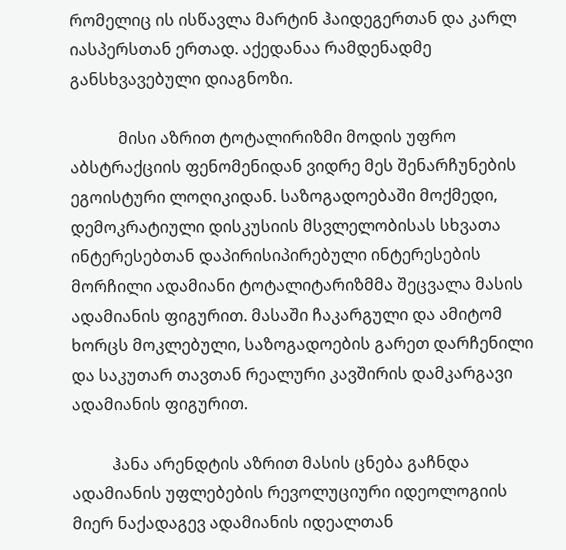რომელიც ის ისწავლა მარტინ ჰაიდეგერთან და კარლ იასპერსთან ერთად. აქედანაა რამდენადმე განსხვავებული დიაგნოზი.

            მისი აზრით ტოტალირიზმი მოდის უფრო აბსტრაქციის ფენომენიდან ვიდრე მეს შენარჩუნების ეგოისტური ლოღიკიდან. საზოგადოებაში მოქმედი, დემოკრატიული დისკუსიის მსვლელობისას სხვათა ინტერესებთან დაპირისიპირებული ინტერესების მორჩილი ადამიანი ტოტალიტარიზმმა შეცვალა მასის ადამიანის ფიგურით. მასაში ჩაკარგული და ამიტომ ხორცს მოკლებული, საზოგადოების გარეთ დარჩენილი  და საკუთარ თავთან რეალური კავშირის დამკარგავი ადამიანის ფიგურით.

          ჰანა არენდტის აზრით მასის ცნება გაჩნდა ადამიანის უფლებების რევოლუციური იდეოლოგიის მიერ ნაქადაგევ ადამიანის იდეალთან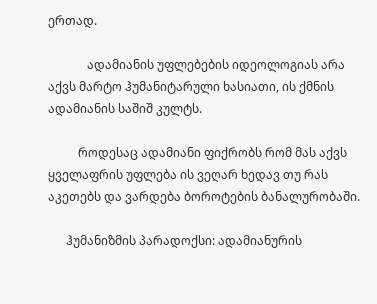ერთად.

             ადამიანის უფლებების იდეოლოგიას არა აქვს მარტო ჰუმანიტარული ხასიათი, ის ქმნის ადამიანის საშიშ კულტს.

          როდესაც ადამიანი ფიქრობს რომ მას აქვს ყველაფრის უფლება ის ვეღარ ხედავ თუ რას აკეთებს და ვარდება ბოროტების ბანალურობაში.

      ჰუმანიზმის პარადოქსი: ადამიანურის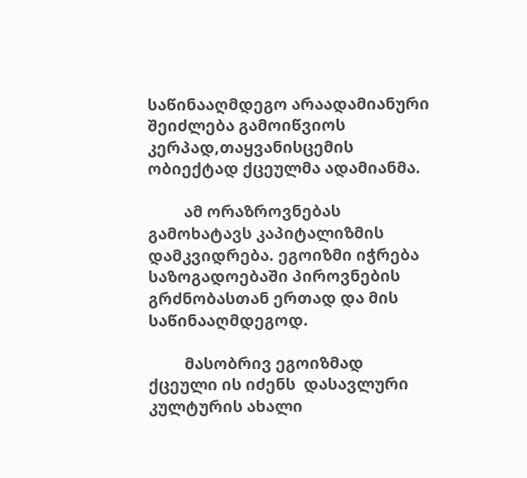საწინააღმდეგო არაადამიანური შეიძლება გამოიწვიოს კერპად,თაყვანისცემის ობიექტად ქცეულმა ადამიანმა.

         ამ ორაზროვნებას გამოხატავს კაპიტალიზმის დამკვიდრება. ეგოიზმი იჭრება საზოგადოებაში პიროვნების გრძნობასთან ერთად და მის საწინააღმდეგოდ.

         მასობრივ ეგოიზმად ქცეული ის იძენს  დასავლური კულტურის ახალი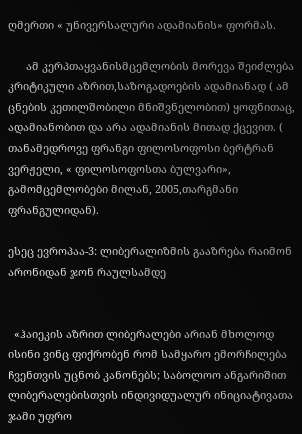ღმერთი « უნივერსალური ადამიანის» ფორმას.

      ამ კერპთაყვანისმცემლობის მორევა შეიძლება კრიტიკული აზრით,საზოგადოების ადამიანად ( ამ ცნების კეთილშობილი მნიშვნელობით) ყოფნითაც, ადამიანობით და არა ადამიანის მითად ქცევით. ( თანამედროვე ფრანგი ფილოსოფოსი ბერტრან ვერჟელი, « ფილოსოფოსთა ბულვარი», გამომცემლობები მილან, 2005,თარგმანი ფრანგულიდან).

ესეც ევროპაა-3: ლიბერალიზმის გააზრება რაიმონ არონიდან ჯონ რაულსამდე


  «ჰაიეკის აზრით ლიბერალები არიან მხოლოდ ისინი ვინც ფიქრობენ რომ სამყარო ემორჩილება ჩვენთვის უცნობ კანონებს; საბოლოო ანგარიშით ლიბერალებისთვის ინდივიდუალურ ინიციატივათა ჯამი უფრო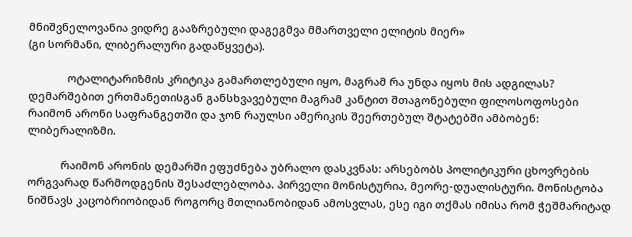მნიშვნელოვანია ვიდრე გააზრებული დაგეგმვა მმართველი ელიტის მიერ»
(გი სორმანი, ლიბერალური გადაწყვეტა).

             ოტალიტარიზმის კრიტიკა გამართლებული იყო, მაგრამ რა უნდა იყოს მის ადგილას?  დემარშებით ერთმანეთისგან განსხვავებული მაგრამ კანტით შთაგონებული ფილოსოფოსები რაიმონ არონი საფრანგეთში და ჯონ რაულსი ამერიკის შეერთებულ შტატებში ამბობენ: ლიბერალიზმი.

           რაიმონ არონის დემარში ეფუძნება უბრალო დასკვნას: არსებობს პოლიტიკური ცხოვრების ორგვარად წარმოდგენის შესაძლებლობა. პირველი მონისტურია, მეორე-დუალისტური. მონისტობა ნიშნავს კაცობრიობიდან როგორც მთლიანობიდან ამოსვლას, ესე იგი თქმას იმისა რომ ჭეშმარიტად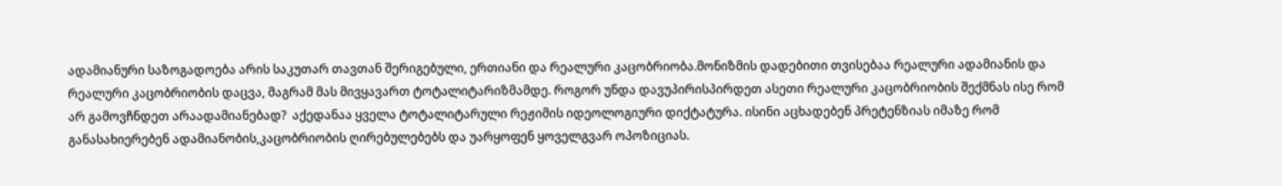ადამიანური საზოგადოება არის საკუთარ თავთან შერიგებული, ერთიანი და რეალური კაცობრიობა.მონიზმის დადებითი თვისებაა რეალური ადამიანის და რეალური კაცობრიობის დაცვა, მაგრამ მას მივყავართ ტოტალიტარიზმამდე. როგორ უნდა დავუპირისპირდეთ ასეთი რეალური კაცობრიობის შექმნას ისე რომ არ გამოვჩნდეთ არაადამიანებად?  აქედანაა ყველა ტოტალიტარული რეჟიმის იდეოლოგიური დიქტატურა. ისინი აცხადებენ პრეტენზიას იმაზე რომ განასახიერებენ ადამიანობის,კაცობრიობის ღირებულებებს და უარყოფენ ყოველგვარ ოპოზიციას.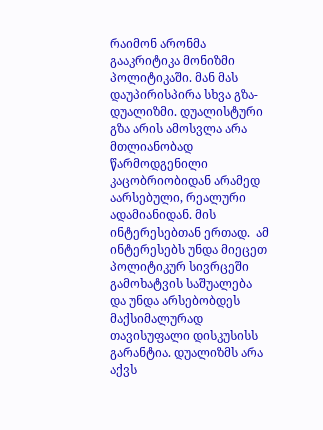რაიმონ არონმა გააკრიტიკა მონიზმი პოლიტიკაში. მან მას დაუპირისპირა სხვა გზა-დუალიზმი. დუალისტური გზა არის ამოსვლა არა მთლიანობად წარმოდგენილი კაცობრიობიდან არამედ აარსებული, რეალური ადამიანიდან. მის ინტერესებთან ერთად.  ამ ინტერესებს უნდა მიეცეთ პოლიტიკურ სივრცეში გამოხატვის საშუალება და უნდა არსებობდეს მაქსიმალურად თავისუფალი დისკუსისს გარანტია. დუალიზმს არა აქვს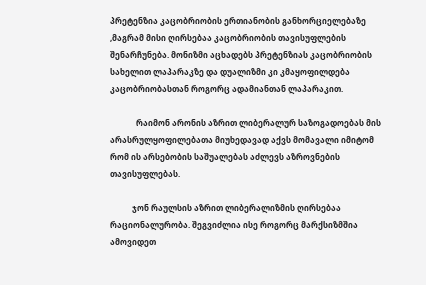პრეტენზია კაცობრიობის ერთიანობის განხორციელებაზე ,მაგრამ მისი ღირსებაა კაცობრიობის თავისუფლების შენარჩუნება. მონიზმი აცხადებს პრეტენზიას კაცობრიობის სახელით ლაპარაკზე და დუალიზმი კი კმაყოფილდება კაცობრიობასთან როგორც ადამიანთან ლაპარაკით.

             რაიმონ არონის აზრით ლიბერალურ საზოგადოებას მის არასრულყოფილებათა მიუხედავად აქვს მომავალი იმიტომ რომ ის არსებობის საშუალებას აძლევს აზროვნების თავისუფლებას.

           ჯონ რაულსის აზრით ლიბერალიზმის ღირსებაა რაციონალურობა. შეგვიძლია ისე როგორც მარქსიზმშია ამოვიდეთ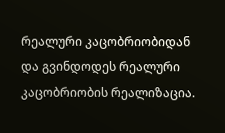რეალური კაცობრიობიდან და გვინდოდეს რეალური კაცობრიობის რეალიზაცია.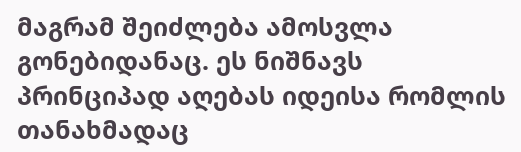მაგრამ შეიძლება ამოსვლა გონებიდანაც. ეს ნიშნავს პრინციპად აღებას იდეისა რომლის თანახმადაც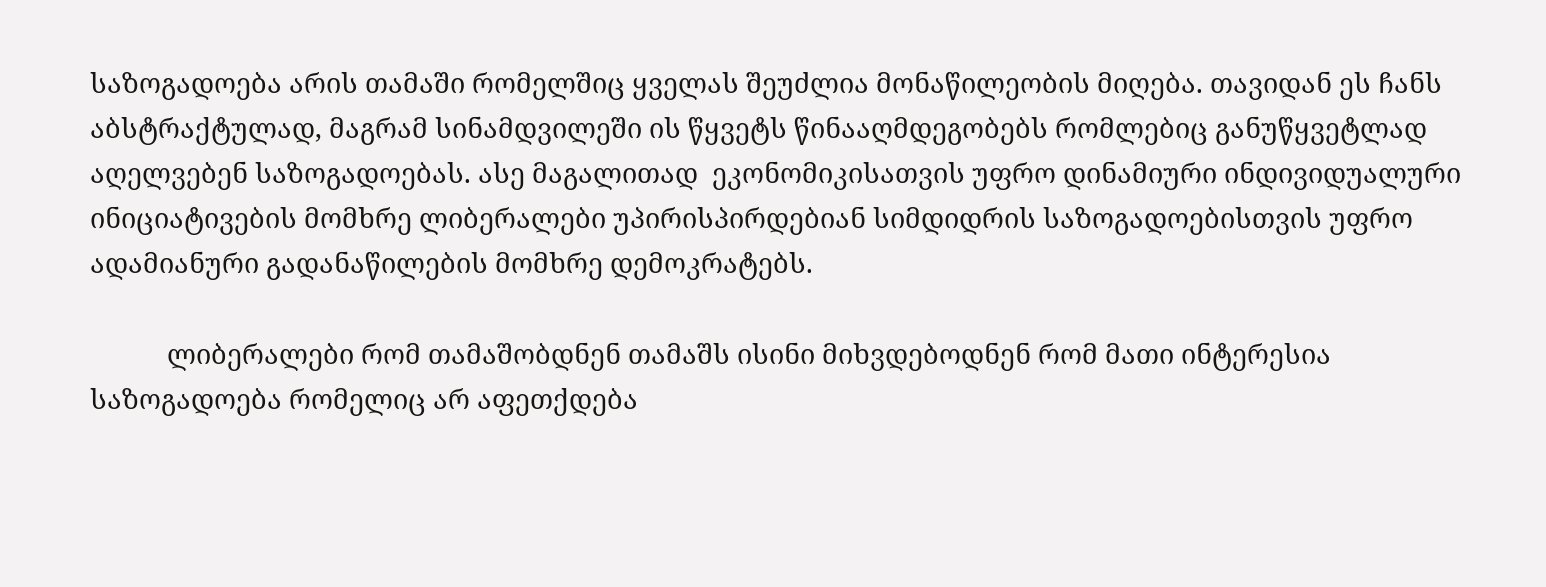საზოგადოება არის თამაში რომელშიც ყველას შეუძლია მონაწილეობის მიღება. თავიდან ეს ჩანს აბსტრაქტულად, მაგრამ სინამდვილეში ის წყვეტს წინააღმდეგობებს რომლებიც განუწყვეტლად აღელვებენ საზოგადოებას. ასე მაგალითად  ეკონომიკისათვის უფრო დინამიური ინდივიდუალური ინიციატივების მომხრე ლიბერალები უპირისპირდებიან სიმდიდრის საზოგადოებისთვის უფრო ადამიანური გადანაწილების მომხრე დემოკრატებს.

           ლიბერალები რომ თამაშობდნენ თამაშს ისინი მიხვდებოდნენ რომ მათი ინტერესია  საზოგადოება რომელიც არ აფეთქდება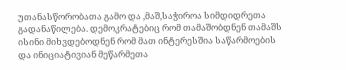უთანასწორობათა გამო და ,მაშ,საჭიროა სიმდიდრეთა გადანაწილება. დემოკრატებიც რომ თამაშობდნენ თამაშს ისინი მიხვდებოდნენ რომ მათ ინტერესშია საწარმოების და ინიციატივიან მეწარმეთა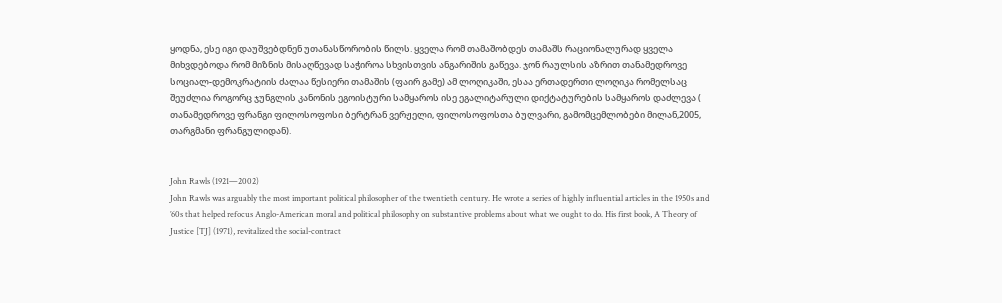ყოდნა, ესე იგი დაუშვებდნენ უთანასწორობის წილს. ყველა რომ თამაშობდეს თამაშს რაციონალურად ყველა მიხვდებოდა რომ მიზნის მისაღწევად საჭიროა სხვისთვის ანგარიშის გაწევა. ჯონ რაულსის აზრით თანამედროვე სოციალ-დემოკრატიის ძალაა წესიერი თამაშის (ფაირ გამე) ამ ლოღიკაში, ესაა ერთადერთი ლოღიკა რომელსაც შეუძლია როგორც ჯუნგლის კანონის ეგოისტური სამყაროს ისე ეგალიტარული დიქტატურების სამყაროს დაძლევა ( თანამედროვე ფრანგი ფილოსოფოსი ბერტრან ვერჟელი, ფილოსოფოსთა ბულვარი, გამომცემლობები მილან,2005, თარგმანი ფრანგულიდან).


John Rawls (1921—2002)
John Rawls was arguably the most important political philosopher of the twentieth century. He wrote a series of highly influential articles in the 1950s and ’60s that helped refocus Anglo-American moral and political philosophy on substantive problems about what we ought to do. His first book, A Theory of Justice [TJ] (1971), revitalized the social-contract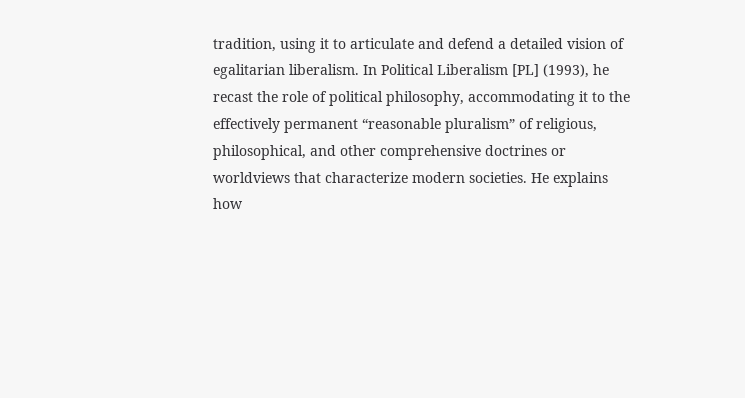tradition, using it to articulate and defend a detailed vision of egalitarian liberalism. In Political Liberalism [PL] (1993), he recast the role of political philosophy, accommodating it to the effectively permanent “reasonable pluralism” of religious, philosophical, and other comprehensive doctrines or worldviews that characterize modern societies. He explains how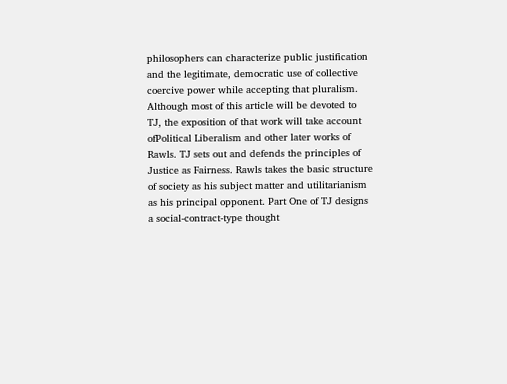philosophers can characterize public justification and the legitimate, democratic use of collective coercive power while accepting that pluralism.
Although most of this article will be devoted to TJ, the exposition of that work will take account ofPolitical Liberalism and other later works of Rawls. TJ sets out and defends the principles of Justice as Fairness. Rawls takes the basic structure of society as his subject matter and utilitarianism as his principal opponent. Part One of TJ designs a social-contract-type thought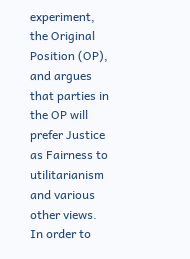experiment, the Original Position (OP), and argues that parties in the OP will prefer Justice as Fairness to utilitarianism and various other views. In order to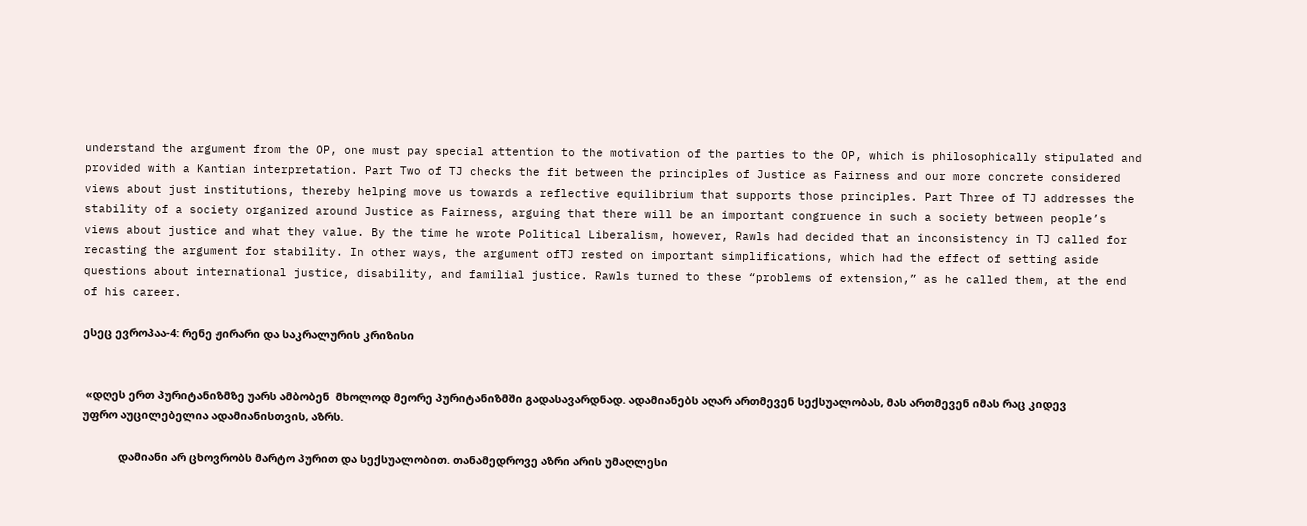understand the argument from the OP, one must pay special attention to the motivation of the parties to the OP, which is philosophically stipulated and provided with a Kantian interpretation. Part Two of TJ checks the fit between the principles of Justice as Fairness and our more concrete considered views about just institutions, thereby helping move us towards a reflective equilibrium that supports those principles. Part Three of TJ addresses the stability of a society organized around Justice as Fairness, arguing that there will be an important congruence in such a society between people’s views about justice and what they value. By the time he wrote Political Liberalism, however, Rawls had decided that an inconsistency in TJ called for recasting the argument for stability. In other ways, the argument ofTJ rested on important simplifications, which had the effect of setting aside questions about international justice, disability, and familial justice. Rawls turned to these “problems of extension,” as he called them, at the end of his career.

ესეც ევროპაა-4: რენე ჟირარი და საკრალურის კრიზისი


 «დღეს ერთ პურიტანიზმზე უარს ამბობენ  მხოლოდ მეორე პურიტანიზმში გადასავარდნად. ადამიანებს აღარ ართმევენ სექსუალობას, მას ართმევენ იმას რაც კიდევ უფრო აუცილებელია ადამიანისთვის, აზრს.

            დამიანი არ ცხოვრობს მარტო პურით და სექსუალობით. თანამედროვე აზრი არის უმაღლესი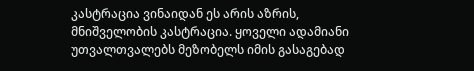კასტრაცია ვინაიდან ეს არის აზრის, მნიშველობის კასტრაცია. ყოველი ადამიანი უთვალთვალებს მეზობელს იმის გასაგებად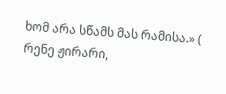ხომ არა სწამს მას რამისა.» ( რენე ჟირარი,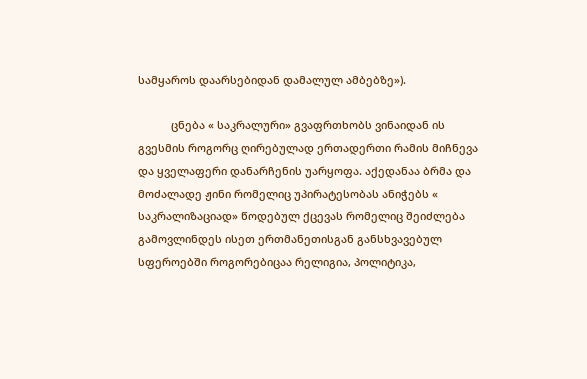სამყაროს დაარსებიდან დამალულ ამბებზე»).

           ცნება « საკრალური» გვაფრთხობს ვინაიდან ის გვესმის როგორც ღირებულად ერთადერთი რამის მიჩნევა და ყველაფერი დანარჩენის უარყოფა. აქედანაა ბრმა და მოძალადე ჟინი რომელიც უპირატესობას ანიჭებს « საკრალიზაციად» წოდებულ ქცევას რომელიც შეიძლება გამოვლინდეს ისეთ ერთმანეთისგან განსხვავებულ სფეროებში როგორებიცაა რელიგია, პოლიტიკა,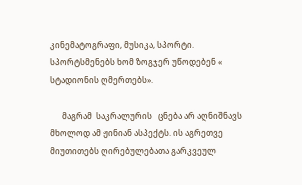კინემატოგრაფი, მუსიკა, სპორტი. სპორტსმენებს ხომ ზოგჯერ უწოდებენ « სტადიონის ღმერთებს».

      მაგრამ  საკრალურის   ცნება არ აღნიშნავს მხოლოდ ამ ჟინიან ასპექტს. ის აგრეთვე მიუთითებს ღირებულებათა გარკვეულ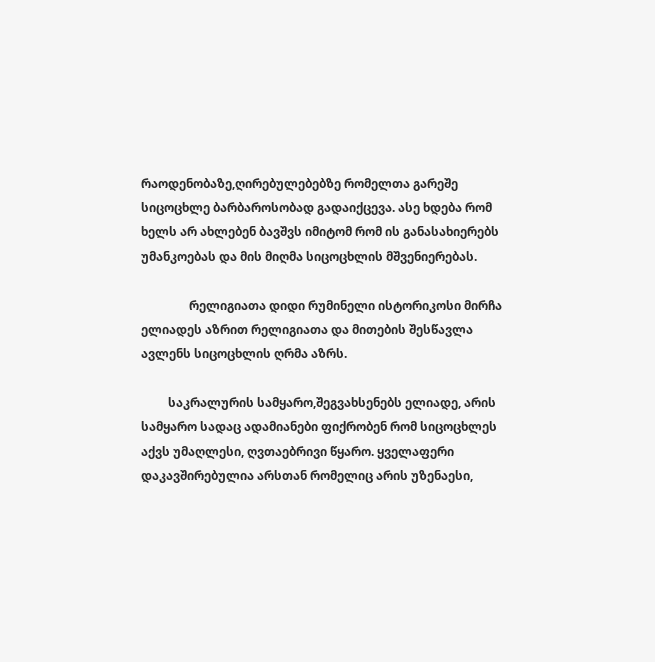რაოდენობაზე,ღირებულებებზე რომელთა გარეშე სიცოცხლე ბარბაროსობად გადაიქცევა. ასე ხდება რომ ხელს არ ახლებენ ბავშვს იმიტომ რომ ის განასახიერებს უმანკოებას და მის მიღმა სიცოცხლის მშვენიერებას.

                რელიგიათა დიდი რუმინელი ისტორიკოსი მირჩა ელიადეს აზრით რელიგიათა და მითების შესწავლა ავლენს სიცოცხლის ღრმა აზრს.

         საკრალურის სამყარო,შეგვახსენებს ელიადე, არის სამყარო სადაც ადამიანები ფიქრობენ რომ სიცოცხლეს აქვს უმაღლესი, ღვთაებრივი წყარო. ყველაფერი დაკავშირებულია არსთან რომელიც არის უზენაესი,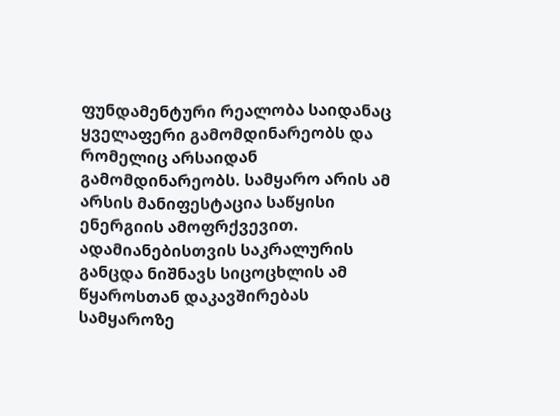ფუნდამენტური რეალობა საიდანაც ყველაფერი გამომდინარეობს და რომელიც არსაიდან გამომდინარეობს. სამყარო არის ამ არსის მანიფესტაცია საწყისი ენერგიის ამოფრქვევით. ადამიანებისთვის საკრალურის განცდა ნიშნავს სიცოცხლის ამ წყაროსთან დაკავშირებას  სამყაროზე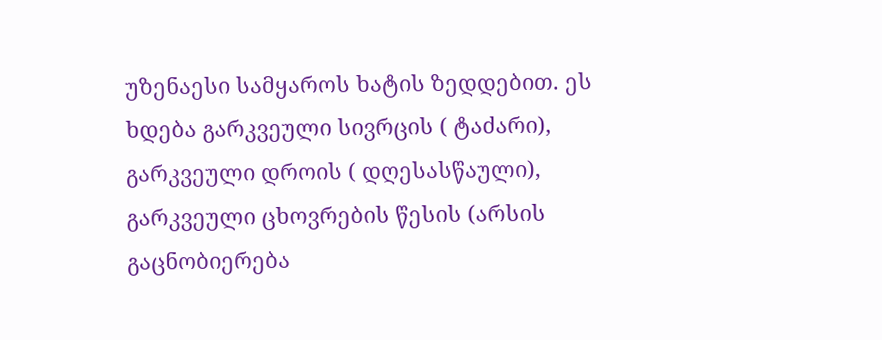უზენაესი სამყაროს ხატის ზედდებით. ეს ხდება გარკვეული სივრცის ( ტაძარი), გარკვეული დროის ( დღესასწაული), გარკვეული ცხოვრების წესის (არსის გაცნობიერება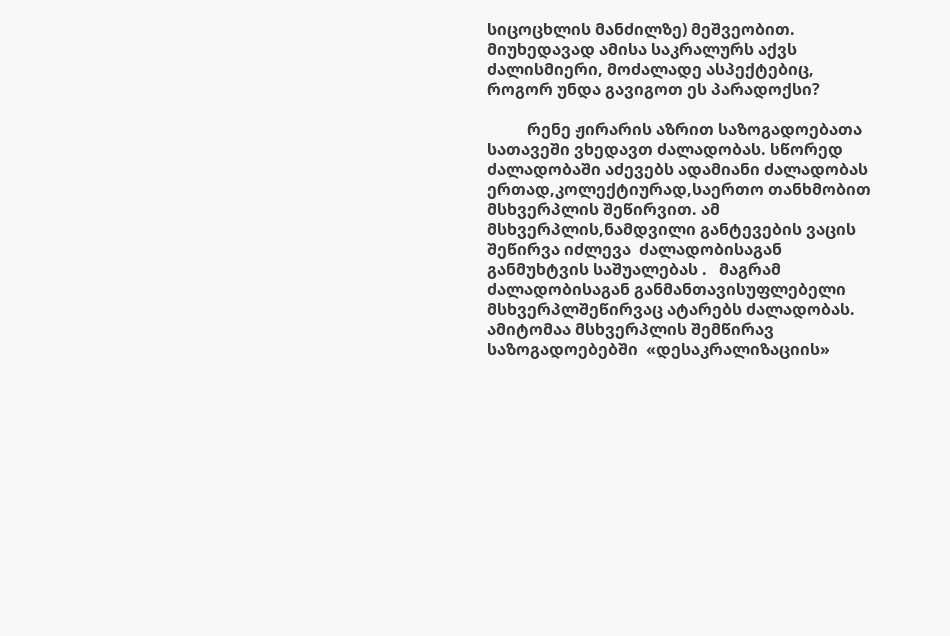სიცოცხლის მანძილზე) მეშვეობით. მიუხედავად ამისა საკრალურს აქვს ძალისმიერი, მოძალადე ასპექტებიც, როგორ უნდა გავიგოთ ეს პარადოქსი?

          რენე ჟირარის აზრით საზოგადოებათა სათავეში ვხედავთ ძალადობას. სწორედ ძალადობაში აძევებს ადამიანი ძალადობას ერთად,კოლექტიურად,საერთო თანხმობით მსხვერპლის შეწირვით. ამ  მსხვერპლის,ნამდვილი განტევების ვაცის შეწირვა იძლევა  ძალადობისაგან  განმუხტვის საშუალებას .   მაგრამ ძალადობისაგან განმანთავისუფლებელი მსხვერპლშეწირვაც ატარებს ძალადობას. ამიტომაა მსხვერპლის შემწირავ საზოგადოებებში  «დესაკრალიზაციის»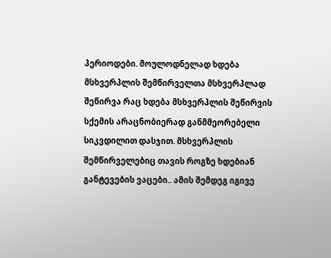პერიოდები. მოულოდნელად ხდება მსხვერპლის შემწირველთა მსხვერპლად შეწირვა რაც ხდება მსხვერპლის შეწირვის სქემის არაცნობიერად განმმეორებელი სიკვდილით დასჯით. მსხვერპლის შემწირველებიც თავის როგზე ხდებიან განტევების ვაცები.. ამის შემდეგ იგივე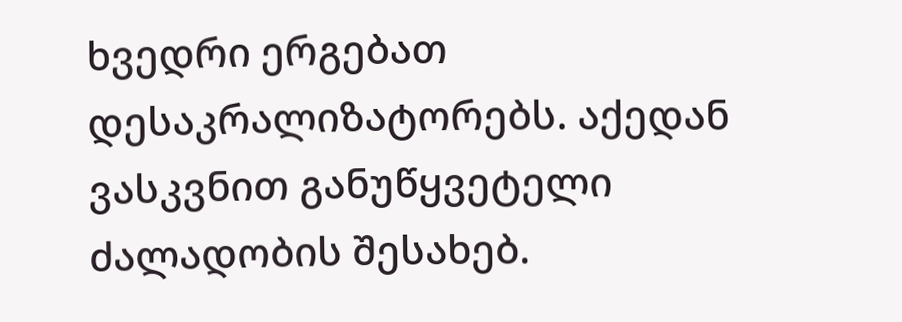ხვედრი ერგებათ დესაკრალიზატორებს. აქედან ვასკვნით განუწყვეტელი ძალადობის შესახებ.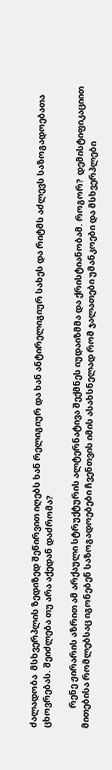ძალადობა  მსხვერპლის ზედიზედ შეწირვით იღებს ხან რელიგიურ და ხან ანტირელიგიურ სახეს და რიტმს აძლევს საზოგადოებათა ცხოვრებას. შეიძლება თუ არა აქედან დაძრომა?

          რენე ჟირარის აზრით ამ არქაული სტრუქტურის ალტერნატივა შექმნეს იუდაიზმმა და ქრისტიანობამ. როგორ?  დემისტიფიკაციით მითებისა რომლებსაც იგონებენ საზოგადოებები ჩვენთვის იმის ასახსნელად რომ ჯალათები უმანკოები და მსხვერპლები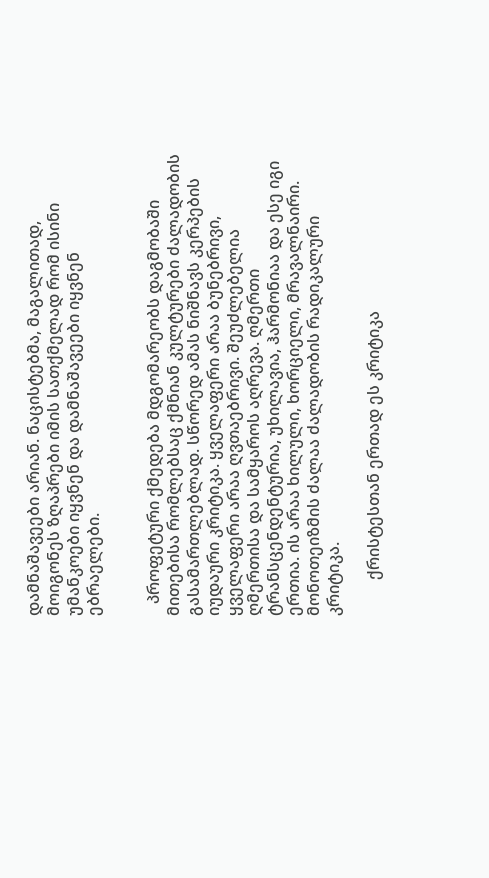დამნაშავეები არიან. ნაცისტებმა, მაგალითად, მოიგონეს ზღაპრები იმის სათქმელად რომ ისინი უმანკოები იყვნენ და დამნაშავეები იყვნენ ებრაელები.


   პროფეტური ქმედება მდგომარეობს დაგმობაში მითებისა რომლებსაც ქმნიან კულტურები ძალადობის გასამართლებლად. სწორედ ამას ნიშნავს კერპების იუდაური კრიტიკა. ყველაფერი არაა ბუნებრივი, ყველაფერი არაა ღვთაებრივი. შეუძლებელია ღმერთისა და სამყაროს აღრევა. ღმერთი ტრანსცენდენტურია, უხილავია, ჰარმონიაა და ესე იგი ერთია. ის არაა ხილული, ხორციელი, მრავალნაირი. მონოთეიზმის ძალაა ძალადობის რადიკალური კრიტიკა.

         ქრისტესთან ერთად ეს კრიტიკა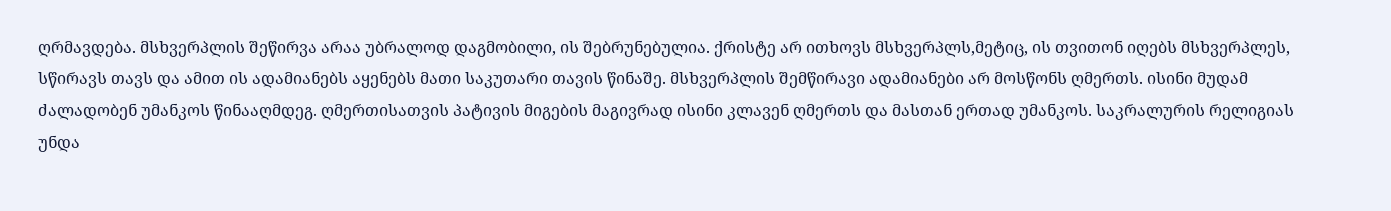ღრმავდება. მსხვერპლის შეწირვა არაა უბრალოდ დაგმობილი, ის შებრუნებულია. ქრისტე არ ითხოვს მსხვერპლს,მეტიც, ის თვითონ იღებს მსხვერპლეს, სწირავს თავს და ამით ის ადამიანებს აყენებს მათი საკუთარი თავის წინაშე. მსხვერპლის შემწირავი ადამიანები არ მოსწონს ღმერთს. ისინი მუდამ ძალადობენ უმანკოს წინააღმდეგ. ღმერთისათვის პატივის მიგების მაგივრად ისინი კლავენ ღმერთს და მასთან ერთად უმანკოს. საკრალურის რელიგიას უნდა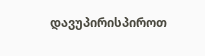დავუპირისპიროთ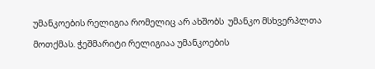უმანკოების რელიგია რომელიც არ ახშობს  უმანკო მსხვერპლთა მოთქმას. ჭეშმარიტი რელიგიაა უმანკოების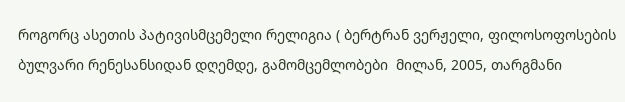როგორც ასეთის პატივისმცემელი რელიგია ( ბერტრან ვერჟელი, ფილოსოფოსების ბულვარი რენესანსიდან დღემდე, გამომცემლობები  მილან, 2005, თარგმანი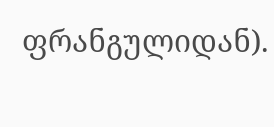ფრანგულიდან).